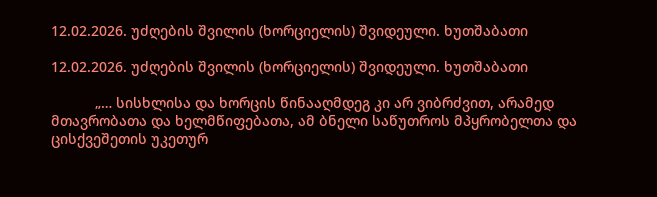12.02.2026. უძღების შვილის (ხორციელის) შვიდეული. ხუთშაბათი

12.02.2026. უძღების შვილის (ხორციელის) შვიდეული. ხუთშაბათი

           „… სისხლისა და ხორცის წინააღმდეგ კი არ ვიბრძვით, არამედ მთავრობათა და ხელმწიფებათა, ამ ბნელი საწუთროს მპყრობელთა და ცისქვეშეთის უკეთურ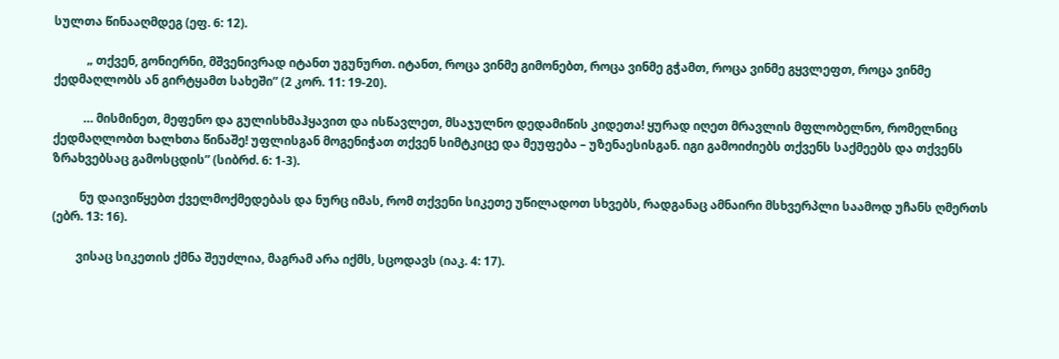სულთა წინააღმდეგ (ეფ. 6: 12).

           „ თქვენ, გონიერნი, მშვენივრად იტანთ უგუნურთ. იტანთ, როცა ვინმე გიმონებთ, როცა ვინმე გჭამთ, როცა ვინმე გყვლეფთ, როცა ვინმე ქედმაღლობს ან გირტყამთ სახეში” (2 კორ. 11: 19-20).

          … მისმინეთ, მეფენო და გულისხმაჰყავით და ისწავლეთ, მსაჯულნო დედამიწის კიდეთა! ყურად იღეთ მრავლის მფლობელნო, რომელნიც ქედმაღლობთ ხალხთა წინაშე! უფლისგან მოგენიჭათ თქვენ სიმტკიცე და მეუფება – უზენაესისგან. იგი გამოიძიებს თქვენს საქმეებს და თქვენს ზრახვებსაც გამოსცდის” (სიბრძ. 6: 1-3).

         ნუ დაივიწყებთ ქველმოქმედებას და ნურც იმას, რომ თქვენი სიკეთე უწილადოთ სხვებს, რადგანაც ამნაირი მსხვერპლი საამოდ უჩანს ღმერთს (ებრ. 13: 16).

        ვისაც სიკეთის ქმნა შეუძლია, მაგრამ არა იქმს, სცოდავს (იაკ. 4: 17).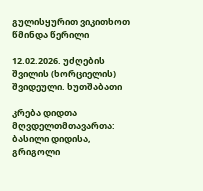გულისყურით ვიკითხოთ წმინდა წერილი

12.02.2026. უძღების შვილის (ხორციელის) შვიდეული. ხუთშაბათი

კრება დიდთა მღვდელთმთავართა: ბასილი დიდისა, გრიგოლი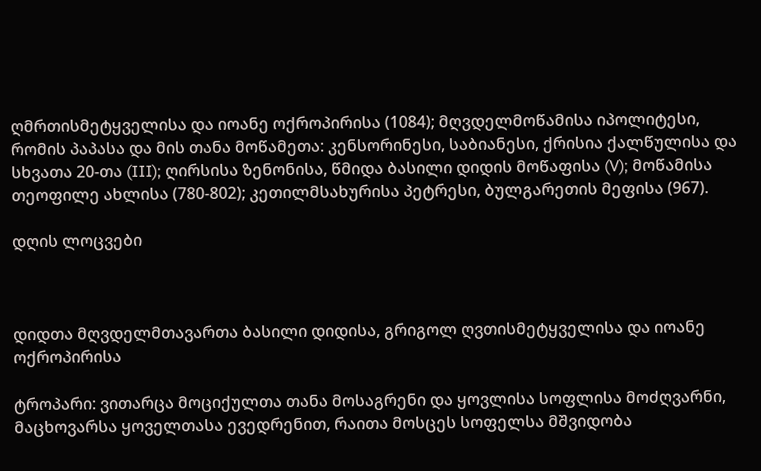ღმრთისმეტყველისა და იოანე ოქროპირისა (1084); მღვდელმოწამისა იპოლიტესი, რომის პაპასა და მის თანა მოწამეთა: კენსორინესი, საბიანესი, ქრისია ქალწულისა და სხვათა 20-თა (III); ღირსისა ზენონისა, წმიდა ბასილი დიდის მოწაფისა (V); მოწამისა თეოფილე ახლისა (780-802); კეთილმსახურისა პეტრესი, ბულგარეთის მეფისა (967).

დღის ლოცვები



დიდთა მღვდელმთავართა ბასილი დიდისა, გრიგოლ ღვთისმეტყველისა და იოანე ოქროპირისა

ტროპარი: ვითარცა მოციქულთა თანა მოსაგრენი და ყოვლისა სოფლისა მოძღვარნი, მაცხოვარსა ყოველთასა ევედრენით, რაითა მოსცეს სოფელსა მშვიდობა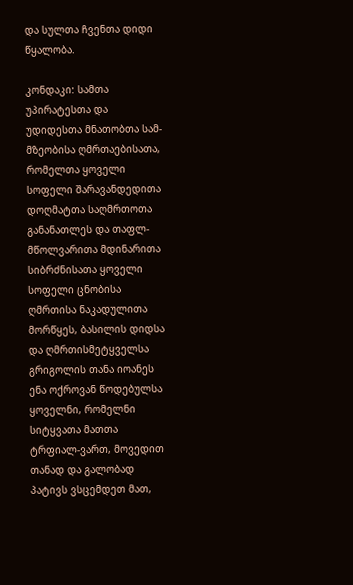და სულთა ჩვენთა დიდი წყალობა.

კონდაკი: სამთა უპირატესთა და უდიდესთა მნათობთა სამ-მზეობისა ღმრთაებისათა, რომელთა ყოველი სოფელი შარავანდედითა დოღმატთა საღმრთოთა განანათლეს და თაფლ-მწოლვარითა მდინარითა სიბრძნისათა ყოველი სოფელი ცნობისა ღმრთისა ნაკადულითა მორწყეს, ბასილის დიდსა და ღმრთისმეტყველსა გრიგოლის თანა იოანეს ენა ოქროვან წოდებულსა ყოველნი, რომელნი სიტყვათა მათთა ტრფიალ-ვართ, მოვედით თანად და გალობად პატივს ვსცემდეთ მათ,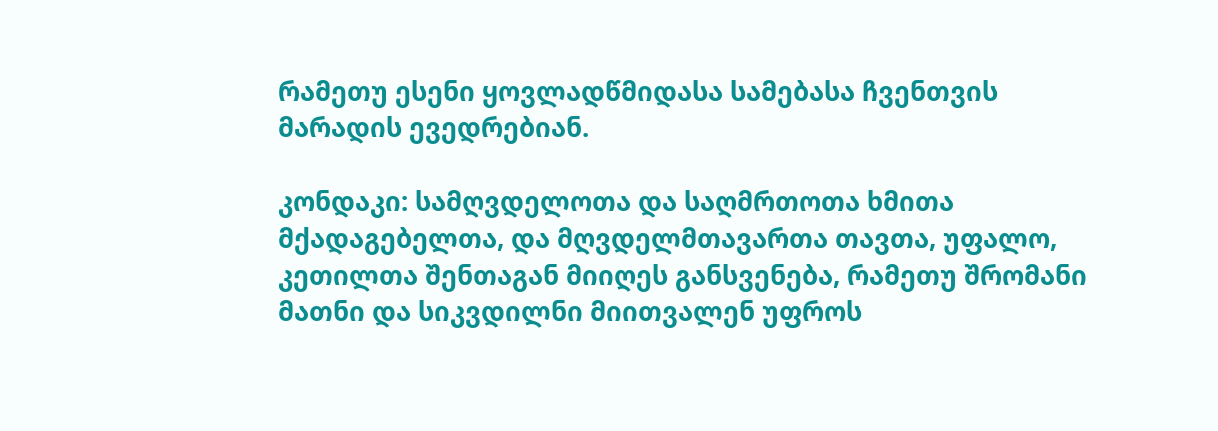რამეთუ ესენი ყოვლადწმიდასა სამებასა ჩვენთვის მარადის ევედრებიან.

კონდაკი: სამღვდელოთა და საღმრთოთა ხმითა მქადაგებელთა, და მღვდელმთავართა თავთა, უფალო, კეთილთა შენთაგან მიიღეს განსვენება, რამეთუ შრომანი მათნი და სიკვდილნი მიითვალენ უფროს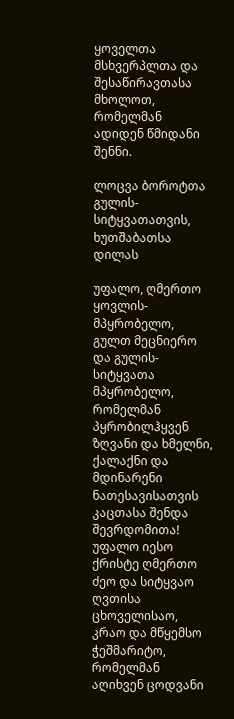ყოველთა მსხვერპლთა და შესაწირავთასა მხოლოთ, რომელმან ადიდენ წმიდანი შენნი.

ლოცვა ბოროტთა გულის-სიტყვათათვის, ხუთშაბათსა დილას

უფალო, ღმერთო ყოვლის-მპყრობელო, გულთ მეცნიერო და გულის-სიტყვათა მპყრობელო, რომელმან პყრობილჰყვენ ზღვანი და ხმელნი, ქალაქნი და მდინარენი ნათესავისათვის კაცთასა შენდა შევრდომითა! უფალო იესო ქრისტე ღმერთო ძეო და სიტყვაო ღვთისა ცხოველისაო, კრაო და მწყემსო ჭეშმარიტო, რომელმან აღიხვენ ცოდვანი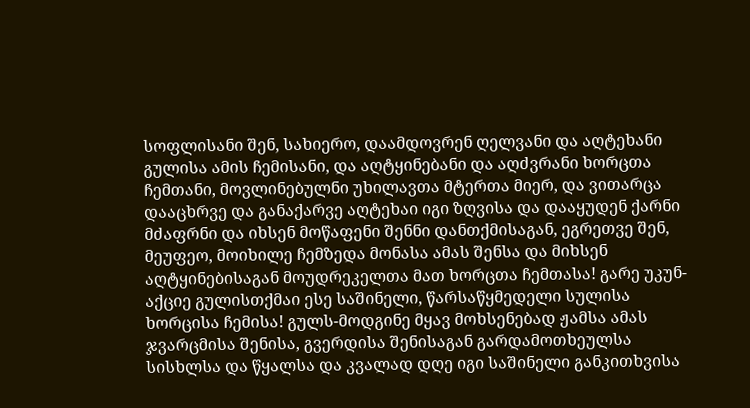სოფლისანი შენ, სახიერო, დაამდოვრენ ღელვანი და აღტეხანი გულისა ამის ჩემისანი, და აღტყინებანი და აღძვრანი ხორცთა ჩემთანი, მოვლინებულნი უხილავთა მტერთა მიერ, და ვითარცა დააცხრვე და განაქარვე აღტეხაი იგი ზღვისა და დააყუდენ ქარნი მძაფრნი და იხსენ მოწაფენი შენნი დანთქმისაგან, ეგრეთვე შენ, მეუფეო, მოიხილე ჩემზედა მონასა ამას შენსა და მიხსენ აღტყინებისაგან მოუდრეკელთა მათ ხორცთა ჩემთასა! გარე უკუნ-აქციე გულისთქმაი ესე საშინელი, წარსაწყმედელი სულისა ხორცისა ჩემისა! გულს-მოდგინე მყავ მოხსენებად ჟამსა ამას ჯვარცმისა შენისა, გვერდისა შენისაგან გარდამოთხეულსა სისხლსა და წყალსა და კვალად დღე იგი საშინელი განკითხვისა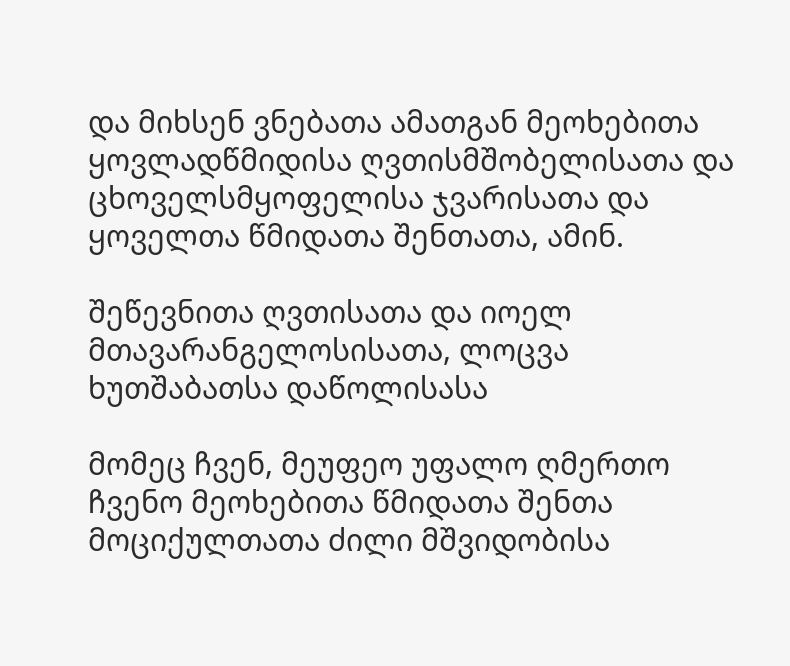და მიხსენ ვნებათა ამათგან მეოხებითა ყოვლადწმიდისა ღვთისმშობელისათა და ცხოველსმყოფელისა ჯვარისათა და ყოველთა წმიდათა შენთათა, ამინ.

შეწევნითა ღვთისათა და იოელ მთავარანგელოსისათა, ლოცვა ხუთშაბათსა დაწოლისასა

მომეც ჩვენ, მეუფეო უფალო ღმერთო ჩვენო მეოხებითა წმიდათა შენთა მოციქულთათა ძილი მშვიდობისა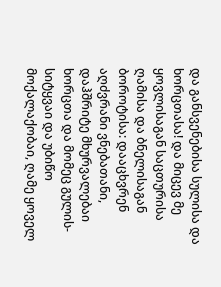და განსვენებისა სულისა და ხორცთასა! და მიცევ მე ყოვლისაგან საცთურისა ღამისა და ბნელისაგან ბოროტისა: დააცხვრენ აღძვრანი ვნებათანი, დაჰშრიტე მხურვალებაი ხორცთა და მომეც გულის-სიტყვაი და უბიწო მოქალაქობაი, ღამე ყოველ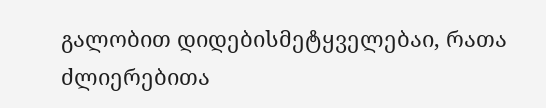გალობით დიდებისმეტყველებაი, რათა ძლიერებითა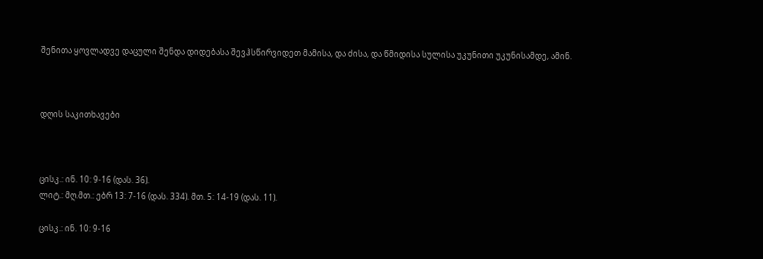შენითა ყოვლადვე დაცული შენდა დიდებასა შევჰსწირვიდეთ მამისა, და ძისა, და წმიდისა სულისა უკუნითი უკუნისამდე, ამინ.



დღის საკითხავები



ცისკ.: ინ. 10: 9-16 (დას. 36).
ლიტ.: მღ.მთ.: ებრ 13: 7-16 (დას. 334). მთ. 5: 14-19 (დას. 11).

ცისკ.: ინ. 10: 9-16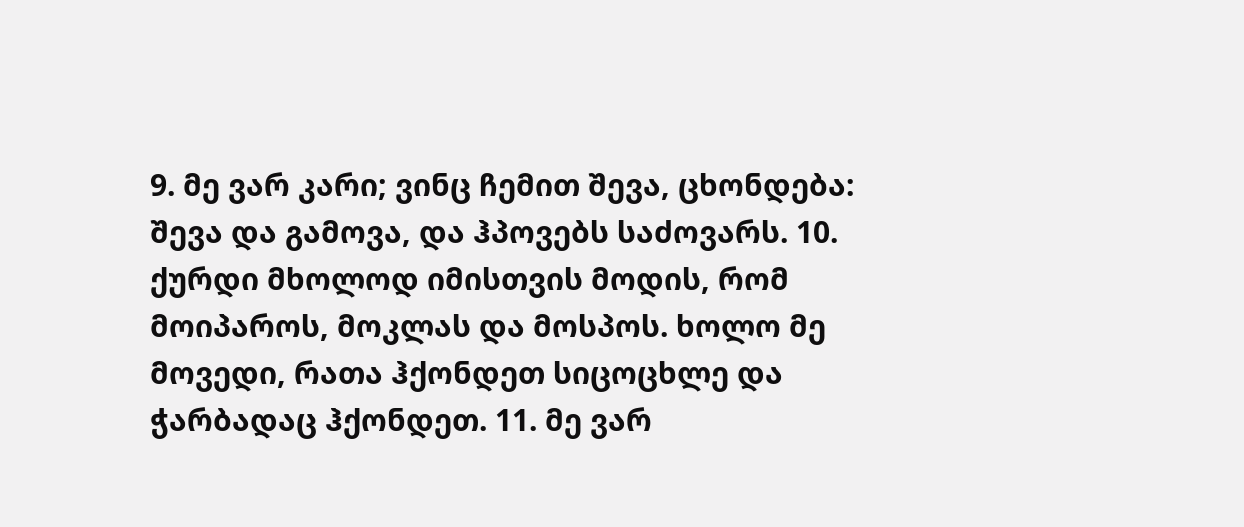9. მე ვარ კარი; ვინც ჩემით შევა, ცხონდება: შევა და გამოვა, და ჰპოვებს საძოვარს. 10. ქურდი მხოლოდ იმისთვის მოდის, რომ მოიპაროს, მოკლას და მოსპოს. ხოლო მე მოვედი, რათა ჰქონდეთ სიცოცხლე და ჭარბადაც ჰქონდეთ. 11. მე ვარ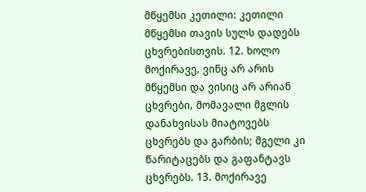მწყემსი კეთილი: კეთილი მწყემსი თავის სულს დადებს ცხვრებისთვის. 12. ხოლო მოქირავე, ვინც არ არის მწყემსი და ვისიც არ არიან ცხვრები, მომავალი მგლის დანახვისას მიატოვებს ცხვრებს და გარბის; მგელი კი წარიტაცებს და გაფანტავს ცხვრებს. 13. მოქირავე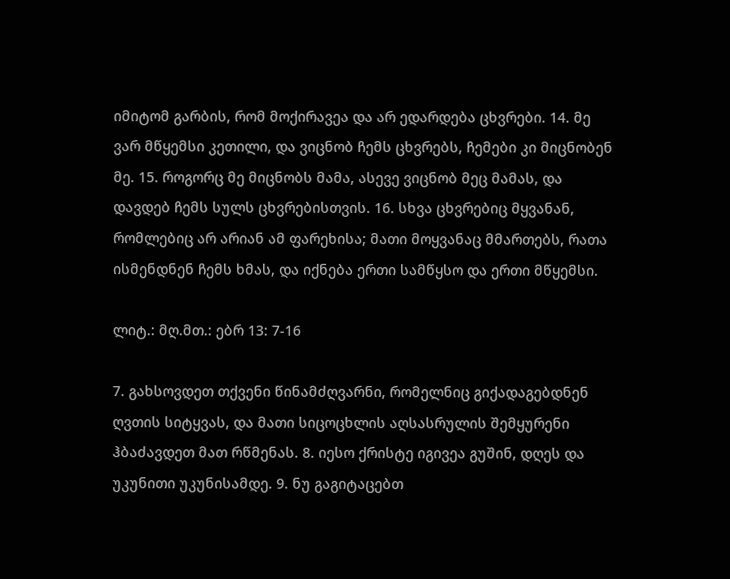იმიტომ გარბის, რომ მოქირავეა და არ ედარდება ცხვრები. 14. მე ვარ მწყემსი კეთილი, და ვიცნობ ჩემს ცხვრებს, ჩემები კი მიცნობენ მე. 15. როგორც მე მიცნობს მამა, ასევე ვიცნობ მეც მამას, და დავდებ ჩემს სულს ცხვრებისთვის. 16. სხვა ცხვრებიც მყვანან, რომლებიც არ არიან ამ ფარეხისა; მათი მოყვანაც მმართებს, რათა ისმენდნენ ჩემს ხმას, და იქნება ერთი სამწყსო და ერთი მწყემსი.

ლიტ.: მღ.მთ.: ებრ 13: 7-16

7. გახსოვდეთ თქვენი წინამძღვარნი, რომელნიც გიქადაგებდნენ ღვთის სიტყვას, და მათი სიცოცხლის აღსასრულის შემყურენი ჰბაძავდეთ მათ რწმენას. 8. იესო ქრისტე იგივეა გუშინ, დღეს და უკუნითი უკუნისამდე. 9. ნუ გაგიტაცებთ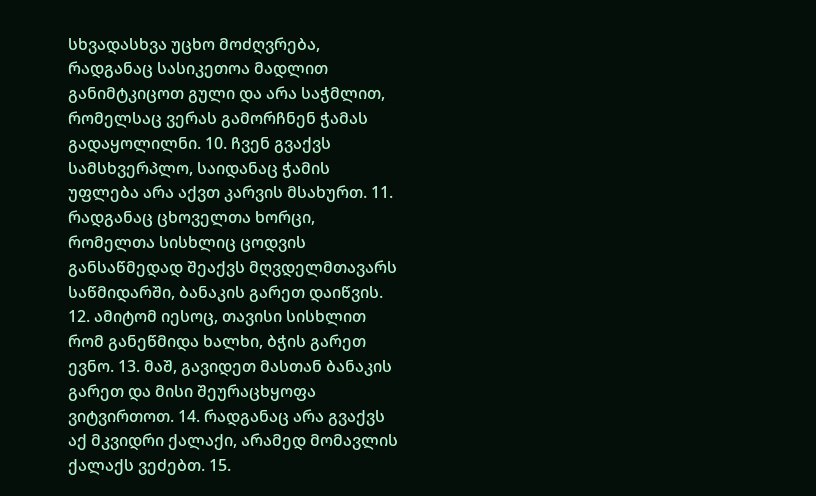სხვადასხვა უცხო მოძღვრება, რადგანაც სასიკეთოა მადლით განიმტკიცოთ გული და არა საჭმლით, რომელსაც ვერას გამორჩნენ ჭამას გადაყოლილნი. 10. ჩვენ გვაქვს სამსხვერპლო, საიდანაც ჭამის უფლება არა აქვთ კარვის მსახურთ. 11. რადგანაც ცხოველთა ხორცი, რომელთა სისხლიც ცოდვის განსაწმედად შეაქვს მღვდელმთავარს საწმიდარში, ბანაკის გარეთ დაიწვის. 12. ამიტომ იესოც, თავისი სისხლით რომ განეწმიდა ხალხი, ბჭის გარეთ ევნო. 13. მაშ, გავიდეთ მასთან ბანაკის გარეთ და მისი შეურაცხყოფა ვიტვირთოთ. 14. რადგანაც არა გვაქვს აქ მკვიდრი ქალაქი, არამედ მომავლის ქალაქს ვეძებთ. 15.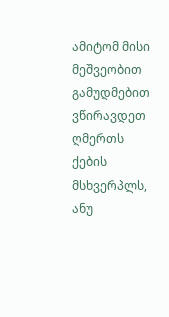ამიტომ მისი მეშვეობით გამუდმებით ვწირავდეთ ღმერთს ქების მსხვერპლს, ანუ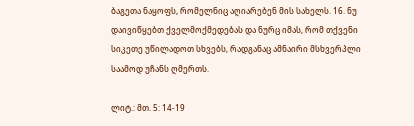ბაგეთა ნაყოფს, რომელნიც აღიარებენ მის სახელს. 16. ნუ დაივიწყებთ ქველმოქმედებას და ნურც იმას, რომ თქვენი სიკეთე უწილადოთ სხვებს, რადგანაც ამნაირი მსხვერპლი საამოდ უჩანს ღმერთს.

ლიტ.: მთ. 5: 14-19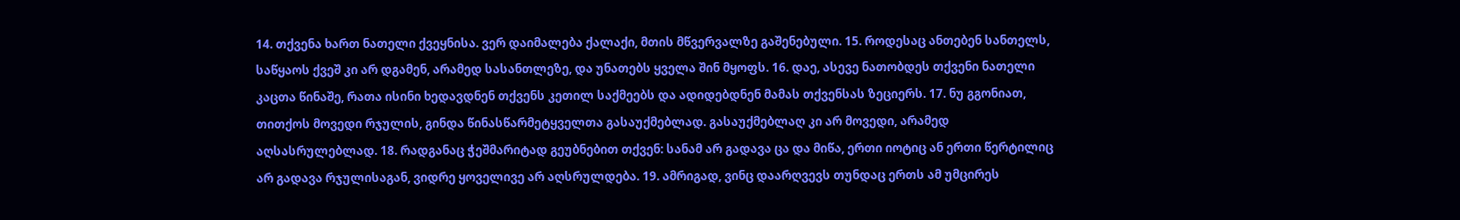14. თქვენა ხართ ნათელი ქვეყნისა. ვერ დაიმალება ქალაქი, მთის მწვერვალზე გაშენებული. 15. როდესაც ანთებენ სანთელს, საწყაოს ქვეშ კი არ დგამენ, არამედ სასანთლეზე, და უნათებს ყველა შინ მყოფს. 16. დაე, ასევე ნათობდეს თქვენი ნათელი კაცთა წინაშე, რათა ისინი ხედავდნენ თქვენს კეთილ საქმეებს და ადიდებდნენ მამას თქვენსას ზეციერს. 17. ნუ გგონიათ, თითქოს მოვედი რჯულის, გინდა წინასწარმეტყველთა გასაუქმებლად. გასაუქმებლაღ კი არ მოვედი, არამედ აღსასრულებლად. 18. რადგანაც ჭეშმარიტად გეუბნებით თქვენ: სანამ არ გადავა ცა და მიწა, ერთი იოტიც ან ერთი წერტილიც არ გადავა რჯულისაგან, ვიდრე ყოველივე არ აღსრულდება. 19. ამრიგად, ვინც დაარღვევს თუნდაც ერთს ამ უმცირეს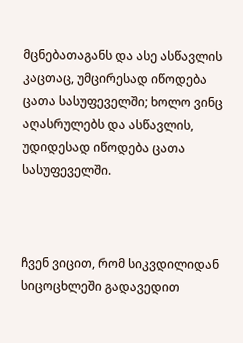მცნებათაგანს და ასე ასწავლის კაცთაც, უმცირესად იწოდება ცათა სასუფეველში; ხოლო ვინც აღასრულებს და ასწავლის, უდიდესად იწოდება ცათა სასუფეველში.



ჩვენ ვიცით, რომ სიკვდილიდან სიცოცხლეში გადავედით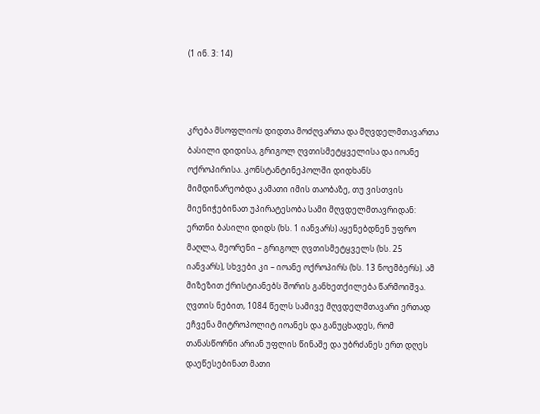(1 ინ. 3: 14)



კრება მსოფლიოს დიდთა მოძღვართა და მღვდელმთავართა ბასილი დიდისა, გრიგოლ ღვთისმეტყველისა და იოანე ოქროპირისა. კონსტანტინეპოლში დიდხანს მიმდინარეობდა კამათი იმის თაობაზე, თუ ვისთვის მიენიჭებინათ უპირატესობა სამი მღვდელმთავრიდან: ერთნი ბასილი დიდს (ხს. 1 იანვარს) აყენებდნენ უფრო მაღლა, მეორენი – გრიგოლ ღვთისმეტყველს (ხს. 25 იანვარს), სხვები კი – იოანე ოქროპირს (ხს. 13 ნოემბერს). ამ მიზეზით ქრისტიანებს შორის განხეთქილება წარმოიშვა.
ღვთის ნებით, 1084 წელს სამივე მღვდელმთავარი ერთად ეჩვენა მიტროპოლიტ იოანეს და განუცხადეს, რომ თანასწორნი არიან უფლის წინაშე და უბრძანეს ერთ დღეს დაეწესებინათ მათი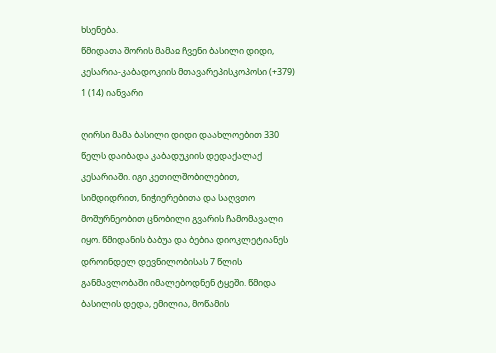ხსენება.
წმიდათა შორის მამაჲ ჩვენი ბასილი დიდი, კესარია-კაბადოკიის მთავარეპისკოპოსი (+379)
1 (14) იანვარი

ღირსი მამა ბასილი დიდი დაახლოებით 330 წელს დაიბადა კაბადუკიის დედაქალაქ კესარიაში. იგი კეთილშობილებით, სიმდიდრით, ნიჭიერებითა და საღვთო მოშურნეობით ცნობილი გვარის ჩამომავალი იყო. წმიდანის ბაბუა და ბებია დიოკლეტიანეს დროინდელ დევნილობისას 7 წლის განმავლობაში იმალებოდნენ ტყეში. წმიდა ბასილის დედა, ემილია, მოწამის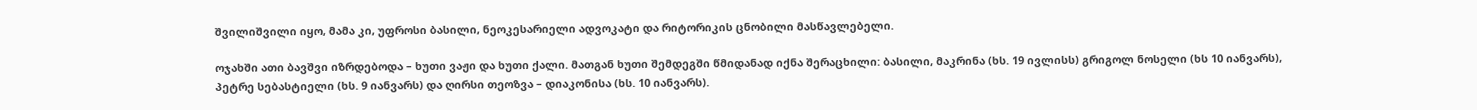შვილიშვილი იყო, მამა კი, უფროსი ბასილი, ნეოკესარიელი ადვოკატი და რიტორიკის ცნობილი მასწავლებელი.

ოჯახში ათი ბავშვი იზრდებოდა – ხუთი ვაჟი და ხუთი ქალი. მათგან ხუთი შემდეგში წმიდანად იქნა შერაცხილი: ბასილი, მაკრინა (ხს. 19 ივლისს) გრიგოლ ნოსელი (ხს 10 იანვარს), პეტრე სებასტიელი (ხს. 9 იანვარს) და ღირსი თეოზვა – დიაკონისა (ხს. 10 იანვარს).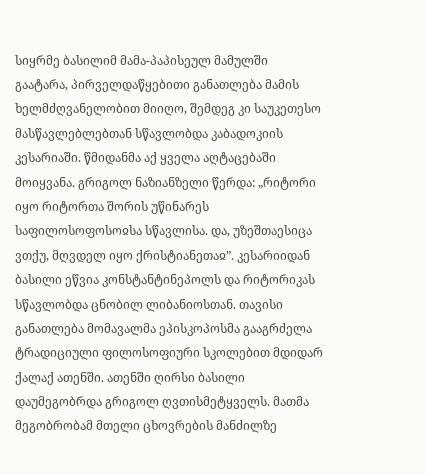სიყრმე ბასილიმ მამა-პაპისეულ მამულში გაატარა, პირველდაწყებითი განათლება მამის ხელმძღვანელობით მიიღო, შემდეგ კი საუკეთესო მასწავლებლებთან სწავლობდა კაბადოკიის კესარიაში. წმიდანმა აქ ყველა აღტაცებაში მოიყვანა. გრიგოლ ნაზიანზელი წერდა: „რიტორი იყო რიტორთა შორის უწინარეს საფილოსოფოსოჲსა სწავლისა. და, უზეშთაესიცა ვთქუ, მღვდელ იყო ქრისტიანეთაჲ”. კესარიიდან ბასილი ეწვია კონსტანტინეპოლს და რიტორიკას სწავლობდა ცნობილ ლიბანიოსთან. თავისი განათლება მომავალმა ეპისკოპოსმა გააგრძელა ტრადიციული ფილოსოფიური სკოლებით მდიდარ ქალაქ ათენში. ათენში ღირსი ბასილი დაუმეგობრდა გრიგოლ ღვთისმეტყველს. მათმა მეგობრობამ მთელი ცხოვრების მანძილზე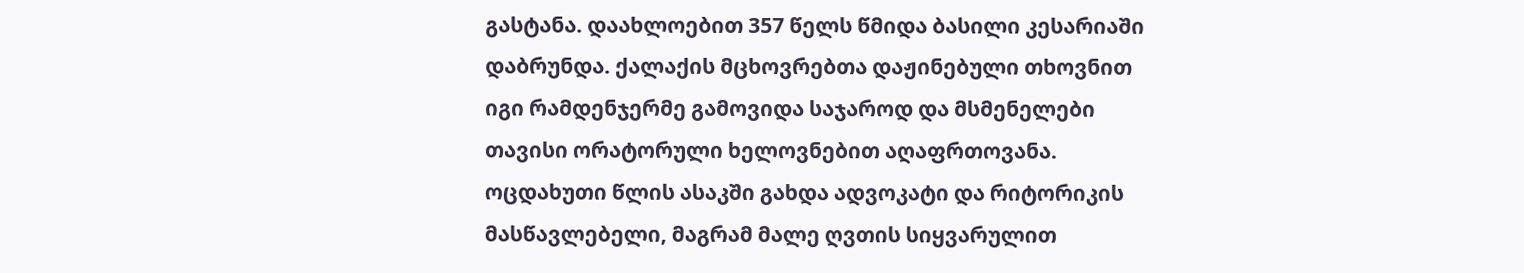გასტანა. დაახლოებით 357 წელს წმიდა ბასილი კესარიაში დაბრუნდა. ქალაქის მცხოვრებთა დაჟინებული თხოვნით იგი რამდენჯერმე გამოვიდა საჯაროდ და მსმენელები თავისი ორატორული ხელოვნებით აღაფრთოვანა. ოცდახუთი წლის ასაკში გახდა ადვოკატი და რიტორიკის მასწავლებელი, მაგრამ მალე ღვთის სიყვარულით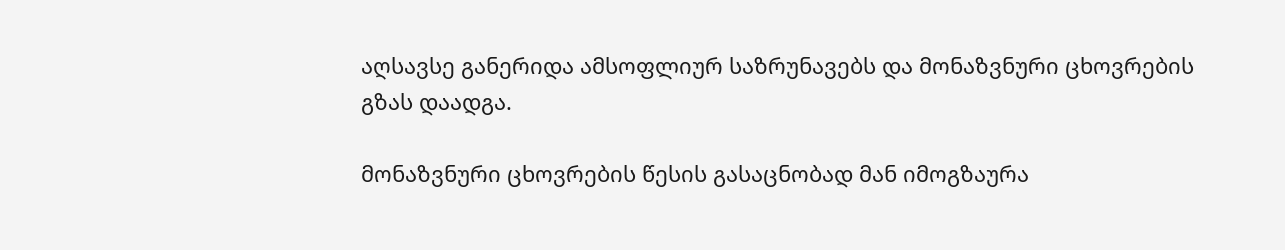აღსავსე განერიდა ამსოფლიურ საზრუნავებს და მონაზვნური ცხოვრების გზას დაადგა.

მონაზვნური ცხოვრების წესის გასაცნობად მან იმოგზაურა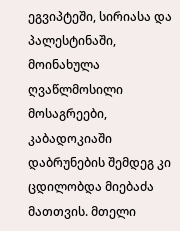ეგვიპტეში, სირიასა და პალესტინაში, მოინახულა ღვაწლმოსილი მოსაგრეები, კაბადოკიაში დაბრუნების შემდეგ კი ცდილობდა მიებაძა მათთვის. მთელი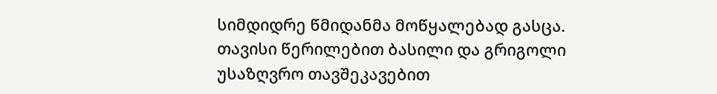სიმდიდრე წმიდანმა მოწყალებად გასცა. თავისი წერილებით ბასილი და გრიგოლი უსაზღვრო თავშეკავებით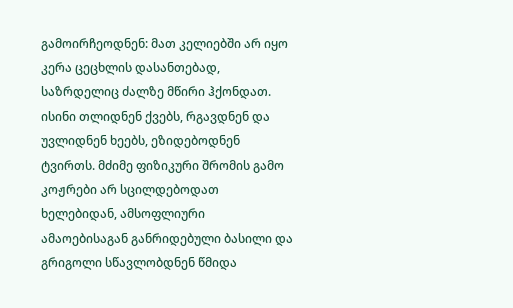გამოირჩეოდნენ: მათ კელიებში არ იყო კერა ცეცხლის დასანთებად, საზრდელიც ძალზე მწირი ჰქონდათ. ისინი თლიდნენ ქვებს, რგავდნენ და უვლიდნენ ხეებს, ეზიდებოდნენ ტვირთს. მძიმე ფიზიკური შრომის გამო კოჟრები არ სცილდებოდათ ხელებიდან, ამსოფლიური ამაოებისაგან განრიდებული ბასილი და გრიგოლი სწავლობდნენ წმიდა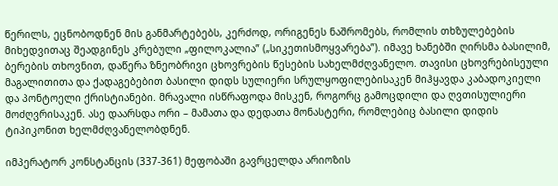წერილს, ეცნობოდნენ მის განმარტებებს, კერძოდ, ორიგენეს ნაშრომებს, რომლის თხზულებების მიხედვითაც შეადგინეს კრებული „ფილოკალია” („სიკეთისმოყვარება”). იმავე ხანებში ღირსმა ბასილიმ, ბერების თხოვნით, დაწერა ზნეობრივი ცხოვრების წესების სახელმძღვანელო. თავისი ცხოვრებისეული მაგალითითა და ქადაგებებით ბასილი დიდს სულიერი სრულყოფილებისაკენ მიჰყავდა კაბადოკიელი და პონტოელი ქრისტიანები. მრავალი ისწრაფოდა მისკენ, როგორც გამოცდილი და ღვთისულიერი მოძღვრისაკენ. ასე დაარსდა ორი – მამათა და დედათა მონასტერი, რომლებიც ბასილი დიდის ტიპიკონით ხელმძღვანელობდნენ.

იმპერატორ კონსტანცის (337-361) მეფობაში გავრცელდა არიოზის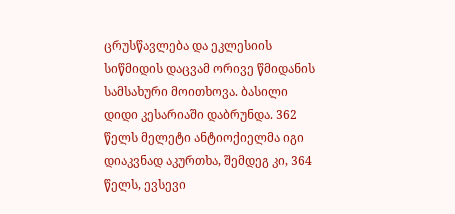ცრუსწავლება და ეკლესიის სიწმიდის დაცვამ ორივე წმიდანის სამსახური მოითხოვა. ბასილი დიდი კესარიაში დაბრუნდა. 362 წელს მელეტი ანტიოქიელმა იგი დიაკვნად აკურთხა, შემდეგ კი, 364 წელს, ევსევი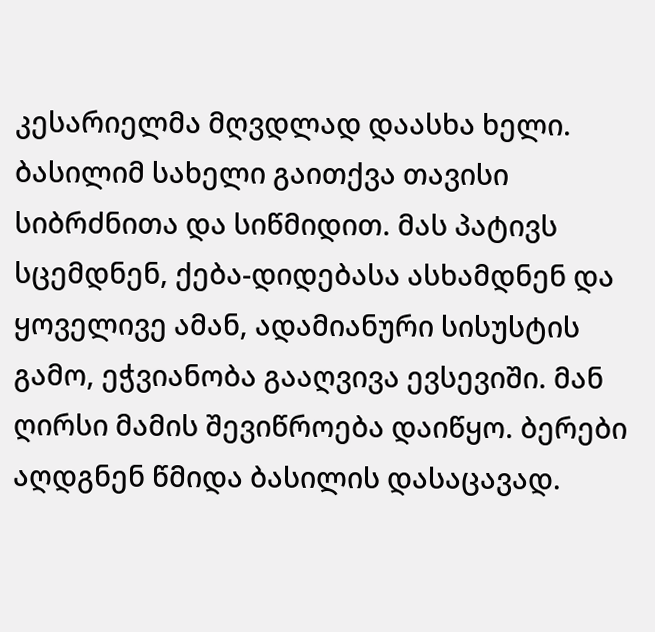კესარიელმა მღვდლად დაასხა ხელი. ბასილიმ სახელი გაითქვა თავისი სიბრძნითა და სიწმიდით. მას პატივს სცემდნენ, ქება-დიდებასა ასხამდნენ და ყოველივე ამან, ადამიანური სისუსტის გამო, ეჭვიანობა გააღვივა ევსევიში. მან ღირსი მამის შევიწროება დაიწყო. ბერები აღდგნენ წმიდა ბასილის დასაცავად.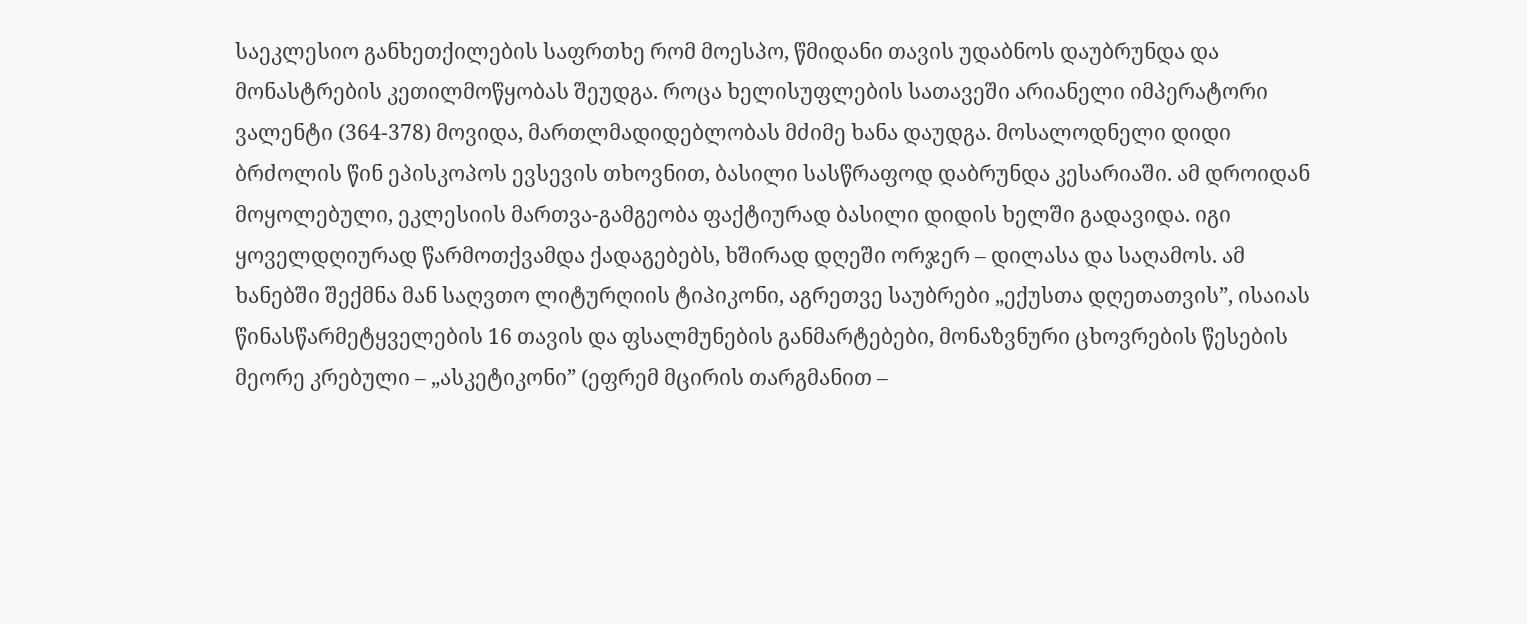საეკლესიო განხეთქილების საფრთხე რომ მოესპო, წმიდანი თავის უდაბნოს დაუბრუნდა და მონასტრების კეთილმოწყობას შეუდგა. როცა ხელისუფლების სათავეში არიანელი იმპერატორი ვალენტი (364-378) მოვიდა, მართლმადიდებლობას მძიმე ხანა დაუდგა. მოსალოდნელი დიდი ბრძოლის წინ ეპისკოპოს ევსევის თხოვნით, ბასილი სასწრაფოდ დაბრუნდა კესარიაში. ამ დროიდან მოყოლებული, ეკლესიის მართვა-გამგეობა ფაქტიურად ბასილი დიდის ხელში გადავიდა. იგი ყოველდღიურად წარმოთქვამდა ქადაგებებს, ხშირად დღეში ორჯერ – დილასა და საღამოს. ამ ხანებში შექმნა მან საღვთო ლიტურღიის ტიპიკონი, აგრეთვე საუბრები „ექუსთა დღეთათვის”, ისაიას წინასწარმეტყველების 16 თავის და ფსალმუნების განმარტებები, მონაზვნური ცხოვრების წესების მეორე კრებული – „ასკეტიკონი” (ეფრემ მცირის თარგმანით –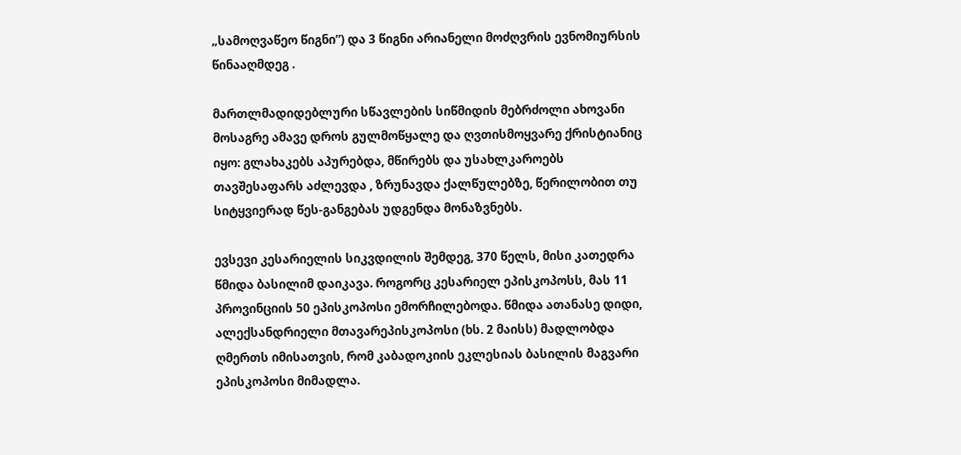„სამოღვაწეო წიგნი”) და 3 წიგნი არიანელი მოძღვრის ევნომიურსის წინააღმდეგ .

მართლმადიდებლური სწავლების სიწმიდის მებრძოლი ახოვანი მოსაგრე ამავე დროს გულმოწყალე და ღვთისმოყვარე ქრისტიანიც იყო: გლახაკებს აპურებდა, მწირებს და უსახლკაროებს თავშესაფარს აძლევდა , ზრუნავდა ქალწულებზე, წერილობით თუ სიტყვიერად წეს-განგებას უდგენდა მონაზვნებს.

ევსევი კესარიელის სიკვდილის შემდეგ, 370 წელს, მისი კათედრა წმიდა ბასილიმ დაიკავა. როგორც კესარიელ ეპისკოპოსს, მას 11 პროვინციის 50 ეპისკოპოსი ემორჩილებოდა. წმიდა ათანასე დიდი, ალექსანდრიელი მთავარეპისკოპოსი (ხს. 2 მაისს) მადლობდა ღმერთს იმისათვის, რომ კაბადოკიის ეკლესიას ბასილის მაგვარი ეპისკოპოსი მიმადლა.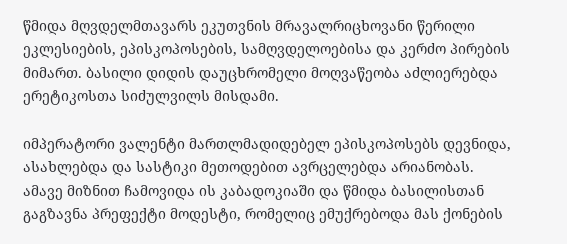წმიდა მღვდელმთავარს ეკუთვნის მრავალრიცხოვანი წერილი ეკლესიების, ეპისკოპოსების, სამღვდელოებისა და კერძო პირების მიმართ. ბასილი დიდის დაუცხრომელი მოღვაწეობა აძლიერებდა ერეტიკოსთა სიძულვილს მისდამი.

იმპერატორი ვალენტი მართლმადიდებელ ეპისკოპოსებს დევნიდა, ასახლებდა და სასტიკი მეთოდებით ავრცელებდა არიანობას. ამავე მიზნით ჩამოვიდა ის კაბადოკიაში და წმიდა ბასილისთან გაგზავნა პრეფექტი მოდესტი, რომელიც ემუქრებოდა მას ქონების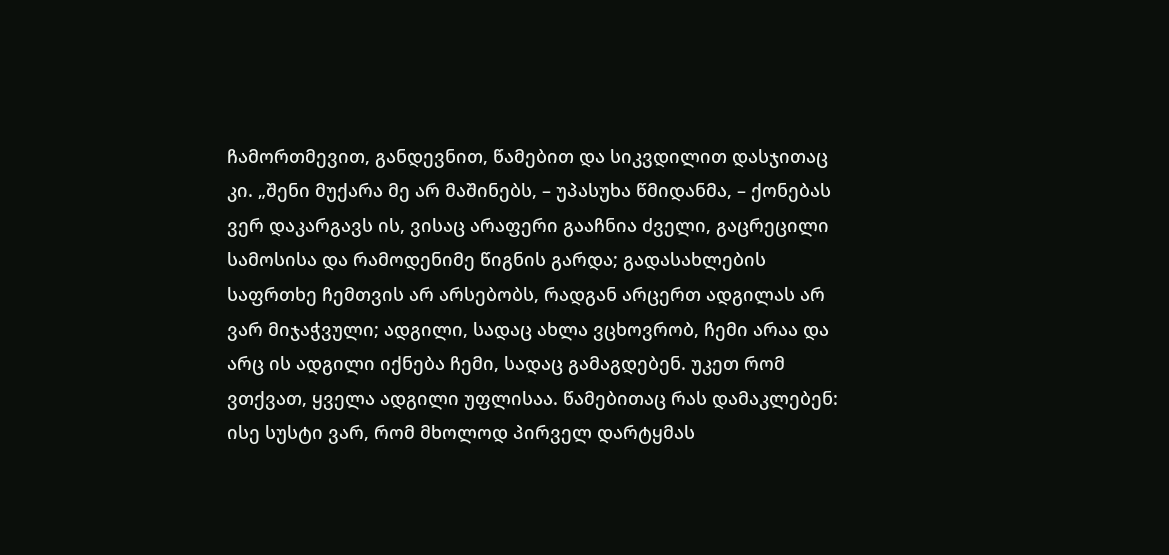ჩამორთმევით, განდევნით, წამებით და სიკვდილით დასჯითაც კი. „შენი მუქარა მე არ მაშინებს, – უპასუხა წმიდანმა, – ქონებას ვერ დაკარგავს ის, ვისაც არაფერი გააჩნია ძველი, გაცრეცილი სამოსისა და რამოდენიმე წიგნის გარდა; გადასახლების საფრთხე ჩემთვის არ არსებობს, რადგან არცერთ ადგილას არ ვარ მიჯაჭვული; ადგილი, სადაც ახლა ვცხოვრობ, ჩემი არაა და არც ის ადგილი იქნება ჩემი, სადაც გამაგდებენ. უკეთ რომ ვთქვათ, ყველა ადგილი უფლისაა. წამებითაც რას დამაკლებენ: ისე სუსტი ვარ, რომ მხოლოდ პირველ დარტყმას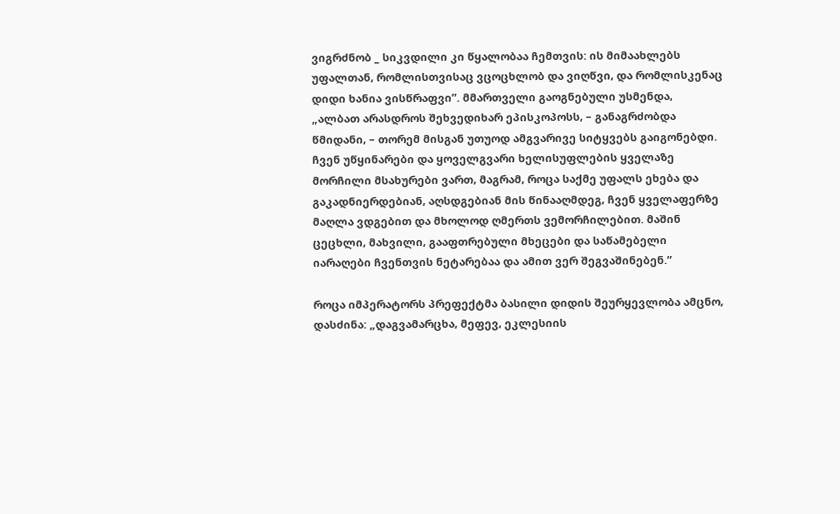ვიგრძნობ _ სიკვდილი კი წყალობაა ჩემთვის: ის მიმაახლებს უფალთან, რომლისთვისაც ვცოცხლობ და ვიღწვი, და რომლისკენაც დიდი ხანია ვისწრაფვი”. მმართველი გაოგნებული უსმენდა, „ალბათ არასდროს შეხვედიხარ ეპისკოპოსს, – განაგრძობდა წმიდანი, – თორემ მისგან უთუოდ ამგვარივე სიტყვებს გაიგონებდი. ჩვენ უწყინარები და ყოველგვარი ხელისუფლების ყველაზე მორჩილი მსახურები ვართ, მაგრამ, როცა საქმე უფალს ეხება და გაკადნიერდებიან, აღსდგებიან მის წინააღმდეგ, ჩვენ ყველაფერზე მაღლა ვდგებით და მხოლოდ ღმერთს ვემორჩილებით. მაშინ ცეცხლი, მახვილი, გააფთრებული მხეცები და საწამებელი იარაღები ჩვენთვის ნეტარებაა და ამით ვერ შეგვაშინებენ.”

როცა იმპერატორს პრეფექტმა ბასილი დიდის შეურყევლობა ამცნო, დასძინა: „დაგვამარცხა, მეფევ, ეკლესიის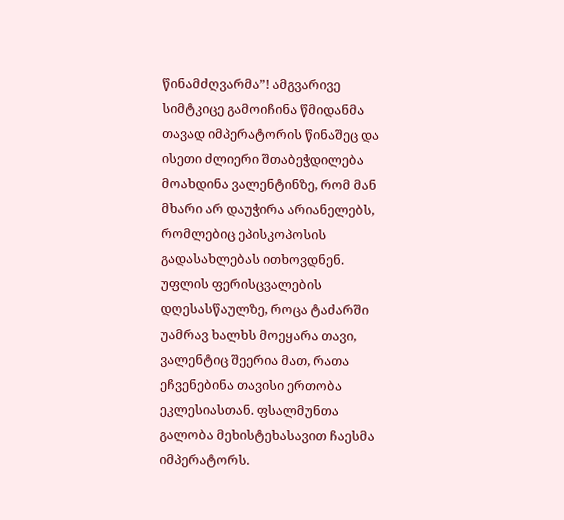წინამძღვარმა”! ამგვარივე სიმტკიცე გამოიჩინა წმიდანმა თავად იმპერატორის წინაშეც და ისეთი ძლიერი შთაბეჭდილება მოახდინა ვალენტინზე, რომ მან მხარი არ დაუჭირა არიანელებს, რომლებიც ეპისკოპოსის გადასახლებას ითხოვდნენ. უფლის ფერისცვალების დღესასწაულზე, როცა ტაძარში უამრავ ხალხს მოეყარა თავი, ვალენტიც შეერია მათ, რათა ეჩვენებინა თავისი ერთობა ეკლესიასთან. ფსალმუნთა გალობა მეხისტეხასავით ჩაესმა იმპერატორს.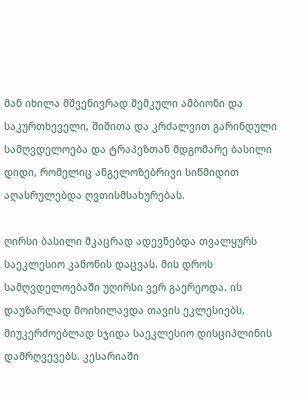მან იხილა მშვენივრად შემკული ამბიონი და საკურთხეველი, შიშითა და კრძალვით გარინდული სამღვდელოება და ტრაპეზთან მდგომარე ბასილი დიდი, რომელიც ანგელოზებრივი სიწმიდით აღასრულებდა ღვთისმსახურებას.

ღირსი ბასილი მკაცრად ადევნებდა თვალყურს საეკლესიო კანონის დაცვას. მის დროს სამღვდელოებაში უღირსი ვერ გაერეოდა. ის დაუზარლად მოიხილავდა თავის ეკლესიებს, მიუკერძოებლად სჯიდა საეკლესიო დისციპლინის დამრღვევებს. კესარიაში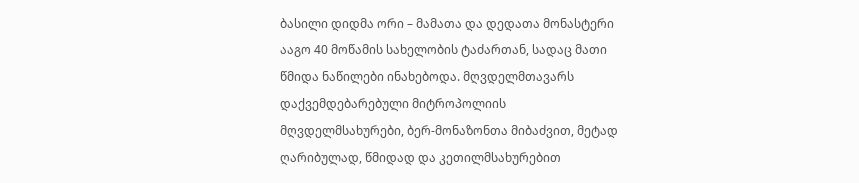ბასილი დიდმა ორი – მამათა და დედათა მონასტერი ააგო 40 მოწამის სახელობის ტაძართან, სადაც მათი წმიდა ნაწილები ინახებოდა. მღვდელმთავარს დაქვემდებარებული მიტროპოლიის მღვდელმსახურები, ბერ-მონაზონთა მიბაძვით, მეტად ღარიბულად, წმიდად და კეთილმსახურებით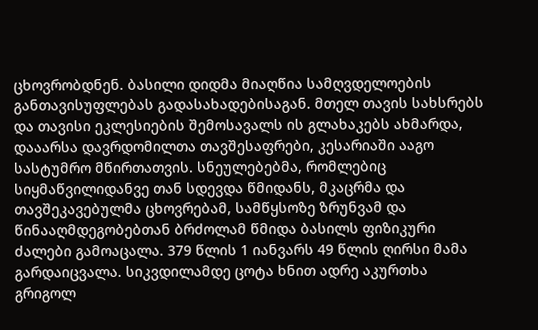ცხოვრობდნენ. ბასილი დიდმა მიაღწია სამღვდელოების განთავისუფლებას გადასახადებისაგან. მთელ თავის სახსრებს და თავისი ეკლესიების შემოსავალს ის გლახაკებს ახმარდა, დააარსა დავრდომილთა თავშესაფრები, კესარიაში ააგო სასტუმრო მწირთათვის. სნეულებებმა, რომლებიც სიყმაწვილიდანვე თან სდევდა წმიდანს, მკაცრმა და თავშეკავებულმა ცხოვრებამ, სამწყსოზე ზრუნვამ და წინააღმდეგობებთან ბრძოლამ წმიდა ბასილს ფიზიკური ძალები გამოაცალა. 379 წლის 1 იანვარს 49 წლის ღირსი მამა გარდაიცვალა. სიკვდილამდე ცოტა ხნით ადრე აკურთხა გრიგოლ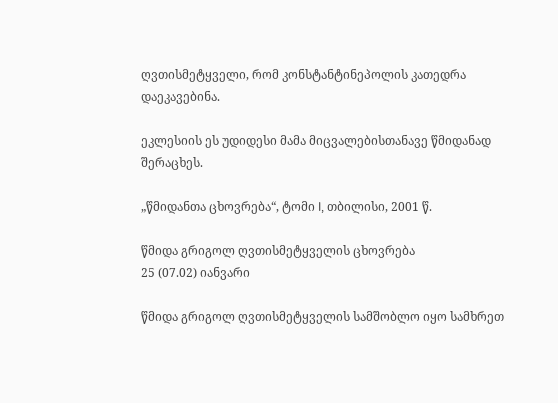ღვთისმეტყველი, რომ კონსტანტინეპოლის კათედრა დაეკავებინა.

ეკლესიის ეს უდიდესი მამა მიცვალებისთანავე წმიდანად შერაცხეს.

„წმიდანთა ცხოვრება“, ტომი I, თბილისი, 2001 წ.

წმიდა გრიგოლ ღვთისმეტყველის ცხოვრება
25 (07.02) იანვარი

წმიდა გრიგოლ ღვთისმეტყველის სამშობლო იყო სამხრეთ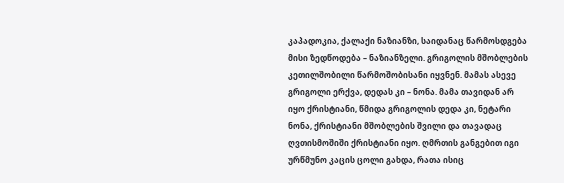კაპადოკია, ქალაქი ნაზიანზი, საიდანაც წარმოსდგება მისი ზედწოდება – ნაზიანზელი. გრიგოლის მშობლების კეთილშობილი წარმოშობისანი იყვნენ. მამას ასევე გრიგოლი ერქვა, დედას კი – ნონა. მამა თავიდან არ იყო ქრისტიანი, წმიდა გრიგოლის დედა კი, ნეტარი ნონა, ქრისტიანი მშობლების შვილი და თავადაც ღვთისმოშიში ქრისტიანი იყო. ღმრთის განგებით იგი ურწმუნო კაცის ცოლი გახდა, რათა ისიც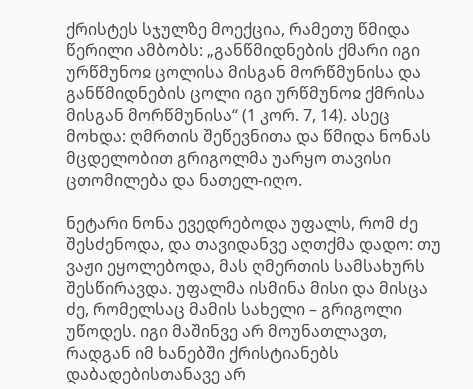ქრისტეს სჯულზე მოექცია, რამეთუ წმიდა წერილი ამბობს: „განწმიდნების ქმარი იგი ურწმუნოჲ ცოლისა მისგან მორწმუნისა და განწმიდნების ცოლი იგი ურწმუნოჲ ქმრისა მისგან მორწმუნისა“ (1 კორ. 7, 14). ასეც მოხდა: ღმრთის შეწევნითა და წმიდა ნონას მცდელობით გრიგოლმა უარყო თავისი ცთომილება და ნათელ-იღო.

ნეტარი ნონა ევედრებოდა უფალს, რომ ძე შესძენოდა, და თავიდანვე აღთქმა დადო: თუ ვაჟი ეყოლებოდა, მას ღმერთის სამსახურს შესწირავდა. უფალმა ისმინა მისი და მისცა ძე, რომელსაც მამის სახელი – გრიგოლი უწოდეს. იგი მაშინვე არ მოუნათლავთ, რადგან იმ ხანებში ქრისტიანებს დაბადებისთანავე არ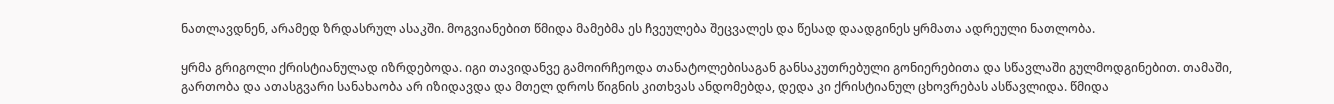ნათლავდნენ, არამედ ზრდასრულ ასაკში. მოგვიანებით წმიდა მამებმა ეს ჩვეულება შეცვალეს და წესად დაადგინეს ყრმათა ადრეული ნათლობა.

ყრმა გრიგოლი ქრისტიანულად იზრდებოდა. იგი თავიდანვე გამოირჩეოდა თანატოლებისაგან განსაკუთრებული გონიერებითა და სწავლაში გულმოდგინებით. თამაში, გართობა და ათასგვარი სანახაობა არ იზიდავდა და მთელ დროს წიგნის კითხვას ანდომებდა, დედა კი ქრისტიანულ ცხოვრებას ასწავლიდა. წმიდა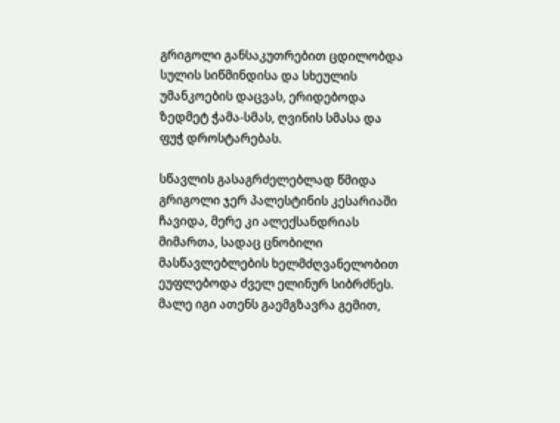გრიგოლი განსაკუთრებით ცდილობდა სულის სიწმინდისა და სხეულის უმანკოების დაცვას, ერიდებოდა ზედმეტ ჭამა-სმას, ღვინის სმასა და ფუჭ დროსტარებას.

სწავლის გასაგრძელებლად წმიდა გრიგოლი ჯერ პალესტინის კესარიაში ჩავიდა, მერე კი ალექსანდრიას მიმართა, სადაც ცნობილი მასწავლებლების ხელმძღვანელობით ეუფლებოდა ძველ ელინურ სიბრძნეს. მალე იგი ათენს გაემგზავრა გემით,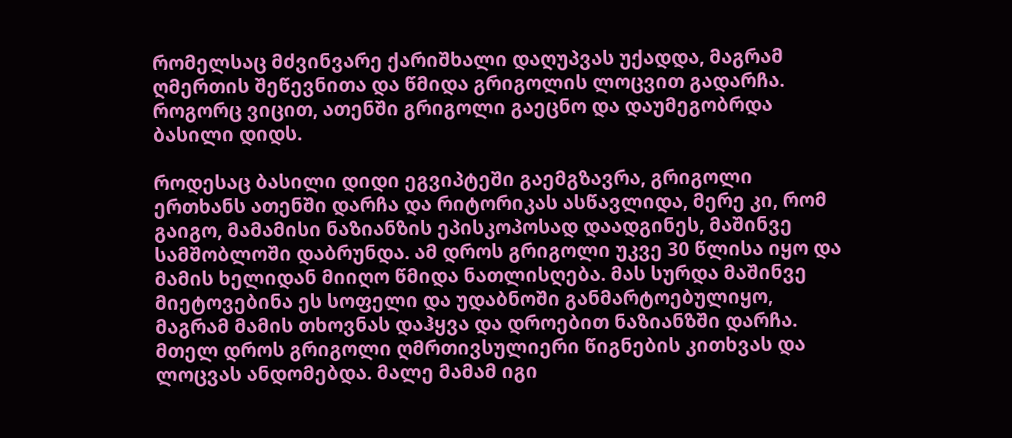რომელსაც მძვინვარე ქარიშხალი დაღუპვას უქადდა, მაგრამ ღმერთის შეწევნითა და წმიდა გრიგოლის ლოცვით გადარჩა. როგორც ვიცით, ათენში გრიგოლი გაეცნო და დაუმეგობრდა ბასილი დიდს.

როდესაც ბასილი დიდი ეგვიპტეში გაემგზავრა, გრიგოლი ერთხანს ათენში დარჩა და რიტორიკას ასწავლიდა, მერე კი, რომ გაიგო, მამამისი ნაზიანზის ეპისკოპოსად დაადგინეს, მაშინვე სამშობლოში დაბრუნდა. ამ დროს გრიგოლი უკვე 30 წლისა იყო და მამის ხელიდან მიიღო წმიდა ნათლისღება. მას სურდა მაშინვე მიეტოვებინა ეს სოფელი და უდაბნოში განმარტოებულიყო, მაგრამ მამის თხოვნას დაჰყვა და დროებით ნაზიანზში დარჩა. მთელ დროს გრიგოლი ღმრთივსულიერი წიგნების კითხვას და ლოცვას ანდომებდა. მალე მამამ იგი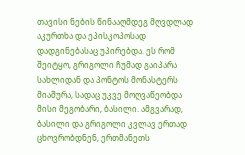თავისი ნების წინააღმდეგ მღვდლად აკურთხა და ეპისკოპოსად დადგინებასაც უპირებდა. ეს რომ შეიტყო, გრიგოლი ჩუმად გაიპარა სახლიდან და პონტოს მონასტერს მიაშურა, სადაც უკვე მოღვაწეობდა მისი მეგობარი, ბასილი. ამგვარად, ბასილი და გრიგოლი კვლავ ერთად ცხოვრობდნენ, ერთმანეთს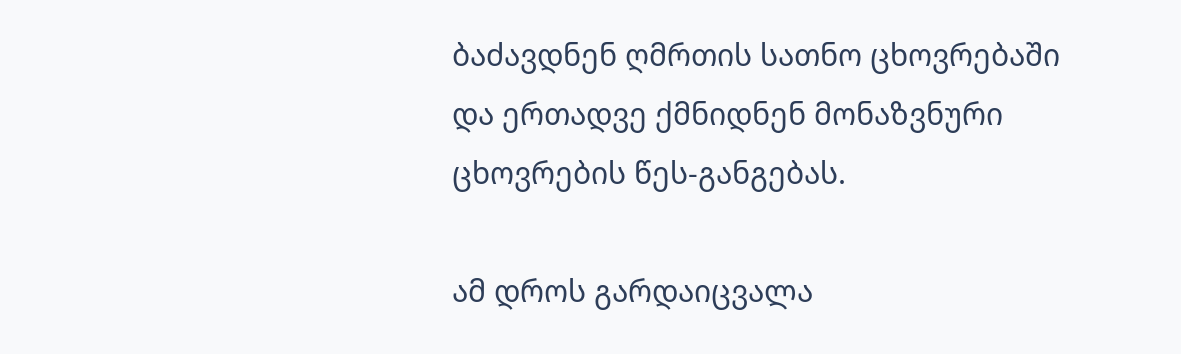ბაძავდნენ ღმრთის სათნო ცხოვრებაში და ერთადვე ქმნიდნენ მონაზვნური ცხოვრების წეს-განგებას.

ამ დროს გარდაიცვალა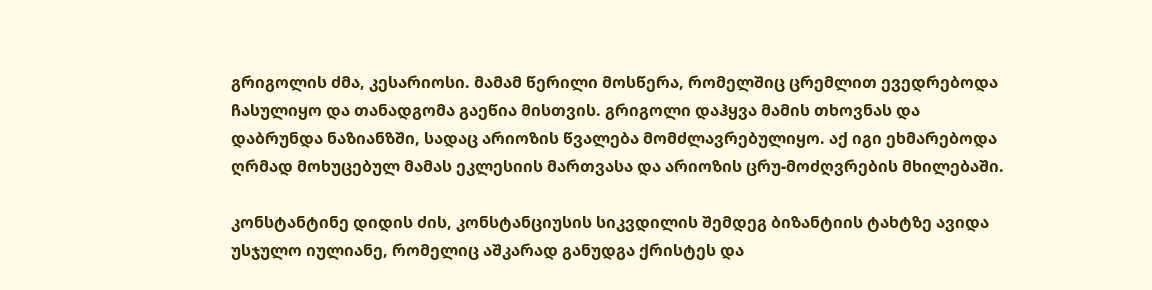გრიგოლის ძმა, კესარიოსი. მამამ წერილი მოსწერა, რომელშიც ცრემლით ევედრებოდა ჩასულიყო და თანადგომა გაეწია მისთვის. გრიგოლი დაჰყვა მამის თხოვნას და დაბრუნდა ნაზიანზში, სადაც არიოზის წვალება მომძლავრებულიყო. აქ იგი ეხმარებოდა ღრმად მოხუცებულ მამას ეკლესიის მართვასა და არიოზის ცრუ-მოძღვრების მხილებაში.

კონსტანტინე დიდის ძის, კონსტანციუსის სიკვდილის შემდეგ ბიზანტიის ტახტზე ავიდა უსჯულო იულიანე, რომელიც აშკარად განუდგა ქრისტეს და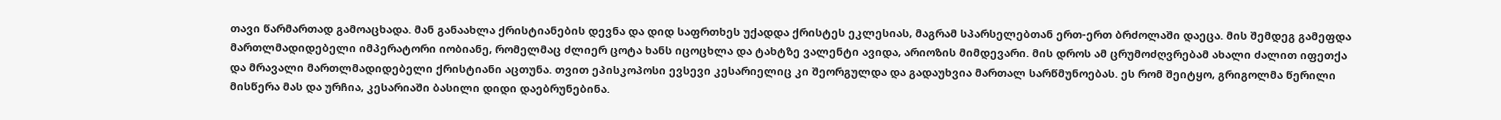თავი წარმართად გამოაცხადა. მან განაახლა ქრისტიანების დევნა და დიდ საფრთხეს უქადდა ქრისტეს ეკლესიას, მაგრამ სპარსელებთან ერთ-ერთ ბრძოლაში დაეცა. მის შემდეგ გამეფდა მართლმადიდებელი იმპერატორი იობიანე, რომელმაც ძლიერ ცოტა ხანს იცოცხლა და ტახტზე ვალენტი ავიდა, არიოზის მიმდევარი. მის დროს ამ ცრუმოძღვრებამ ახალი ძალით იფეთქა და მრავალი მართლმადიდებელი ქრისტიანი აცთუნა. თვით ეპისკოპოსი ევსევი კესარიელიც კი შეორგულდა და გადაუხვია მართალ სარწმუნოებას. ეს რომ შეიტყო, გრიგოლმა წერილი მისწერა მას და ურჩია, კესარიაში ბასილი დიდი დაებრუნებინა.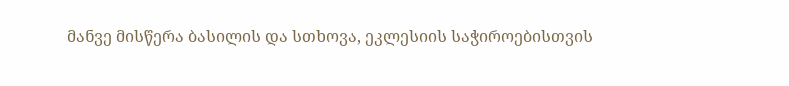მანვე მისწერა ბასილის და სთხოვა, ეკლესიის საჭიროებისთვის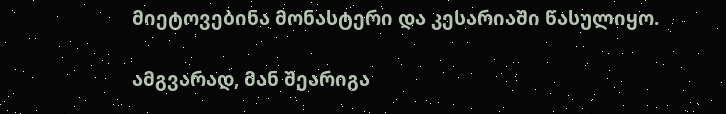მიეტოვებინა მონასტერი და კესარიაში წასულიყო.

ამგვარად, მან შეარიგა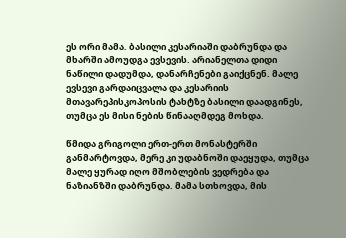ეს ორი მამა. ბასილი კესარიაში დაბრუნდა და მხარში ამოუდგა ევსევის. არიანელთა დიდი ნაწილი დადუმდა, დანარჩენები გაიქცნენ. მალე ევსევი გარდაიცვალა და კესარიის მთავარეპისკოპოსის ტახტზე ბასილი დაადგინეს, თუმცა ეს მისი ნების წინააღმდეგ მოხდა.

წმიდა გრიგოლი ერთ-ერთ მონასტერში განმარტოვდა, მერე კი უდაბნოში დაეყუდა, თუმცა მალე ყურად იღო მშობლების ვედრება და ნაზიანზში დაბრუნდა. მამა სთხოვდა, მის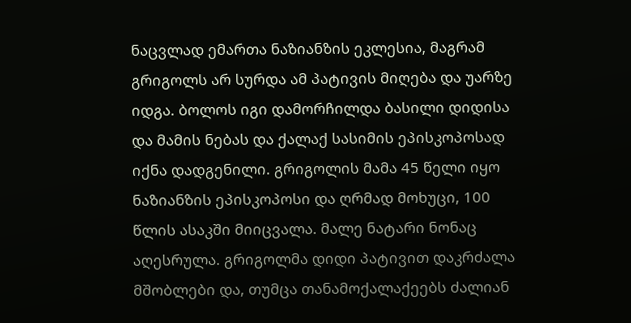ნაცვლად ემართა ნაზიანზის ეკლესია, მაგრამ გრიგოლს არ სურდა ამ პატივის მიღება და უარზე იდგა. ბოლოს იგი დამორჩილდა ბასილი დიდისა და მამის ნებას და ქალაქ სასიმის ეპისკოპოსად იქნა დადგენილი. გრიგოლის მამა 45 წელი იყო ნაზიანზის ეპისკოპოსი და ღრმად მოხუცი, 100 წლის ასაკში მიიცვალა. მალე ნატარი ნონაც აღესრულა. გრიგოლმა დიდი პატივით დაკრძალა მშობლები და, თუმცა თანამოქალაქეებს ძალიან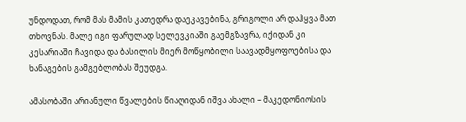უნდოდათ, რომ მას მამის კათედრა დაეკავებინა, გრიგოლი არ დაჰყვა მათ თხოვნას. მალე იგი ფარულად სელევკიაში გაემგზავრა, იქიდან კი კესარიაში ჩავიდა და ბასილის მიერ მოწყობილი საავადმყოფოებისა და ხანაგების გამგებლობას შეუდგა.

ამასობაში არიანული წვალების წიაღიდან იშვა ახალი – მაკედონიოსის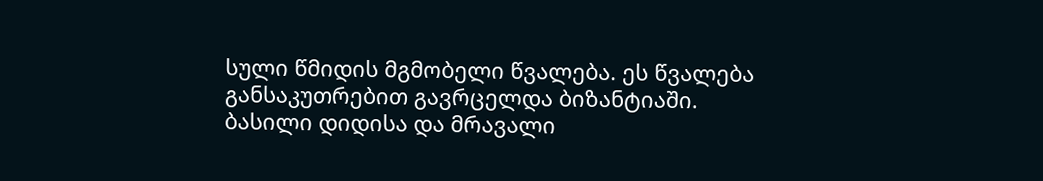სული წმიდის მგმობელი წვალება. ეს წვალება განსაკუთრებით გავრცელდა ბიზანტიაში. ბასილი დიდისა და მრავალი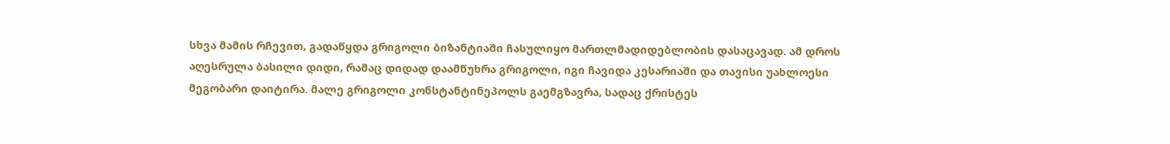სხვა მამის რჩევით, გადაწყდა გრიგოლი ბიზანტიაში ჩასულიყო მართლმადიდებლობის დასაცავად. ამ დროს აღესრულა ბასილი დიდი, რამაც დიდად დაამწუხრა გრიგოლი, იგი ჩავიდა კესარიაში და თავისი უახლოესი მეგობარი დაიტირა. მალე გრიგოლი კონსტანტინეპოლს გაემგზავრა, სადაც ქრისტეს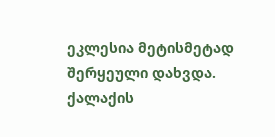ეკლესია მეტისმეტად შერყეული დახვდა. ქალაქის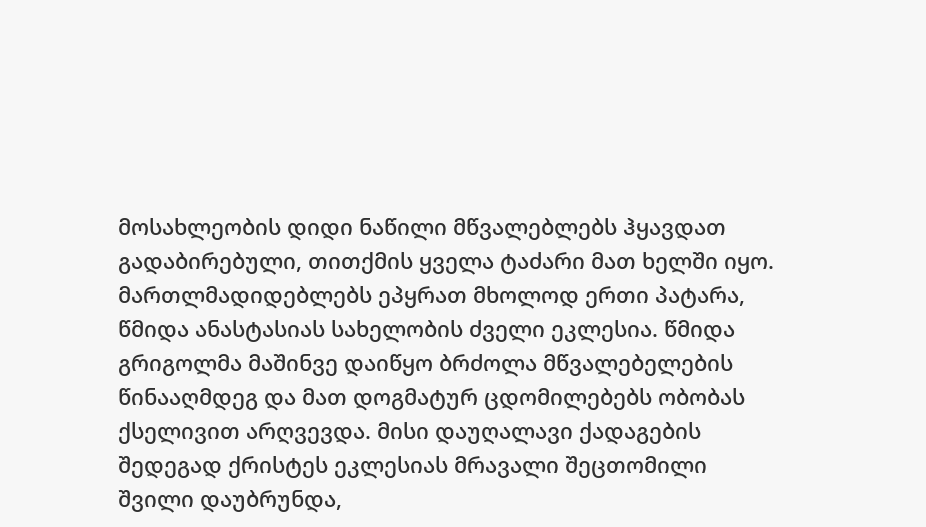მოსახლეობის დიდი ნაწილი მწვალებლებს ჰყავდათ გადაბირებული, თითქმის ყველა ტაძარი მათ ხელში იყო. მართლმადიდებლებს ეპყრათ მხოლოდ ერთი პატარა, წმიდა ანასტასიას სახელობის ძველი ეკლესია. წმიდა გრიგოლმა მაშინვე დაიწყო ბრძოლა მწვალებელების წინააღმდეგ და მათ დოგმატურ ცდომილებებს ობობას ქსელივით არღვევდა. მისი დაუღალავი ქადაგების შედეგად ქრისტეს ეკლესიას მრავალი შეცთომილი შვილი დაუბრუნდა,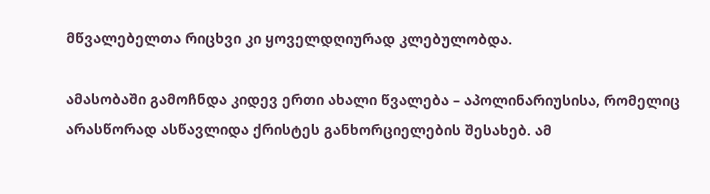მწვალებელთა რიცხვი კი ყოველდღიურად კლებულობდა.

ამასობაში გამოჩნდა კიდევ ერთი ახალი წვალება – აპოლინარიუსისა, რომელიც არასწორად ასწავლიდა ქრისტეს განხორციელების შესახებ. ამ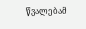წვალებამ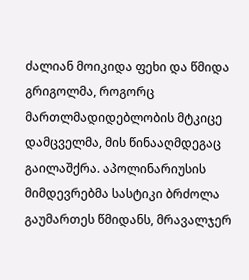ძალიან მოიკიდა ფეხი და წმიდა გრიგოლმა, როგორც მართლმადიდებლობის მტკიცე დამცველმა, მის წინააღმდეგაც გაილაშქრა. აპოლინარიუსის მიმდევრებმა სასტიკი ბრძოლა გაუმართეს წმიდანს, მრავალჯერ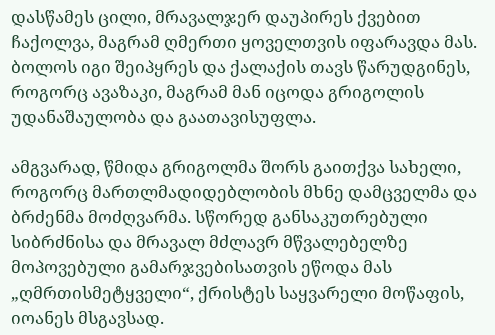დასწამეს ცილი, მრავალჯერ დაუპირეს ქვებით ჩაქოლვა, მაგრამ ღმერთი ყოველთვის იფარავდა მას. ბოლოს იგი შეიპყრეს და ქალაქის თავს წარუდგინეს, როგორც ავაზაკი, მაგრამ მან იცოდა გრიგოლის უდანაშაულობა და გაათავისუფლა.

ამგვარად, წმიდა გრიგოლმა შორს გაითქვა სახელი, როგორც მართლმადიდებლობის მხნე დამცველმა და ბრძენმა მოძღვარმა. სწორედ განსაკუთრებული სიბრძნისა და მრავალ მძლავრ მწვალებელზე მოპოვებული გამარჯვებისათვის ეწოდა მას „ღმრთისმეტყველი“, ქრისტეს საყვარელი მოწაფის, იოანეს მსგავსად.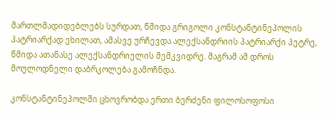მართლმადიდებლებს სურდათ, წმიდა გრიგოლი კონსტანტინეპოლის პატრიარქად ეხილათ, ამასვე ურჩევდა ალექსანდრიის პატრიარქი პეტრე, წმიდა ათანასე ალექსანდრიელის მემკვიდრე. მაგრამ ამ დროს მოულოდნელი დაბრკოლება გამოჩნდა.

კონსტანტინეპოლში ცხოვრობდა ერთი ბერძენი ფილოსოფოსი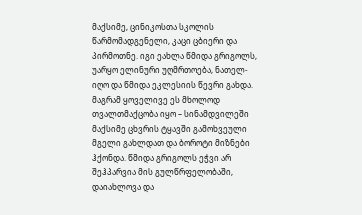მაქსიმე, ცინიკოსთა სკოლის წარმომადგენელი, კაცი ცბიერი და პირმოთნე. იგი ეახლა წმიდა გრიგოლს, უარყო ელინური უღმრთოება, ნათელ-იღო და წმიდა ეკლესიის წევრი გახდა. მაგრამ ყოველივე ეს მხოლოდ თვალთმაქცობა იყო – სინამდვილეში მაქსიმე ცხვრის ტყავში გამოხვეული მგელი გახლდათ და ბოროტი მიზნები ჰქონდა. წმიდა გრიგოლს ეჭვი არ შეჰპარვია მის გულწრფელობაში, დაიახლოვა და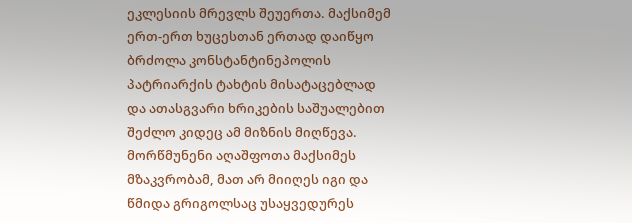ეკლესიის მრევლს შეუერთა. მაქსიმემ ერთ-ერთ ხუცესთან ერთად დაიწყო ბრძოლა კონსტანტინეპოლის პატრიარქის ტახტის მისატაცებლად და ათასგვარი ხრიკების საშუალებით შეძლო კიდეც ამ მიზნის მიღწევა. მორწმუნენი აღაშფოთა მაქსიმეს მზაკვრობამ, მათ არ მიიღეს იგი და წმიდა გრიგოლსაც უსაყვედურეს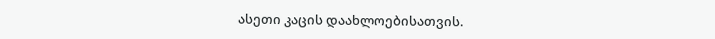ასეთი კაცის დაახლოებისათვის.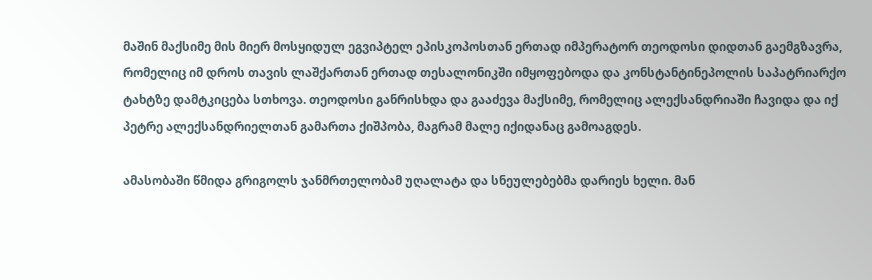მაშინ მაქსიმე მის მიერ მოსყიდულ ეგვიპტელ ეპისკოპოსთან ერთად იმპერატორ თეოდოსი დიდთან გაემგზავრა, რომელიც იმ დროს თავის ლაშქართან ერთად თესალონიკში იმყოფებოდა და კონსტანტინეპოლის საპატრიარქო ტახტზე დამტკიცება სთხოვა. თეოდოსი განრისხდა და გააძევა მაქსიმე, რომელიც ალექსანდრიაში ჩავიდა და იქ პეტრე ალექსანდრიელთან გამართა ქიშპობა, მაგრამ მალე იქიდანაც გამოაგდეს.

ამასობაში წმიდა გრიგოლს ჯანმრთელობამ უღალატა და სნეულებებმა დარიეს ხელი. მან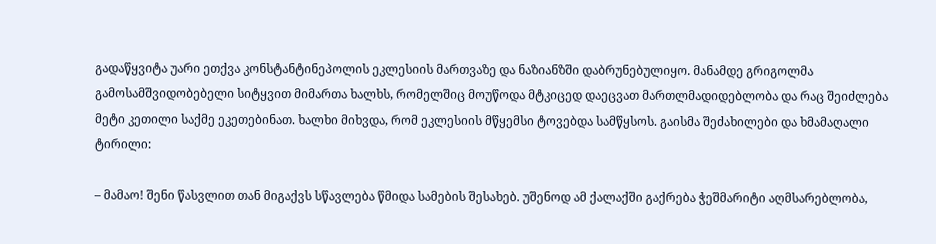გადაწყვიტა უარი ეთქვა კონსტანტინეპოლის ეკლესიის მართვაზე და ნაზიანზში დაბრუნებულიყო. მანამდე გრიგოლმა გამოსამშვიდობებელი სიტყვით მიმართა ხალხს, რომელშიც მოუწოდა მტკიცედ დაეცვათ მართლმადიდებლობა და რაც შეიძლება მეტი კეთილი საქმე ეკეთებინათ. ხალხი მიხვდა, რომ ეკლესიის მწყემსი ტოვებდა სამწყსოს. გაისმა შეძახილები და ხმამაღალი ტირილი:

– მამაო! შენი წასვლით თან მიგაქვს სწავლება წმიდა სამების შესახებ. უშენოდ ამ ქალაქში გაქრება ჭეშმარიტი აღმსარებლობა,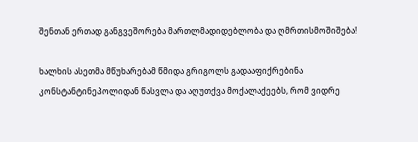შენთან ერთად განგვეშორება მართლმადიდებლობა და ღმრთისმოშიშება!

ხალხის ასეთმა მწუხარებამ წმიდა გრიგოლს გადააფიქრებინა კონსტანტინეპოლიდან წასვლა და აღუთქვა მოქალაქეებს, რომ ვიდრე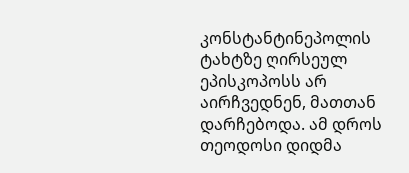კონსტანტინეპოლის ტახტზე ღირსეულ ეპისკოპოსს არ აირჩვედნენ, მათთან დარჩებოდა. ამ დროს თეოდოსი დიდმა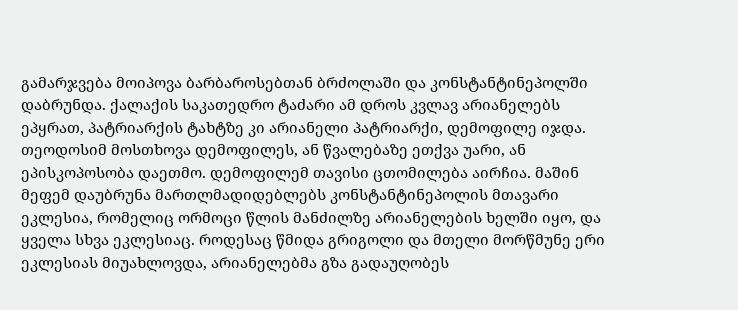გამარჯვება მოიპოვა ბარბაროსებთან ბრძოლაში და კონსტანტინეპოლში დაბრუნდა. ქალაქის საკათედრო ტაძარი ამ დროს კვლავ არიანელებს ეპყრათ, პატრიარქის ტახტზე კი არიანელი პატრიარქი, დემოფილე იჯდა. თეოდოსიმ მოსთხოვა დემოფილეს, ან წვალებაზე ეთქვა უარი, ან ეპისკოპოსობა დაეთმო. დემოფილემ თავისი ცთომილება აირჩია. მაშინ მეფემ დაუბრუნა მართლმადიდებლებს კონსტანტინეპოლის მთავარი ეკლესია, რომელიც ორმოცი წლის მანძილზე არიანელების ხელში იყო, და ყველა სხვა ეკლესიაც. როდესაც წმიდა გრიგოლი და მთელი მორწმუნე ერი ეკლესიას მიუახლოვდა, არიანელებმა გზა გადაუღობეს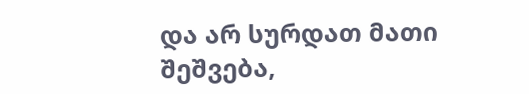და არ სურდათ მათი შეშვება,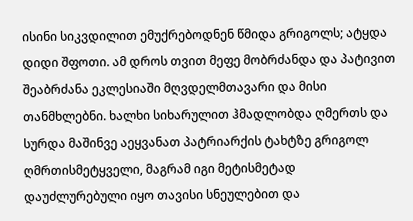ისინი სიკვდილით ემუქრებოდნენ წმიდა გრიგოლს; ატყდა დიდი შფოთი. ამ დროს თვით მეფე მობრძანდა და პატივით შეაბრძანა ეკლესიაში მღვდელმთავარი და მისი თანმხლებნი. ხალხი სიხარულით ჰმადლობდა ღმერთს და სურდა მაშინვე აეყვანათ პატრიარქის ტახტზე გრიგოლ ღმრთისმეტყველი, მაგრამ იგი მეტისმეტად დაუძლურებული იყო თავისი სნეულებით და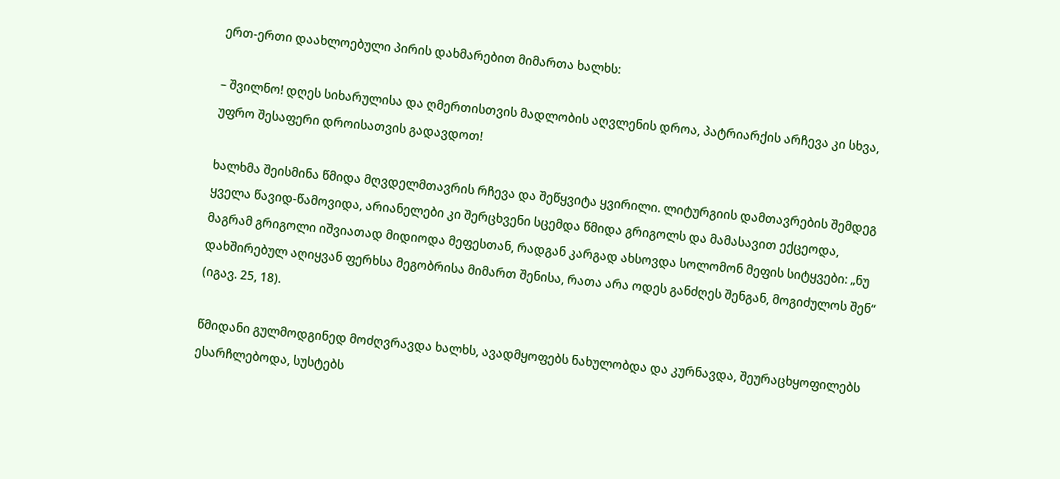ერთ-ერთი დაახლოებული პირის დახმარებით მიმართა ხალხს:

– შვილნო! დღეს სიხარულისა და ღმერთისთვის მადლობის აღვლენის დროა, პატრიარქის არჩევა კი სხვა, უფრო შესაფერი დროისათვის გადავდოთ!

ხალხმა შეისმინა წმიდა მღვდელმთავრის რჩევა და შეწყვიტა ყვირილი. ლიტურგიის დამთავრების შემდეგ ყველა წავიდ-წამოვიდა, არიანელები კი შერცხვენი სცემდა წმიდა გრიგოლს და მამასავით ექცეოდა, მაგრამ გრიგოლი იშვიათად მიდიოდა მეფესთან, რადგან კარგად ახსოვდა სოლომონ მეფის სიტყვები: „ნუ დახშირებულ აღიყვან ფერხსა მეგობრისა მიმართ შენისა, რათა არა ოდეს განძღეს შენგან, მოგიძულოს შენ“ (იგავ. 25, 18).

წმიდანი გულმოდგინედ მოძღვრავდა ხალხს, ავადმყოფებს ნახულობდა და კურნავდა, შეურაცხყოფილებს ესარჩლებოდა, სუსტებს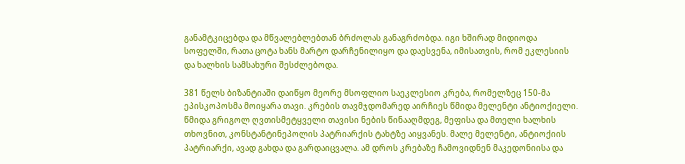განამტკიცებდა და მწვალებლებთან ბრძოლას განაგრძობდა. იგი ხშირად მიდიოდა სოფელში, რათა ცოტა ხანს მარტო დარჩენილიყო და დაესვენა, იმისათვის, რომ ეკლესიის და ხალხის სამსახური შესძლებოდა.

381 წელს ბიზანტიაში დაიწყო მეორე მსოფლიო საეკლესიო კრება, რომელზეც 150-მა ეპისკოპოსმა მოიყარა თავი. კრების თავმჯდომარედ აირჩიეს წმიდა მელენტი ანტიოქიელი. წმიდა გრიგოლ ღვთისმეტყველი თავისი ნების წინააღმდეგ, მეფისა და მთელი ხალხის თხოვნით, კონსტანტინეპოლის პატრიარქის ტახტზე აიყვანეს. მალე მელენტი, ანტიოქიის პატრიარქი, ავად გახდა და გარდაიცვალა. ამ დროს კრებაზე ჩამოვიდნენ მაკედონიისა და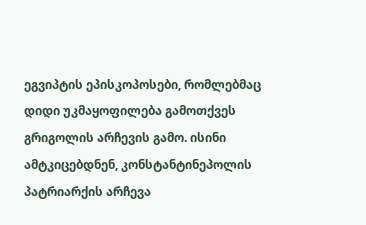ეგვიპტის ეპისკოპოსები, რომლებმაც დიდი უკმაყოფილება გამოთქვეს გრიგოლის არჩევის გამო. ისინი ამტკიცებდნენ, კონსტანტინეპოლის პატრიარქის არჩევა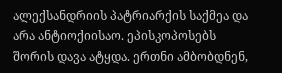ალექსანდრიის პატრიარქის საქმეა და არა ანტიოქიისაო. ეპისკოპოსებს შორის დავა ატყდა. ერთნი ამბობდნენ,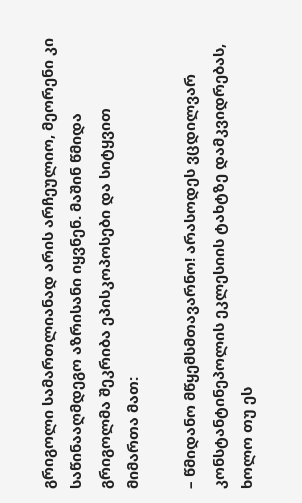გრიგოლი სამართლიანად არის არჩეულიო, მეორენი კი საწინააღმდეგო აზრისანი იყვნენ. მაშინ წმიდა გრიგოლმა შეკრიბა ეპისკოპოსები და სიტყვით მიმართა მათ:

– წმიდანო მწყემსმთავარნო! არასოდეს ვცდილვარ კონსტანტინეპოლის ეკლესიის ტახტზე დამკვიდრებას, ხოლო თუ ეს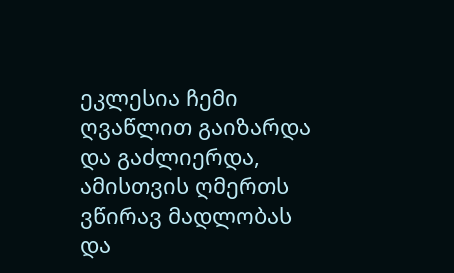ეკლესია ჩემი ღვაწლით გაიზარდა და გაძლიერდა, ამისთვის ღმერთს ვწირავ მადლობას და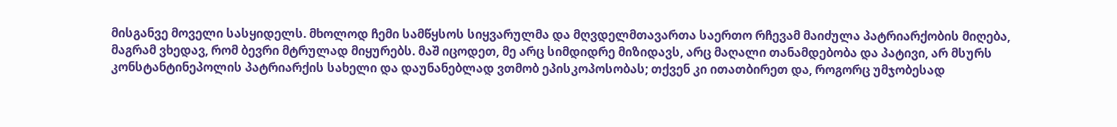მისგანვე მოველი სასყიდელს. მხოლოდ ჩემი სამწყსოს სიყვარულმა და მღვდელმთავართა საერთო რჩევამ მაიძულა პატრიარქობის მიღება, მაგრამ ვხედავ, რომ ბევრი მტრულად მიყურებს. მაშ იცოდეთ, მე არც სიმდიდრე მიზიდავს, არც მაღალი თანამდებობა და პატივი, არ მსურს კონსტანტინეპოლის პატრიარქის სახელი და დაუნანებლად ვთმობ ეპისკოპოსობას; თქვენ კი ითათბირეთ და, როგორც უმჯობესად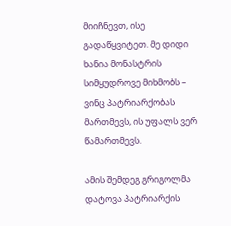მიიჩნევთ, ისე გადაწყვიტეთ. მე დიდი ხანია მონასტრის სიმყუდროვე მიხმობს – ვინც პატრიარქობას მართმევს, ის უფალს ვერ წამართმევს.

ამის შემდეგ გრიგოლმა დატოვა პატრიარქის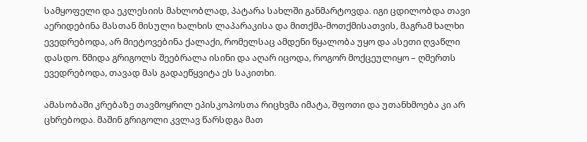სამყოფელი და ეკლესიის მახლობლად, პატარა სახლში განმარტოვდა. იგი ცდილობდა თავი აერიდებინა მასთან მისული ხალხის ლაპარაკისა და მითქმა-მოთქმისათვის, მაგრამ ხალხი ევედრებოდა, არ მიეტოვებინა ქალაქი, რომელსაც ამდენი წყალობა უყო და ასეთი ღვაწლი დასდო. წმიდა გრიგოლს შეებრალა ისინი და აღარ იცოდა, როგორ მოქცეულიყო – ღმერთს ევედრებოდა, თავად მას გადაეწყვიტა ეს საკითხი.

ამასობაში კრებაზე თავმოყრილ ეპისკოპოსთა რიცხვმა იმატა, შფოთი და უთანხმოება კი არ ცხრებოდა. მაშინ გრიგოლი კვლავ წარსდგა მათ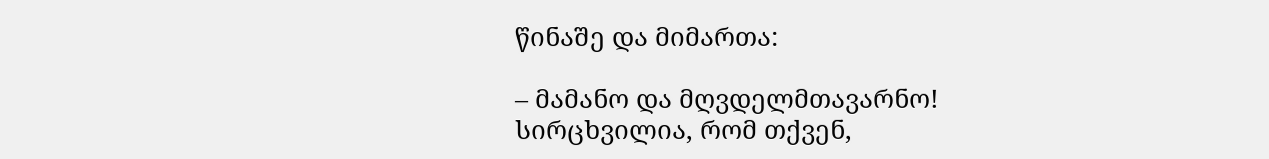წინაშე და მიმართა:

– მამანო და მღვდელმთავარნო! სირცხვილია, რომ თქვენ,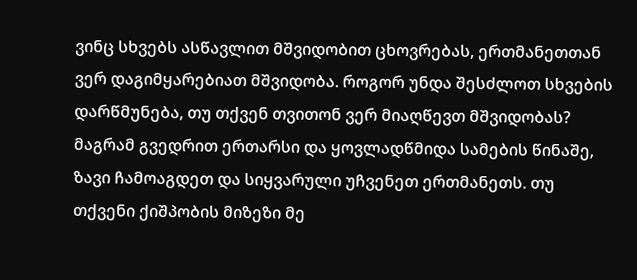ვინც სხვებს ასწავლით მშვიდობით ცხოვრებას, ერთმანეთთან ვერ დაგიმყარებიათ მშვიდობა. როგორ უნდა შესძლოთ სხვების დარწმუნება, თუ თქვენ თვითონ ვერ მიაღწევთ მშვიდობას? მაგრამ გვედრით ერთარსი და ყოვლადწმიდა სამების წინაშე, ზავი ჩამოაგდეთ და სიყვარული უჩვენეთ ერთმანეთს. თუ თქვენი ქიშპობის მიზეზი მე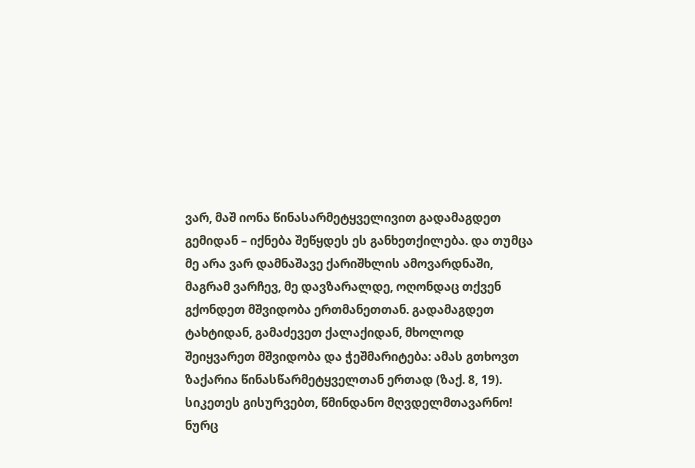ვარ, მაშ იონა წინასარმეტყველივით გადამაგდეთ გემიდან – იქნება შეწყდეს ეს განხეთქილება. და თუმცა მე არა ვარ დამნაშავე ქარიშხლის ამოვარდნაში, მაგრამ ვარჩევ, მე დავზარალდე, ოღონდაც თქვენ გქონდეთ მშვიდობა ერთმანეთთან. გადამაგდეთ ტახტიდან, გამაძევეთ ქალაქიდან, მხოლოდ შეიყვარეთ მშვიდობა და ჭეშმარიტება: ამას გთხოვთ ზაქარია წინასწარმეტყველთან ერთად (ზაქ. 8, 19). სიკეთეს გისურვებთ, წმინდანო მღვდელმთავარნო! ნურც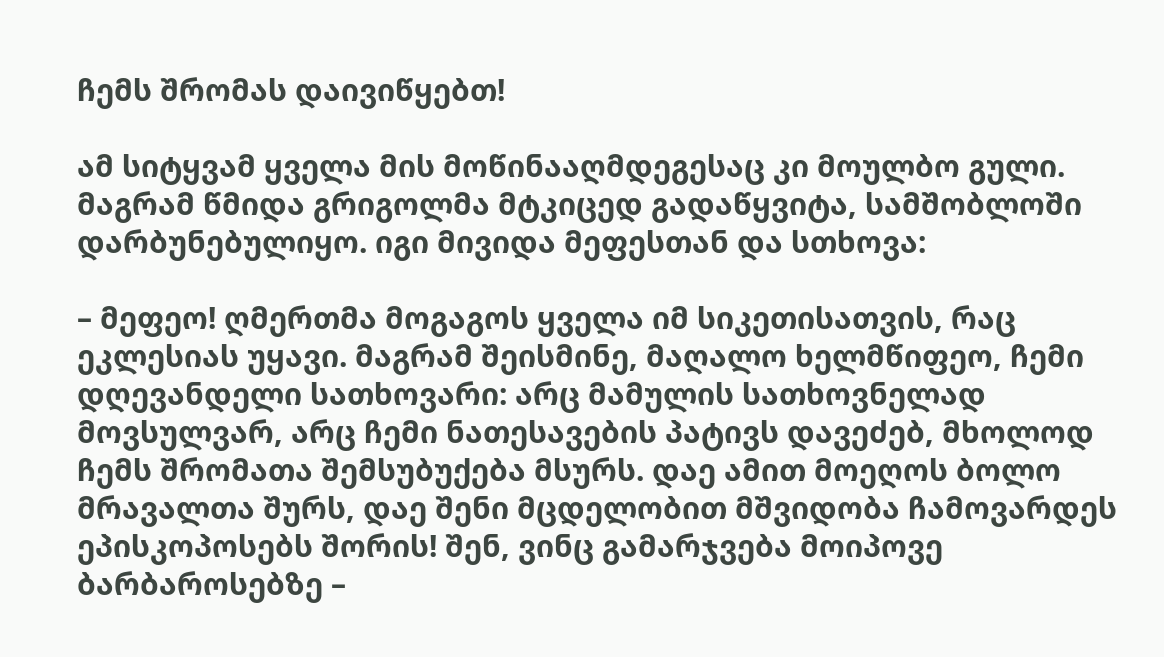ჩემს შრომას დაივიწყებთ!

ამ სიტყვამ ყველა მის მოწინააღმდეგესაც კი მოულბო გული. მაგრამ წმიდა გრიგოლმა მტკიცედ გადაწყვიტა, სამშობლოში დარბუნებულიყო. იგი მივიდა მეფესთან და სთხოვა:

– მეფეო! ღმერთმა მოგაგოს ყველა იმ სიკეთისათვის, რაც ეკლესიას უყავი. მაგრამ შეისმინე, მაღალო ხელმწიფეო, ჩემი დღევანდელი სათხოვარი: არც მამულის სათხოვნელად მოვსულვარ, არც ჩემი ნათესავების პატივს დავეძებ, მხოლოდ ჩემს შრომათა შემსუბუქება მსურს. დაე ამით მოეღოს ბოლო მრავალთა შურს, დაე შენი მცდელობით მშვიდობა ჩამოვარდეს ეპისკოპოსებს შორის! შენ, ვინც გამარჯვება მოიპოვე ბარბაროსებზე –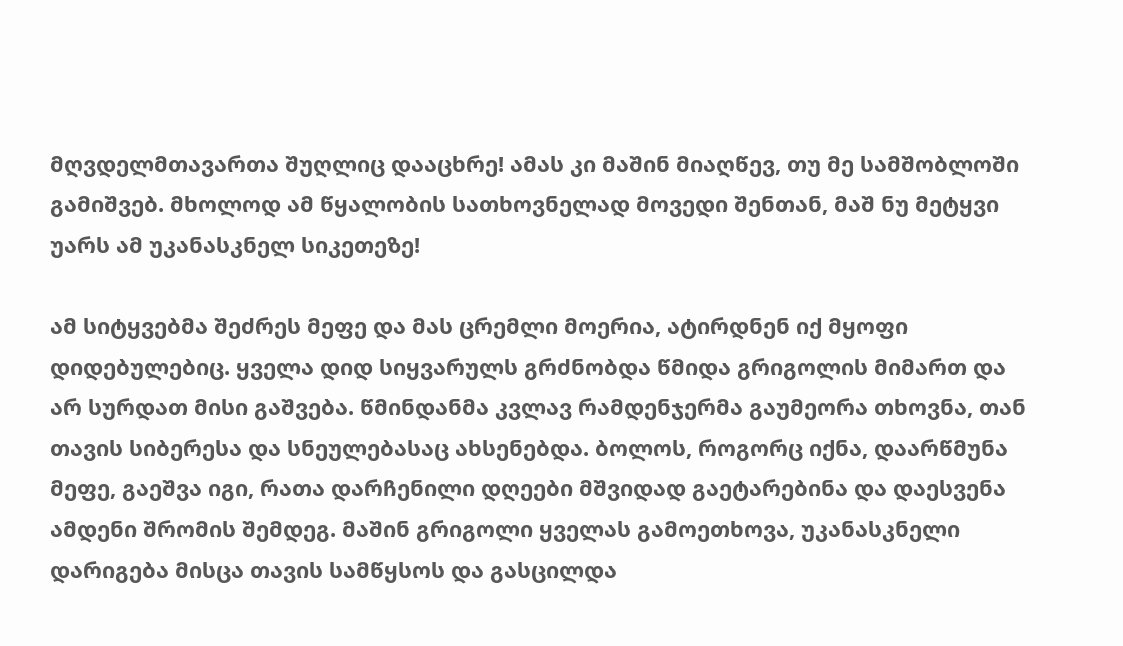მღვდელმთავართა შუღლიც დააცხრე! ამას კი მაშინ მიაღწევ, თუ მე სამშობლოში გამიშვებ. მხოლოდ ამ წყალობის სათხოვნელად მოვედი შენთან, მაშ ნუ მეტყვი უარს ამ უკანასკნელ სიკეთეზე!

ამ სიტყვებმა შეძრეს მეფე და მას ცრემლი მოერია, ატირდნენ იქ მყოფი დიდებულებიც. ყველა დიდ სიყვარულს გრძნობდა წმიდა გრიგოლის მიმართ და არ სურდათ მისი გაშვება. წმინდანმა კვლავ რამდენჯერმა გაუმეორა თხოვნა, თან თავის სიბერესა და სნეულებასაც ახსენებდა. ბოლოს, როგორც იქნა, დაარწმუნა მეფე, გაეშვა იგი, რათა დარჩენილი დღეები მშვიდად გაეტარებინა და დაესვენა ამდენი შრომის შემდეგ. მაშინ გრიგოლი ყველას გამოეთხოვა, უკანასკნელი დარიგება მისცა თავის სამწყსოს და გასცილდა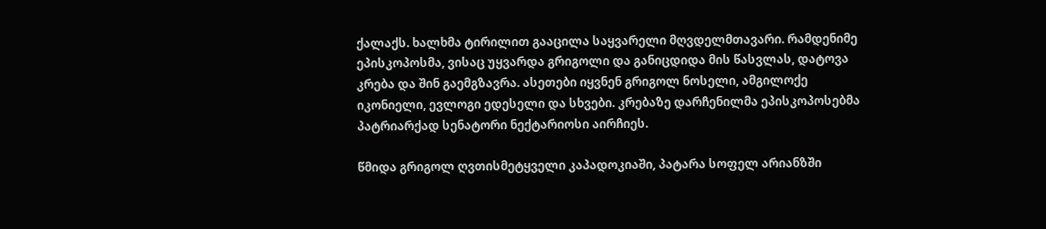ქალაქს. ხალხმა ტირილით გააცილა საყვარელი მღვდელმთავარი. რამდენიმე ეპისკოპოსმა, ვისაც უყვარდა გრიგოლი და განიცდიდა მის წასვლას, დატოვა კრება და შინ გაემგზავრა. ასეთები იყვნენ გრიგოლ ნოსელი, ამგილოქე იკონიელი, ევლოგი ედესელი და სხვები. კრებაზე დარჩენილმა ეპისკოპოსებმა პატრიარქად სენატორი ნექტარიოსი აირჩიეს.

წმიდა გრიგოლ ღვთისმეტყველი კაპადოკიაში, პატარა სოფელ არიანზში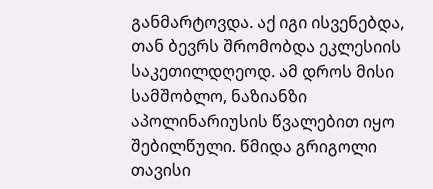განმარტოვდა. აქ იგი ისვენებდა,  თან ბევრს შრომობდა ეკლესიის საკეთილდღეოდ. ამ დროს მისი სამშობლო, ნაზიანზი აპოლინარიუსის წვალებით იყო შებილწული. წმიდა გრიგოლი თავისი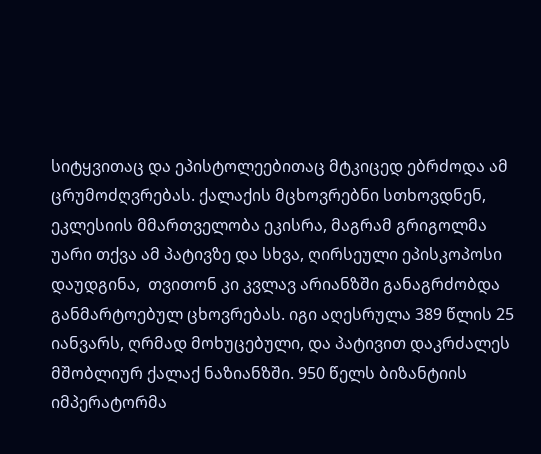სიტყვითაც და ეპისტოლეებითაც მტკიცედ ებრძოდა ამ ცრუმოძღვრებას. ქალაქის მცხოვრებნი სთხოვდნენ, ეკლესიის მმართველობა ეკისრა, მაგრამ გრიგოლმა უარი თქვა ამ პატივზე და სხვა, ღირსეული ეპისკოპოსი დაუდგინა,  თვითონ კი კვლავ არიანზში განაგრძობდა განმარტოებულ ცხოვრებას. იგი აღესრულა 389 წლის 25 იანვარს, ღრმად მოხუცებული, და პატივით დაკრძალეს მშობლიურ ქალაქ ნაზიანზში. 950 წელს ბიზანტიის იმპერატორმა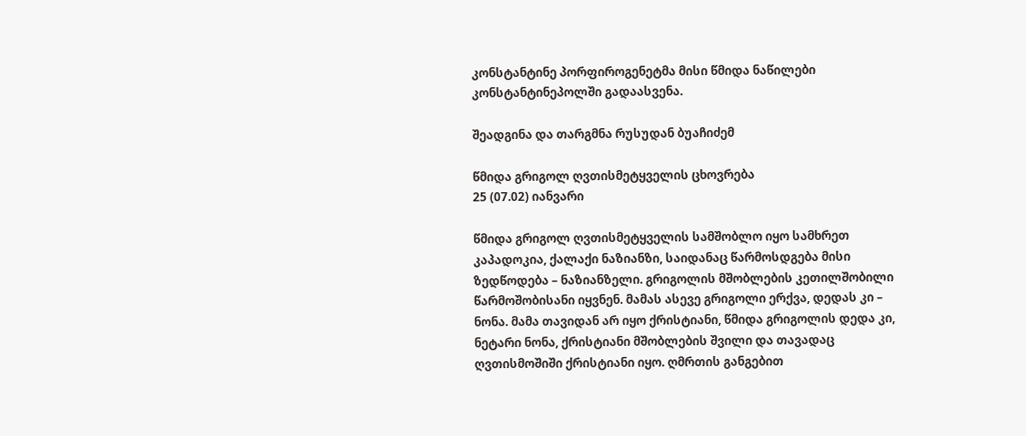კონსტანტინე პორფიროგენეტმა მისი წმიდა ნაწილები კონსტანტინეპოლში გადაასვენა.

შეადგინა და თარგმნა რუსუდან ბუაჩიძემ

წმიდა გრიგოლ ღვთისმეტყველის ცხოვრება
25 (07.02) იანვარი

წმიდა გრიგოლ ღვთისმეტყველის სამშობლო იყო სამხრეთ კაპადოკია, ქალაქი ნაზიანზი, საიდანაც წარმოსდგება მისი ზედწოდება – ნაზიანზელი. გრიგოლის მშობლების კეთილშობილი წარმოშობისანი იყვნენ. მამას ასევე გრიგოლი ერქვა, დედას კი – ნონა. მამა თავიდან არ იყო ქრისტიანი, წმიდა გრიგოლის დედა კი, ნეტარი ნონა, ქრისტიანი მშობლების შვილი და თავადაც ღვთისმოშიში ქრისტიანი იყო. ღმრთის განგებით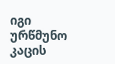იგი ურწმუნო კაცის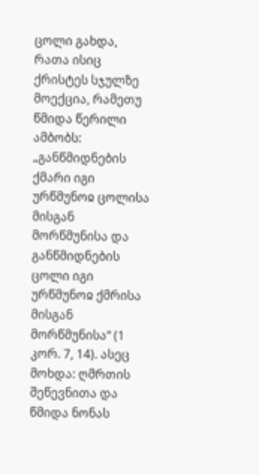ცოლი გახდა, რათა ისიც ქრისტეს სჯულზე მოექცია, რამეთუ წმიდა წერილი ამბობს: „განწმიდნების ქმარი იგი ურწმუნოჲ ცოლისა მისგან მორწმუნისა და განწმიდნების ცოლი იგი ურწმუნოჲ ქმრისა მისგან მორწმუნისა“ (1 კორ. 7, 14). ასეც მოხდა: ღმრთის შეწევნითა და წმიდა ნონას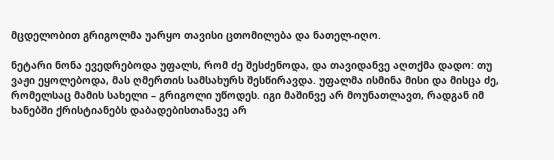მცდელობით გრიგოლმა უარყო თავისი ცთომილება და ნათელ-იღო.

ნეტარი ნონა ევედრებოდა უფალს, რომ ძე შესძენოდა, და თავიდანვე აღთქმა დადო: თუ ვაჟი ეყოლებოდა, მას ღმერთის სამსახურს შესწირავდა. უფალმა ისმინა მისი და მისცა ძე, რომელსაც მამის სახელი – გრიგოლი უწოდეს. იგი მაშინვე არ მოუნათლავთ, რადგან იმ ხანებში ქრისტიანებს დაბადებისთანავე არ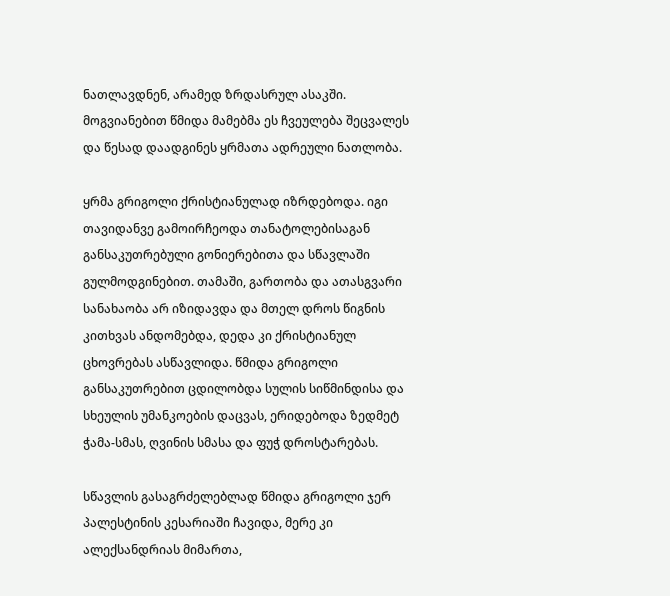ნათლავდნენ, არამედ ზრდასრულ ასაკში. მოგვიანებით წმიდა მამებმა ეს ჩვეულება შეცვალეს და წესად დაადგინეს ყრმათა ადრეული ნათლობა.

ყრმა გრიგოლი ქრისტიანულად იზრდებოდა. იგი თავიდანვე გამოირჩეოდა თანატოლებისაგან განსაკუთრებული გონიერებითა და სწავლაში გულმოდგინებით. თამაში, გართობა და ათასგვარი სანახაობა არ იზიდავდა და მთელ დროს წიგნის კითხვას ანდომებდა, დედა კი ქრისტიანულ ცხოვრებას ასწავლიდა. წმიდა გრიგოლი განსაკუთრებით ცდილობდა სულის სიწმინდისა და სხეულის უმანკოების დაცვას, ერიდებოდა ზედმეტ ჭამა-სმას, ღვინის სმასა და ფუჭ დროსტარებას.

სწავლის გასაგრძელებლად წმიდა გრიგოლი ჯერ პალესტინის კესარიაში ჩავიდა, მერე კი ალექსანდრიას მიმართა,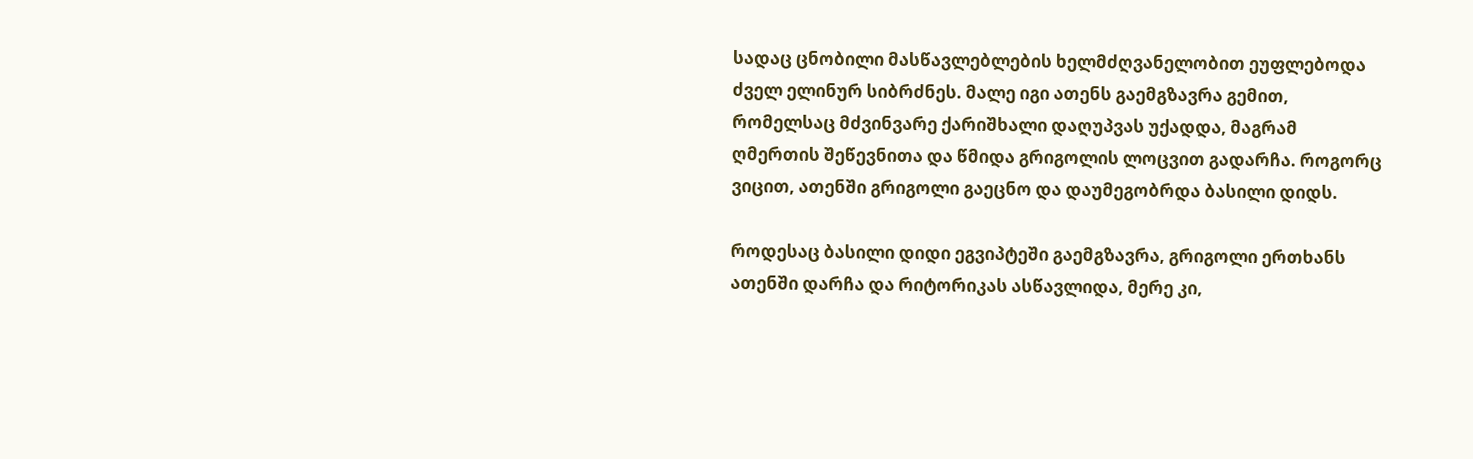სადაც ცნობილი მასწავლებლების ხელმძღვანელობით ეუფლებოდა ძველ ელინურ სიბრძნეს. მალე იგი ათენს გაემგზავრა გემით, რომელსაც მძვინვარე ქარიშხალი დაღუპვას უქადდა, მაგრამ ღმერთის შეწევნითა და წმიდა გრიგოლის ლოცვით გადარჩა. როგორც ვიცით, ათენში გრიგოლი გაეცნო და დაუმეგობრდა ბასილი დიდს.

როდესაც ბასილი დიდი ეგვიპტეში გაემგზავრა, გრიგოლი ერთხანს ათენში დარჩა და რიტორიკას ასწავლიდა, მერე კი,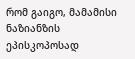რომ გაიგო, მამამისი ნაზიანზის ეპისკოპოსად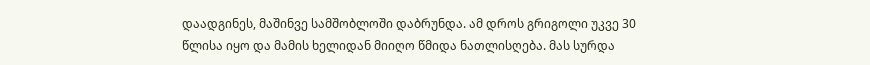დაადგინეს, მაშინვე სამშობლოში დაბრუნდა. ამ დროს გრიგოლი უკვე 30 წლისა იყო და მამის ხელიდან მიიღო წმიდა ნათლისღება. მას სურდა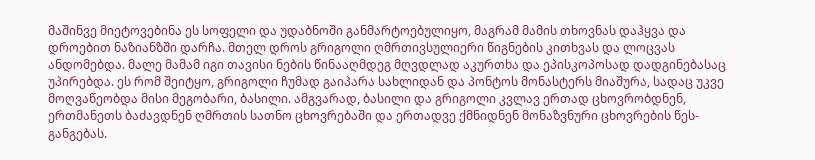მაშინვე მიეტოვებინა ეს სოფელი და უდაბნოში განმარტოებულიყო, მაგრამ მამის თხოვნას დაჰყვა და დროებით ნაზიანზში დარჩა. მთელ დროს გრიგოლი ღმრთივსულიერი წიგნების კითხვას და ლოცვას ანდომებდა. მალე მამამ იგი თავისი ნების წინააღმდეგ მღვდლად აკურთხა და ეპისკოპოსად დადგინებასაც უპირებდა. ეს რომ შეიტყო, გრიგოლი ჩუმად გაიპარა სახლიდან და პონტოს მონასტერს მიაშურა, სადაც უკვე მოღვაწეობდა მისი მეგობარი, ბასილი. ამგვარად, ბასილი და გრიგოლი კვლავ ერთად ცხოვრობდნენ, ერთმანეთს ბაძავდნენ ღმრთის სათნო ცხოვრებაში და ერთადვე ქმნიდნენ მონაზვნური ცხოვრების წეს-განგებას.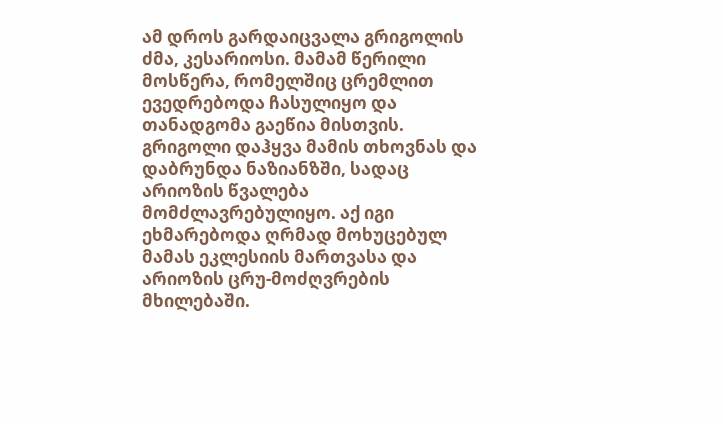ამ დროს გარდაიცვალა გრიგოლის ძმა, კესარიოსი. მამამ წერილი მოსწერა, რომელშიც ცრემლით ევედრებოდა ჩასულიყო და თანადგომა გაეწია მისთვის. გრიგოლი დაჰყვა მამის თხოვნას და დაბრუნდა ნაზიანზში, სადაც არიოზის წვალება მომძლავრებულიყო. აქ იგი ეხმარებოდა ღრმად მოხუცებულ მამას ეკლესიის მართვასა და არიოზის ცრუ-მოძღვრების მხილებაში.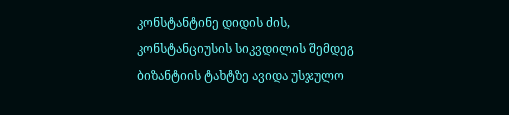კონსტანტინე დიდის ძის, კონსტანციუსის სიკვდილის შემდეგ ბიზანტიის ტახტზე ავიდა უსჯულო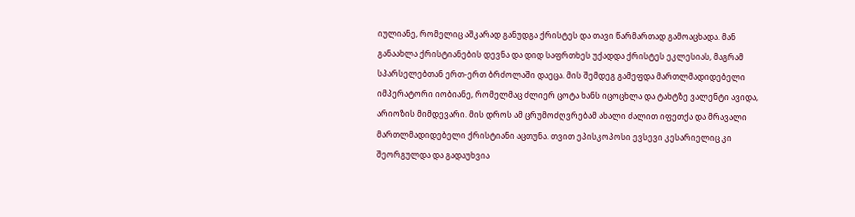იულიანე, რომელიც აშკარად განუდგა ქრისტეს და თავი წარმართად გამოაცხადა. მან განაახლა ქრისტიანების დევნა და დიდ საფრთხეს უქადდა ქრისტეს ეკლესიას, მაგრამ სპარსელებთან ერთ-ერთ ბრძოლაში დაეცა. მის შემდეგ გამეფდა მართლმადიდებელი იმპერატორი იობიანე, რომელმაც ძლიერ ცოტა ხანს იცოცხლა და ტახტზე ვალენტი ავიდა, არიოზის მიმდევარი. მის დროს ამ ცრუმოძღვრებამ ახალი ძალით იფეთქა და მრავალი მართლმადიდებელი ქრისტიანი აცთუნა. თვით ეპისკოპოსი ევსევი კესარიელიც კი შეორგულდა და გადაუხვია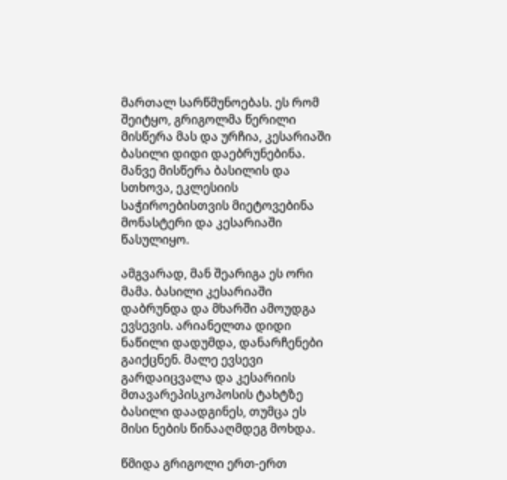მართალ სარწმუნოებას. ეს რომ შეიტყო, გრიგოლმა წერილი მისწერა მას და ურჩია, კესარიაში ბასილი დიდი დაებრუნებინა. მანვე მისწერა ბასილის და სთხოვა, ეკლესიის საჭიროებისთვის მიეტოვებინა მონასტერი და კესარიაში წასულიყო.

ამგვარად, მან შეარიგა ეს ორი მამა. ბასილი კესარიაში დაბრუნდა და მხარში ამოუდგა ევსევის. არიანელთა დიდი ნაწილი დადუმდა, დანარჩენები გაიქცნენ. მალე ევსევი გარდაიცვალა და კესარიის მთავარეპისკოპოსის ტახტზე ბასილი დაადგინეს, თუმცა ეს მისი ნების წინააღმდეგ მოხდა.

წმიდა გრიგოლი ერთ-ერთ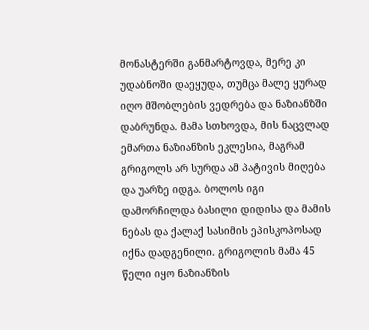მონასტერში განმარტოვდა, მერე კი უდაბნოში დაეყუდა, თუმცა მალე ყურად იღო მშობლების ვედრება და ნაზიანზში დაბრუნდა. მამა სთხოვდა, მის ნაცვლად ემართა ნაზიანზის ეკლესია, მაგრამ გრიგოლს არ სურდა ამ პატივის მიღება და უარზე იდგა. ბოლოს იგი დამორჩილდა ბასილი დიდისა და მამის ნებას და ქალაქ სასიმის ეპისკოპოსად იქნა დადგენილი. გრიგოლის მამა 45 წელი იყო ნაზიანზის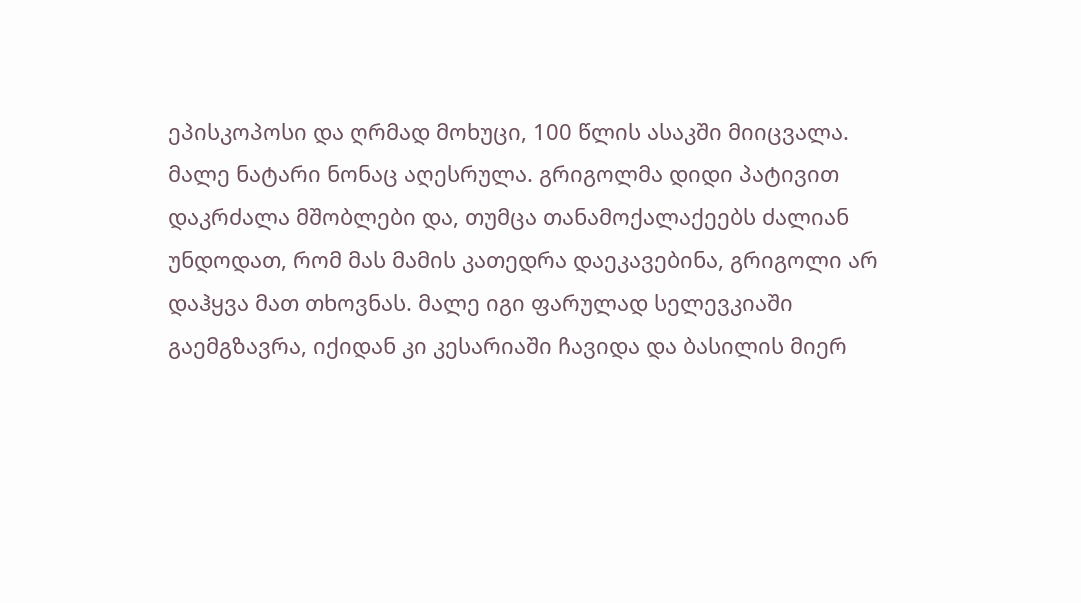ეპისკოპოსი და ღრმად მოხუცი, 100 წლის ასაკში მიიცვალა. მალე ნატარი ნონაც აღესრულა. გრიგოლმა დიდი პატივით დაკრძალა მშობლები და, თუმცა თანამოქალაქეებს ძალიან უნდოდათ, რომ მას მამის კათედრა დაეკავებინა, გრიგოლი არ დაჰყვა მათ თხოვნას. მალე იგი ფარულად სელევკიაში გაემგზავრა, იქიდან კი კესარიაში ჩავიდა და ბასილის მიერ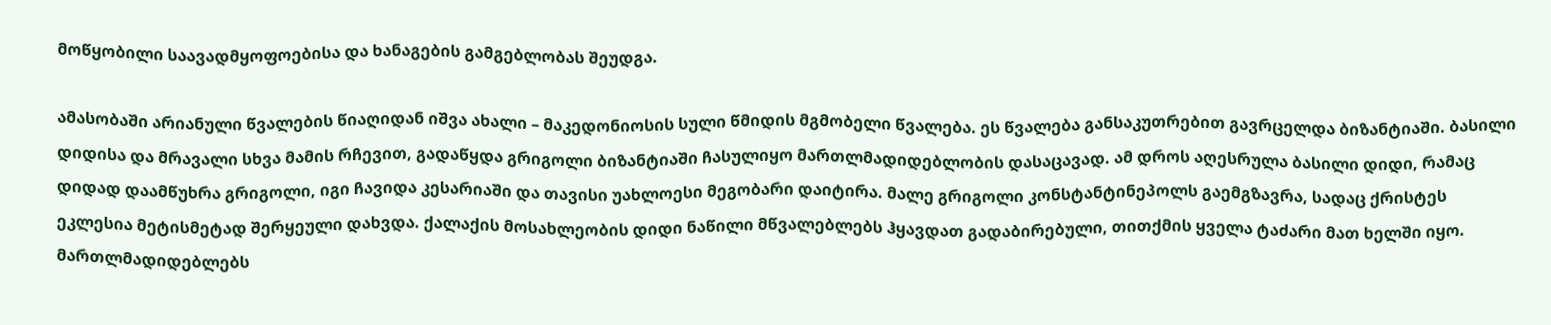მოწყობილი საავადმყოფოებისა და ხანაგების გამგებლობას შეუდგა.

ამასობაში არიანული წვალების წიაღიდან იშვა ახალი – მაკედონიოსის სული წმიდის მგმობელი წვალება. ეს წვალება განსაკუთრებით გავრცელდა ბიზანტიაში. ბასილი დიდისა და მრავალი სხვა მამის რჩევით, გადაწყდა გრიგოლი ბიზანტიაში ჩასულიყო მართლმადიდებლობის დასაცავად. ამ დროს აღესრულა ბასილი დიდი, რამაც დიდად დაამწუხრა გრიგოლი, იგი ჩავიდა კესარიაში და თავისი უახლოესი მეგობარი დაიტირა. მალე გრიგოლი კონსტანტინეპოლს გაემგზავრა, სადაც ქრისტეს ეკლესია მეტისმეტად შერყეული დახვდა. ქალაქის მოსახლეობის დიდი ნაწილი მწვალებლებს ჰყავდათ გადაბირებული, თითქმის ყველა ტაძარი მათ ხელში იყო. მართლმადიდებლებს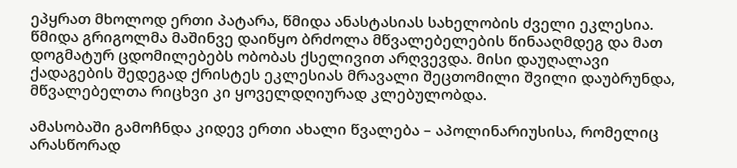ეპყრათ მხოლოდ ერთი პატარა, წმიდა ანასტასიას სახელობის ძველი ეკლესია. წმიდა გრიგოლმა მაშინვე დაიწყო ბრძოლა მწვალებელების წინააღმდეგ და მათ დოგმატურ ცდომილებებს ობობას ქსელივით არღვევდა. მისი დაუღალავი ქადაგების შედეგად ქრისტეს ეკლესიას მრავალი შეცთომილი შვილი დაუბრუნდა, მწვალებელთა რიცხვი კი ყოველდღიურად კლებულობდა.

ამასობაში გამოჩნდა კიდევ ერთი ახალი წვალება – აპოლინარიუსისა, რომელიც არასწორად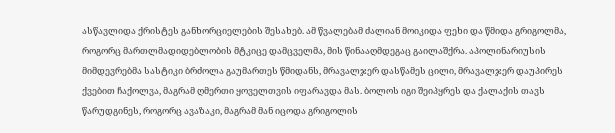ასწავლიდა ქრისტეს განხორციელების შესახებ. ამ წვალებამ ძალიან მოიკიდა ფეხი და წმიდა გრიგოლმა, როგორც მართლმადიდებლობის მტკიცე დამცველმა, მის წინააღმდეგაც გაილაშქრა. აპოლინარიუსის მიმდევრებმა სასტიკი ბრძოლა გაუმართეს წმიდანს, მრავალჯერ დასწამეს ცილი, მრავალჯერ დაუპირეს ქვებით ჩაქოლვა, მაგრამ ღმერთი ყოველთვის იფარავდა მას. ბოლოს იგი შეიპყრეს და ქალაქის თავს წარუდგინეს, როგორც ავაზაკი, მაგრამ მან იცოდა გრიგოლის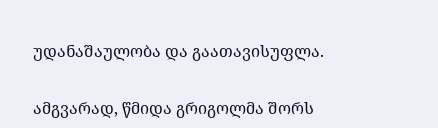უდანაშაულობა და გაათავისუფლა.

ამგვარად, წმიდა გრიგოლმა შორს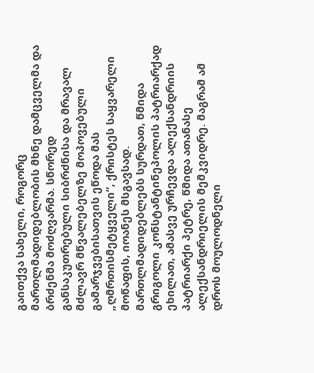გაითქვა სახელი, როგორც მართლმადიდებლობის მხნე დამცველმა და ბრძენმა მოძღვარმა. სწორედ განსაკუთრებული სიბრძნისა და მრავალ მძლავრ მწვალებელზე მოპოვებული გამარჯვებისათვის ეწოდა მას „ღმრთისმეტყველი“, ქრისტეს საყვარელი მოწაფის, იოანეს მსგავსად. მართლმადიდებლებს სურდათ, წმიდა გრიგოლი კონსტანტინეპოლის პატრიარქად ეხილათ, ამასვე ურჩევდა ალექსანდრიის პატრიარქი პეტრე, წმიდა ათანასე ალექსანდრიელის მემკვიდრე. მაგრამ ამ დროს მოულოდნელი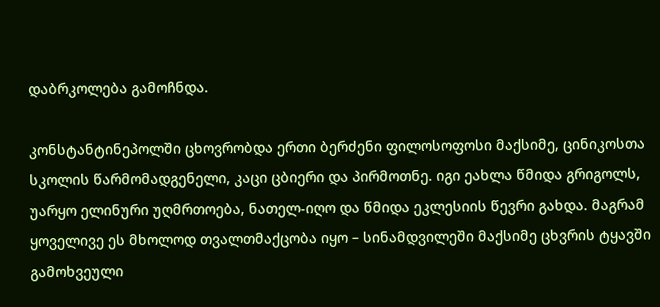დაბრკოლება გამოჩნდა.

კონსტანტინეპოლში ცხოვრობდა ერთი ბერძენი ფილოსოფოსი მაქსიმე, ცინიკოსთა სკოლის წარმომადგენელი, კაცი ცბიერი და პირმოთნე. იგი ეახლა წმიდა გრიგოლს, უარყო ელინური უღმრთოება, ნათელ-იღო და წმიდა ეკლესიის წევრი გახდა. მაგრამ ყოველივე ეს მხოლოდ თვალთმაქცობა იყო – სინამდვილეში მაქსიმე ცხვრის ტყავში გამოხვეული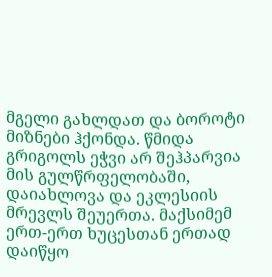მგელი გახლდათ და ბოროტი მიზნები ჰქონდა. წმიდა გრიგოლს ეჭვი არ შეჰპარვია მის გულწრფელობაში, დაიახლოვა და ეკლესიის მრევლს შეუერთა. მაქსიმემ ერთ-ერთ ხუცესთან ერთად დაიწყო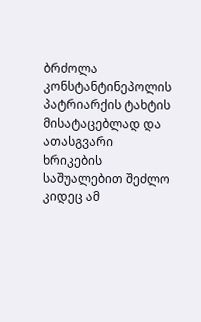ბრძოლა კონსტანტინეპოლის პატრიარქის ტახტის მისატაცებლად და ათასგვარი ხრიკების საშუალებით შეძლო კიდეც ამ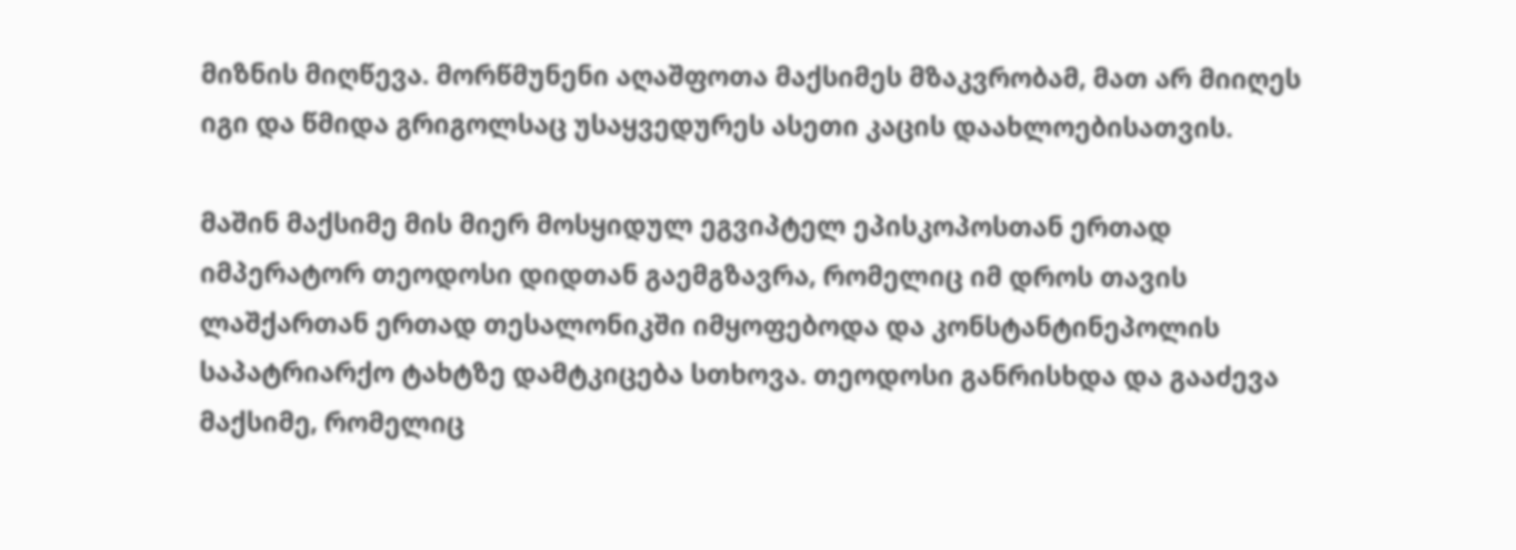მიზნის მიღწევა. მორწმუნენი აღაშფოთა მაქსიმეს მზაკვრობამ, მათ არ მიიღეს იგი და წმიდა გრიგოლსაც უსაყვედურეს ასეთი კაცის დაახლოებისათვის.

მაშინ მაქსიმე მის მიერ მოსყიდულ ეგვიპტელ ეპისკოპოსთან ერთად იმპერატორ თეოდოსი დიდთან გაემგზავრა, რომელიც იმ დროს თავის ლაშქართან ერთად თესალონიკში იმყოფებოდა და კონსტანტინეპოლის საპატრიარქო ტახტზე დამტკიცება სთხოვა. თეოდოსი განრისხდა და გააძევა მაქსიმე, რომელიც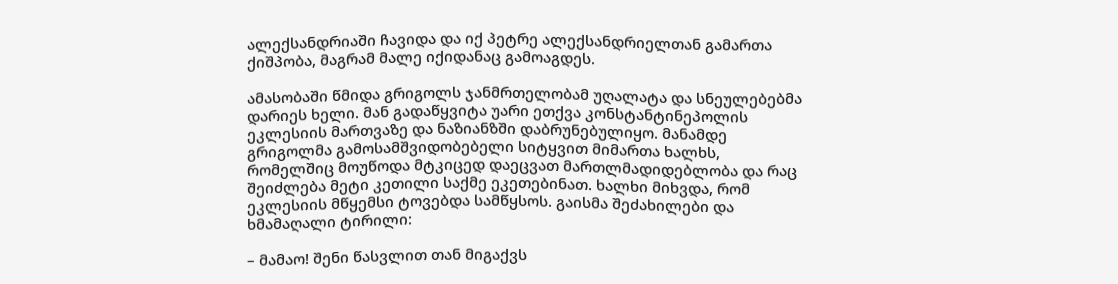ალექსანდრიაში ჩავიდა და იქ პეტრე ალექსანდრიელთან გამართა ქიშპობა, მაგრამ მალე იქიდანაც გამოაგდეს.

ამასობაში წმიდა გრიგოლს ჯანმრთელობამ უღალატა და სნეულებებმა დარიეს ხელი. მან გადაწყვიტა უარი ეთქვა კონსტანტინეპოლის ეკლესიის მართვაზე და ნაზიანზში დაბრუნებულიყო. მანამდე გრიგოლმა გამოსამშვიდობებელი სიტყვით მიმართა ხალხს, რომელშიც მოუწოდა მტკიცედ დაეცვათ მართლმადიდებლობა და რაც შეიძლება მეტი კეთილი საქმე ეკეთებინათ. ხალხი მიხვდა, რომ ეკლესიის მწყემსი ტოვებდა სამწყსოს. გაისმა შეძახილები და ხმამაღალი ტირილი:

– მამაო! შენი წასვლით თან მიგაქვს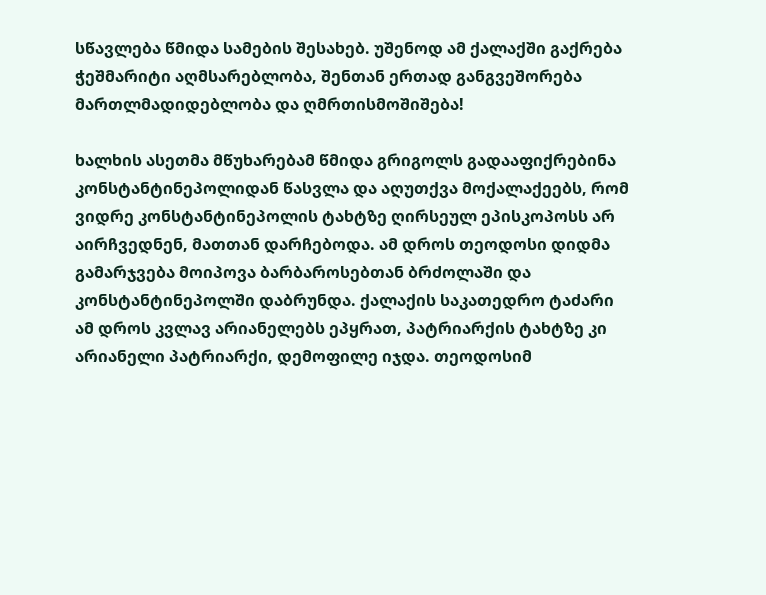სწავლება წმიდა სამების შესახებ. უშენოდ ამ ქალაქში გაქრება ჭეშმარიტი აღმსარებლობა, შენთან ერთად განგვეშორება მართლმადიდებლობა და ღმრთისმოშიშება!

ხალხის ასეთმა მწუხარებამ წმიდა გრიგოლს გადააფიქრებინა კონსტანტინეპოლიდან წასვლა და აღუთქვა მოქალაქეებს, რომ ვიდრე კონსტანტინეპოლის ტახტზე ღირსეულ ეპისკოპოსს არ აირჩვედნენ, მათთან დარჩებოდა. ამ დროს თეოდოსი დიდმა გამარჯვება მოიპოვა ბარბაროსებთან ბრძოლაში და კონსტანტინეპოლში დაბრუნდა. ქალაქის საკათედრო ტაძარი ამ დროს კვლავ არიანელებს ეპყრათ, პატრიარქის ტახტზე კი არიანელი პატრიარქი, დემოფილე იჯდა. თეოდოსიმ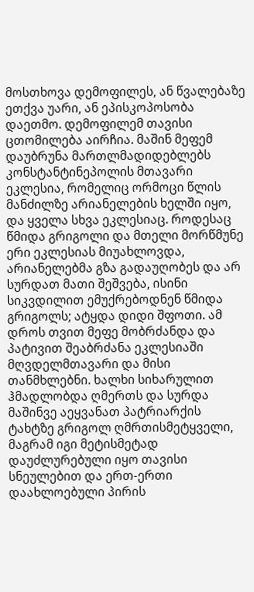მოსთხოვა დემოფილეს, ან წვალებაზე ეთქვა უარი, ან ეპისკოპოსობა დაეთმო. დემოფილემ თავისი ცთომილება აირჩია. მაშინ მეფემ დაუბრუნა მართლმადიდებლებს კონსტანტინეპოლის მთავარი ეკლესია, რომელიც ორმოცი წლის მანძილზე არიანელების ხელში იყო, და ყველა სხვა ეკლესიაც. როდესაც წმიდა გრიგოლი და მთელი მორწმუნე ერი ეკლესიას მიუახლოვდა, არიანელებმა გზა გადაუღობეს და არ სურდათ მათი შეშვება, ისინი სიკვდილით ემუქრებოდნენ წმიდა გრიგოლს; ატყდა დიდი შფოთი. ამ დროს თვით მეფე მობრძანდა და პატივით შეაბრძანა ეკლესიაში მღვდელმთავარი და მისი თანმხლებნი. ხალხი სიხარულით ჰმადლობდა ღმერთს და სურდა მაშინვე აეყვანათ პატრიარქის ტახტზე გრიგოლ ღმრთისმეტყველი, მაგრამ იგი მეტისმეტად დაუძლურებული იყო თავისი სნეულებით და ერთ-ერთი დაახლოებული პირის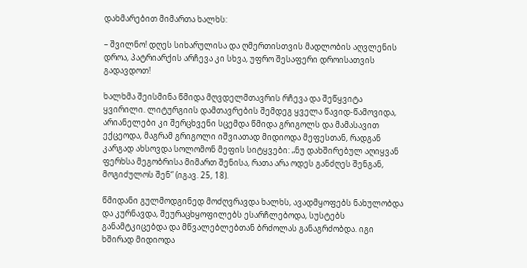დახმარებით მიმართა ხალხს:

– შვილნო! დღეს სიხარულისა და ღმერთისთვის მადლობის აღვლენის დროა, პატრიარქის არჩევა კი სხვა, უფრო შესაფერი დროისათვის გადავდოთ!

ხალხმა შეისმინა წმიდა მღვდელმთავრის რჩევა და შეწყვიტა ყვირილი. ლიტურგიის დამთავრების შემდეგ ყველა წავიდ-წამოვიდა, არიანელები კი შერცხვენი სცემდა წმიდა გრიგოლს და მამასავით ექცეოდა, მაგრამ გრიგოლი იშვიათად მიდიოდა მეფესთან, რადგან კარგად ახსოვდა სოლომონ მეფის სიტყვები: „ნუ დახშირებულ აღიყვან ფერხსა მეგობრისა მიმართ შენისა, რათა არა ოდეს განძღეს შენგან, მოგიძულოს შენ“ (იგავ. 25, 18).

წმიდანი გულმოდგინედ მოძღვრავდა ხალხს, ავადმყოფებს ნახულობდა და კურნავდა, შეურაცხყოფილებს ესარჩლებოდა, სუსტებს განამტკიცებდა და მწვალებლებთან ბრძოლას განაგრძობდა. იგი ხშირად მიდიოდა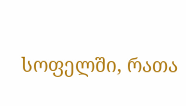სოფელში, რათა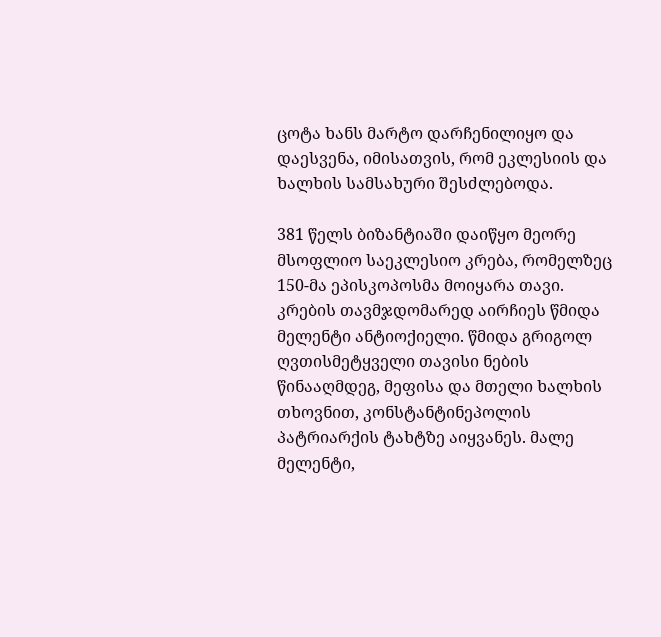ცოტა ხანს მარტო დარჩენილიყო და დაესვენა, იმისათვის, რომ ეკლესიის და ხალხის სამსახური შესძლებოდა.

381 წელს ბიზანტიაში დაიწყო მეორე მსოფლიო საეკლესიო კრება, რომელზეც 150-მა ეპისკოპოსმა მოიყარა თავი. კრების თავმჯდომარედ აირჩიეს წმიდა მელენტი ანტიოქიელი. წმიდა გრიგოლ ღვთისმეტყველი თავისი ნების წინააღმდეგ, მეფისა და მთელი ხალხის თხოვნით, კონსტანტინეპოლის პატრიარქის ტახტზე აიყვანეს. მალე მელენტი,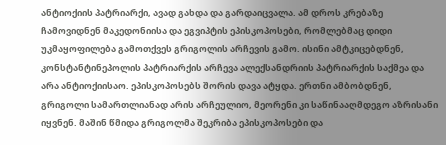ანტიოქიის პატრიარქი, ავად გახდა და გარდაიცვალა. ამ დროს კრებაზე ჩამოვიდნენ მაკედონიისა და ეგვიპტის ეპისკოპოსები, რომლებმაც დიდი უკმაყოფილება გამოთქვეს გრიგოლის არჩევის გამო. ისინი ამტკიცებდნენ, კონსტანტინეპოლის პატრიარქის არჩევა ალექსანდრიის პატრიარქის საქმეა და არა ანტიოქიისაო. ეპისკოპოსებს შორის დავა ატყდა. ერთნი ამბობდნენ, გრიგოლი სამართლიანად არის არჩეულიო, მეორენი კი საწინააღმდეგო აზრისანი იყვნენ. მაშინ წმიდა გრიგოლმა შეკრიბა ეპისკოპოსები და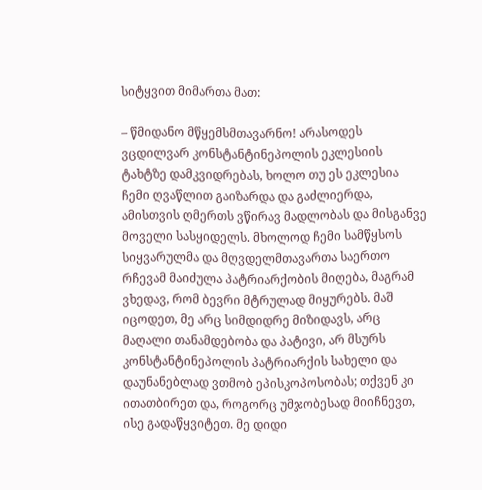სიტყვით მიმართა მათ:

– წმიდანო მწყემსმთავარნო! არასოდეს ვცდილვარ კონსტანტინეპოლის ეკლესიის ტახტზე დამკვიდრებას, ხოლო თუ ეს ეკლესია ჩემი ღვაწლით გაიზარდა და გაძლიერდა, ამისთვის ღმერთს ვწირავ მადლობას და მისგანვე მოველი სასყიდელს. მხოლოდ ჩემი სამწყსოს სიყვარულმა და მღვდელმთავართა საერთო რჩევამ მაიძულა პატრიარქობის მიღება, მაგრამ ვხედავ, რომ ბევრი მტრულად მიყურებს. მაშ იცოდეთ, მე არც სიმდიდრე მიზიდავს, არც მაღალი თანამდებობა და პატივი, არ მსურს კონსტანტინეპოლის პატრიარქის სახელი და დაუნანებლად ვთმობ ეპისკოპოსობას; თქვენ კი ითათბირეთ და, როგორც უმჯობესად მიიჩნევთ, ისე გადაწყვიტეთ. მე დიდი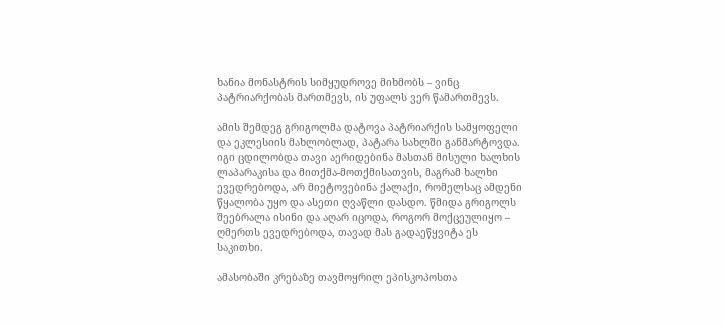ხანია მონასტრის სიმყუდროვე მიხმობს – ვინც პატრიარქობას მართმევს, ის უფალს ვერ წამართმევს.

ამის შემდეგ გრიგოლმა დატოვა პატრიარქის სამყოფელი და ეკლესიის მახლობლად, პატარა სახლში განმარტოვდა. იგი ცდილობდა თავი აერიდებინა მასთან მისული ხალხის ლაპარაკისა და მითქმა-მოთქმისათვის, მაგრამ ხალხი ევედრებოდა, არ მიეტოვებინა ქალაქი, რომელსაც ამდენი წყალობა უყო და ასეთი ღვაწლი დასდო. წმიდა გრიგოლს შეებრალა ისინი და აღარ იცოდა, როგორ მოქცეულიყო – ღმერთს ევედრებოდა, თავად მას გადაეწყვიტა ეს საკითხი.

ამასობაში კრებაზე თავმოყრილ ეპისკოპოსთა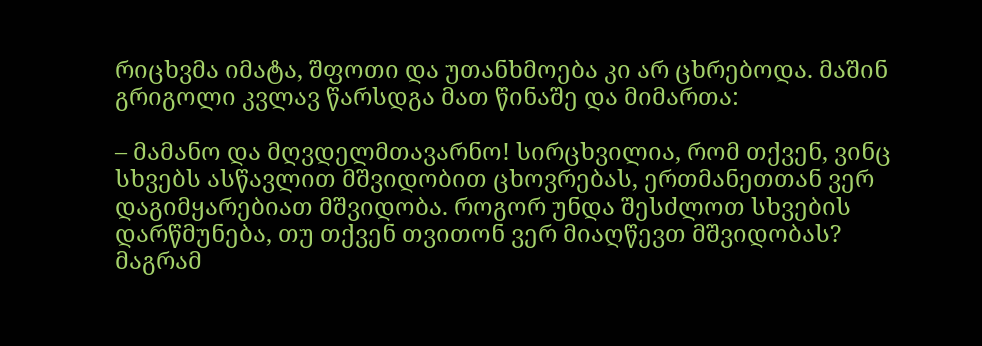რიცხვმა იმატა, შფოთი და უთანხმოება კი არ ცხრებოდა. მაშინ გრიგოლი კვლავ წარსდგა მათ წინაშე და მიმართა:

– მამანო და მღვდელმთავარნო! სირცხვილია, რომ თქვენ, ვინც სხვებს ასწავლით მშვიდობით ცხოვრებას, ერთმანეთთან ვერ დაგიმყარებიათ მშვიდობა. როგორ უნდა შესძლოთ სხვების დარწმუნება, თუ თქვენ თვითონ ვერ მიაღწევთ მშვიდობას? მაგრამ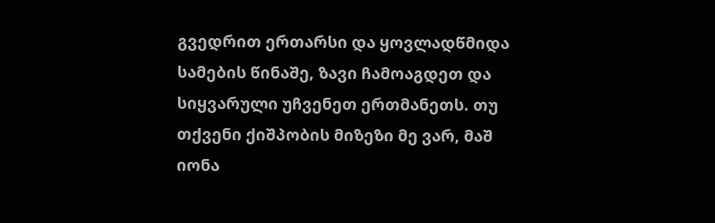გვედრით ერთარსი და ყოვლადწმიდა სამების წინაშე, ზავი ჩამოაგდეთ და სიყვარული უჩვენეთ ერთმანეთს. თუ თქვენი ქიშპობის მიზეზი მე ვარ, მაშ იონა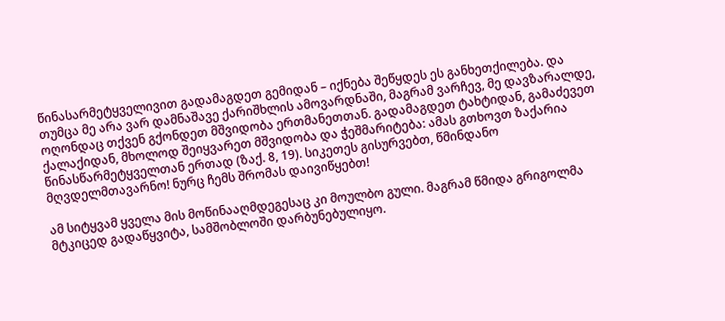წინასარმეტყველივით გადამაგდეთ გემიდან – იქნება შეწყდეს ეს განხეთქილება. და თუმცა მე არა ვარ დამნაშავე ქარიშხლის ამოვარდნაში, მაგრამ ვარჩევ, მე დავზარალდე, ოღონდაც თქვენ გქონდეთ მშვიდობა ერთმანეთთან. გადამაგდეთ ტახტიდან, გამაძევეთ ქალაქიდან, მხოლოდ შეიყვარეთ მშვიდობა და ჭეშმარიტება: ამას გთხოვთ ზაქარია წინასწარმეტყველთან ერთად (ზაქ. 8, 19). სიკეთეს გისურვებთ, წმინდანო მღვდელმთავარნო! ნურც ჩემს შრომას დაივიწყებთ!

ამ სიტყვამ ყველა მის მოწინააღმდეგესაც კი მოულბო გული. მაგრამ წმიდა გრიგოლმა მტკიცედ გადაწყვიტა, სამშობლოში დარბუნებულიყო.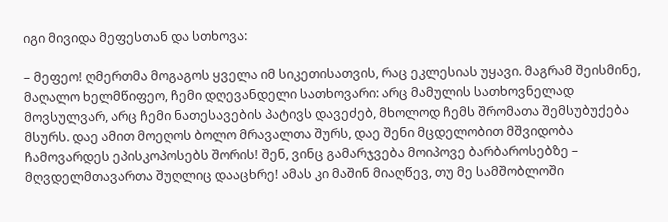იგი მივიდა მეფესთან და სთხოვა:

– მეფეო! ღმერთმა მოგაგოს ყველა იმ სიკეთისათვის, რაც ეკლესიას უყავი. მაგრამ შეისმინე, მაღალო ხელმწიფეო, ჩემი დღევანდელი სათხოვარი: არც მამულის სათხოვნელად მოვსულვარ, არც ჩემი ნათესავების პატივს დავეძებ, მხოლოდ ჩემს შრომათა შემსუბუქება მსურს. დაე ამით მოეღოს ბოლო მრავალთა შურს, დაე შენი მცდელობით მშვიდობა ჩამოვარდეს ეპისკოპოსებს შორის! შენ, ვინც გამარჯვება მოიპოვე ბარბაროსებზე – მღვდელმთავართა შუღლიც დააცხრე! ამას კი მაშინ მიაღწევ, თუ მე სამშობლოში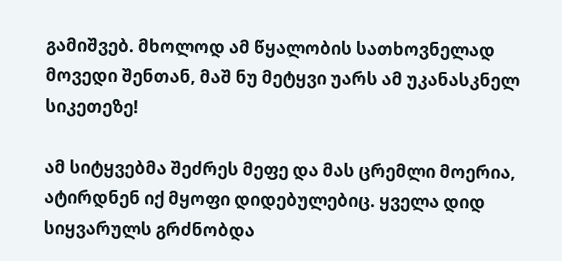გამიშვებ. მხოლოდ ამ წყალობის სათხოვნელად მოვედი შენთან, მაშ ნუ მეტყვი უარს ამ უკანასკნელ სიკეთეზე!

ამ სიტყვებმა შეძრეს მეფე და მას ცრემლი მოერია, ატირდნენ იქ მყოფი დიდებულებიც. ყველა დიდ სიყვარულს გრძნობდა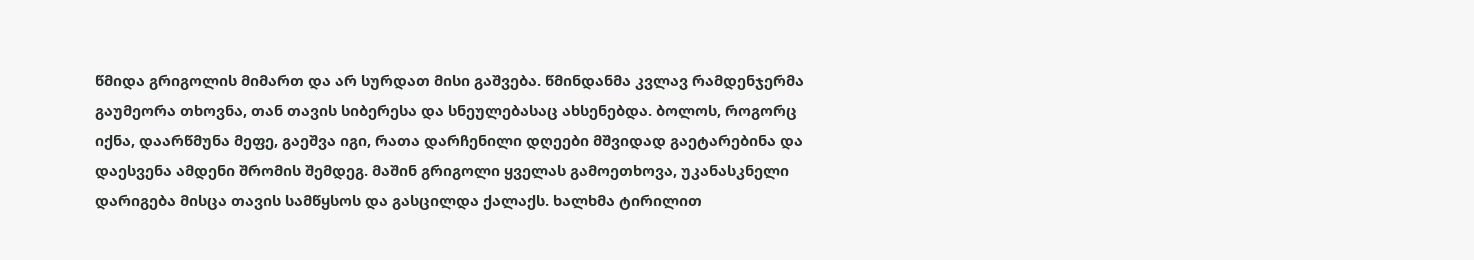წმიდა გრიგოლის მიმართ და არ სურდათ მისი გაშვება. წმინდანმა კვლავ რამდენჯერმა გაუმეორა თხოვნა, თან თავის სიბერესა და სნეულებასაც ახსენებდა. ბოლოს, როგორც იქნა, დაარწმუნა მეფე, გაეშვა იგი, რათა დარჩენილი დღეები მშვიდად გაეტარებინა და დაესვენა ამდენი შრომის შემდეგ. მაშინ გრიგოლი ყველას გამოეთხოვა, უკანასკნელი დარიგება მისცა თავის სამწყსოს და გასცილდა ქალაქს. ხალხმა ტირილით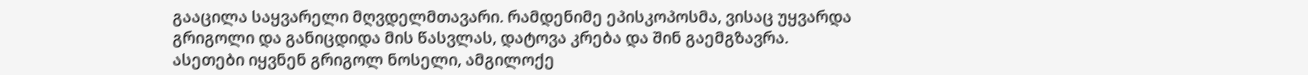გააცილა საყვარელი მღვდელმთავარი. რამდენიმე ეპისკოპოსმა, ვისაც უყვარდა გრიგოლი და განიცდიდა მის წასვლას, დატოვა კრება და შინ გაემგზავრა. ასეთები იყვნენ გრიგოლ ნოსელი, ამგილოქე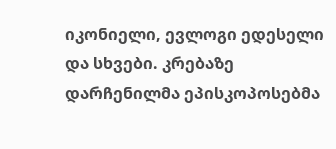იკონიელი, ევლოგი ედესელი და სხვები. კრებაზე დარჩენილმა ეპისკოპოსებმა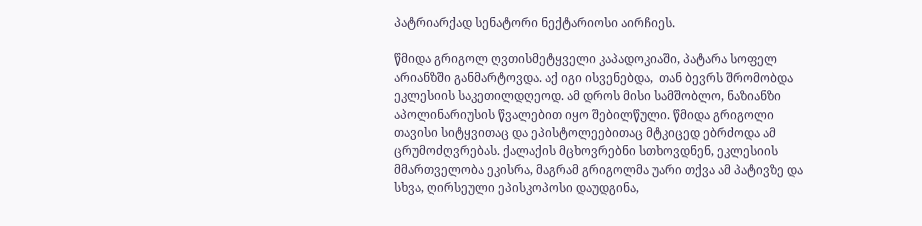პატრიარქად სენატორი ნექტარიოსი აირჩიეს.

წმიდა გრიგოლ ღვთისმეტყველი კაპადოკიაში, პატარა სოფელ არიანზში განმარტოვდა. აქ იგი ისვენებდა,  თან ბევრს შრომობდა ეკლესიის საკეთილდღეოდ. ამ დროს მისი სამშობლო, ნაზიანზი აპოლინარიუსის წვალებით იყო შებილწული. წმიდა გრიგოლი თავისი სიტყვითაც და ეპისტოლეებითაც მტკიცედ ებრძოდა ამ ცრუმოძღვრებას. ქალაქის მცხოვრებნი სთხოვდნენ, ეკლესიის მმართველობა ეკისრა, მაგრამ გრიგოლმა უარი თქვა ამ პატივზე და სხვა, ღირსეული ეპისკოპოსი დაუდგინა,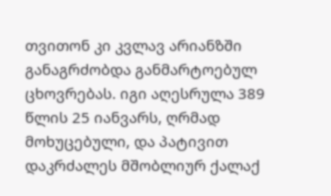თვითონ კი კვლავ არიანზში განაგრძობდა განმარტოებულ ცხოვრებას. იგი აღესრულა 389 წლის 25 იანვარს, ღრმად მოხუცებული, და პატივით დაკრძალეს მშობლიურ ქალაქ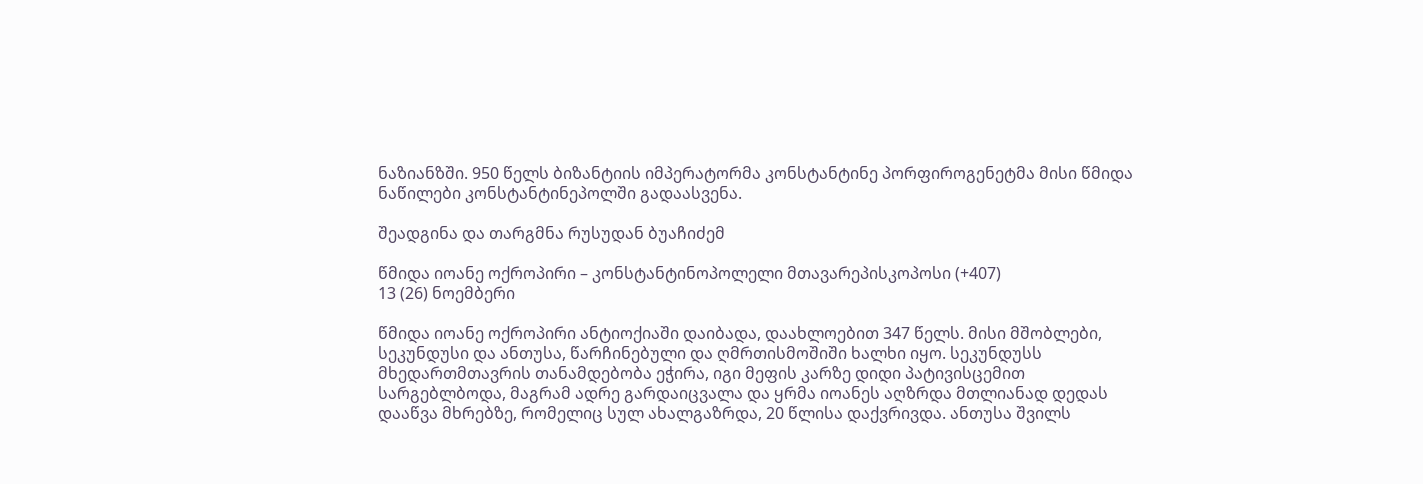ნაზიანზში. 950 წელს ბიზანტიის იმპერატორმა კონსტანტინე პორფიროგენეტმა მისი წმიდა ნაწილები კონსტანტინეპოლში გადაასვენა.

შეადგინა და თარგმნა რუსუდან ბუაჩიძემ

წმიდა იოანე ოქროპირი – კონსტანტინოპოლელი მთავარეპისკოპოსი (+407)
13 (26) ნოემბერი

წმიდა იოანე ოქროპირი ანტიოქიაში დაიბადა, დაახლოებით 347 წელს. მისი მშობლები, სეკუნდუსი და ანთუსა, წარჩინებული და ღმრთისმოშიში ხალხი იყო. სეკუნდუსს მხედართმთავრის თანამდებობა ეჭირა, იგი მეფის კარზე დიდი პატივისცემით სარგებლბოდა, მაგრამ ადრე გარდაიცვალა და ყრმა იოანეს აღზრდა მთლიანად დედას დააწვა მხრებზე, რომელიც სულ ახალგაზრდა, 20 წლისა დაქვრივდა. ანთუსა შვილს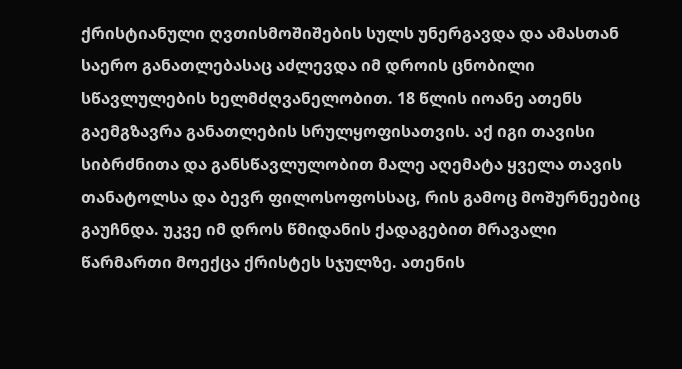ქრისტიანული ღვთისმოშიშების სულს უნერგავდა და ამასთან საერო განათლებასაც აძლევდა იმ დროის ცნობილი სწავლულების ხელმძღვანელობით. 18 წლის იოანე ათენს გაემგზავრა განათლების სრულყოფისათვის. აქ იგი თავისი სიბრძნითა და განსწავლულობით მალე აღემატა ყველა თავის თანატოლსა და ბევრ ფილოსოფოსსაც, რის გამოც მოშურნეებიც გაუჩნდა. უკვე იმ დროს წმიდანის ქადაგებით მრავალი წარმართი მოექცა ქრისტეს სჯულზე. ათენის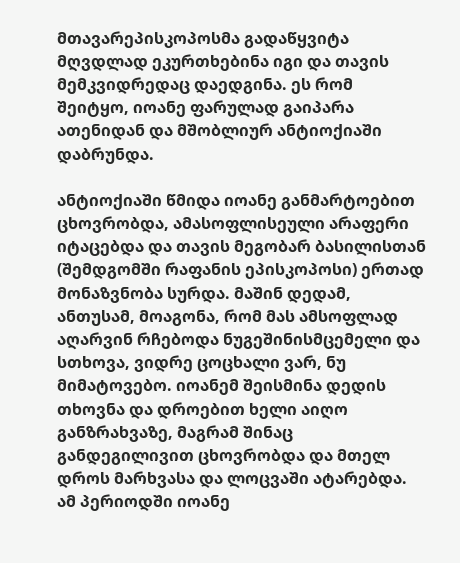მთავარეპისკოპოსმა გადაწყვიტა მღვდლად ეკურთხებინა იგი და თავის მემკვიდრედაც დაედგინა. ეს რომ შეიტყო, იოანე ფარულად გაიპარა ათენიდან და მშობლიურ ანტიოქიაში დაბრუნდა.

ანტიოქიაში წმიდა იოანე განმარტოებით ცხოვრობდა, ამასოფლისეული არაფერი იტაცებდა და თავის მეგობარ ბასილისთან (შემდგომში რაფანის ეპისკოპოსი) ერთად მონაზვნობა სურდა. მაშინ დედამ, ანთუსამ, მოაგონა, რომ მას ამსოფლად აღარვინ რჩებოდა ნუგეშინისმცემელი და სთხოვა, ვიდრე ცოცხალი ვარ, ნუ მიმატოვებო. იოანემ შეისმინა დედის თხოვნა და დროებით ხელი აიღო განზრახვაზე, მაგრამ შინაც განდეგილივით ცხოვრობდა და მთელ დროს მარხვასა და ლოცვაში ატარებდა. ამ პერიოდში იოანე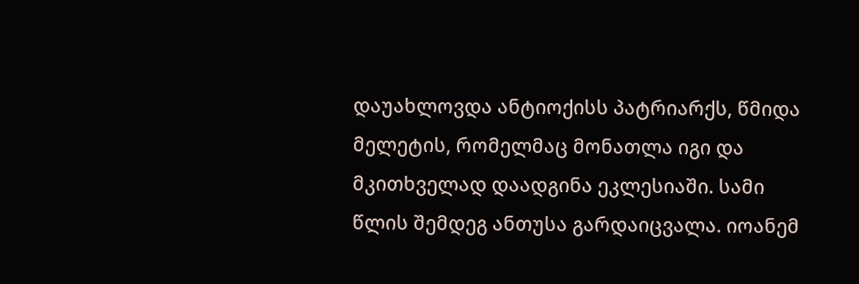დაუახლოვდა ანტიოქისს პატრიარქს, წმიდა მელეტის, რომელმაც მონათლა იგი და მკითხველად დაადგინა ეკლესიაში. სამი წლის შემდეგ ანთუსა გარდაიცვალა. იოანემ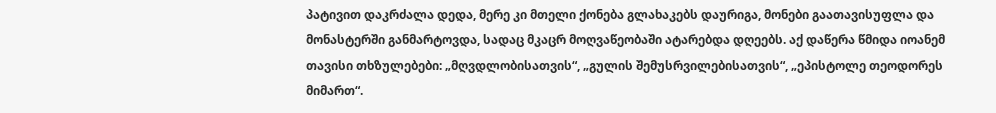პატივით დაკრძალა დედა, მერე კი მთელი ქონება გლახაკებს დაურიგა, მონები გაათავისუფლა და მონასტერში განმარტოვდა, სადაც მკაცრ მოღვაწეობაში ატარებდა დღეებს. აქ დაწერა წმიდა იოანემ თავისი თხზულებები: „მღვდლობისათვის“, „გულის შემუსრვილებისათვის“, „ეპისტოლე თეოდორეს მიმართ“.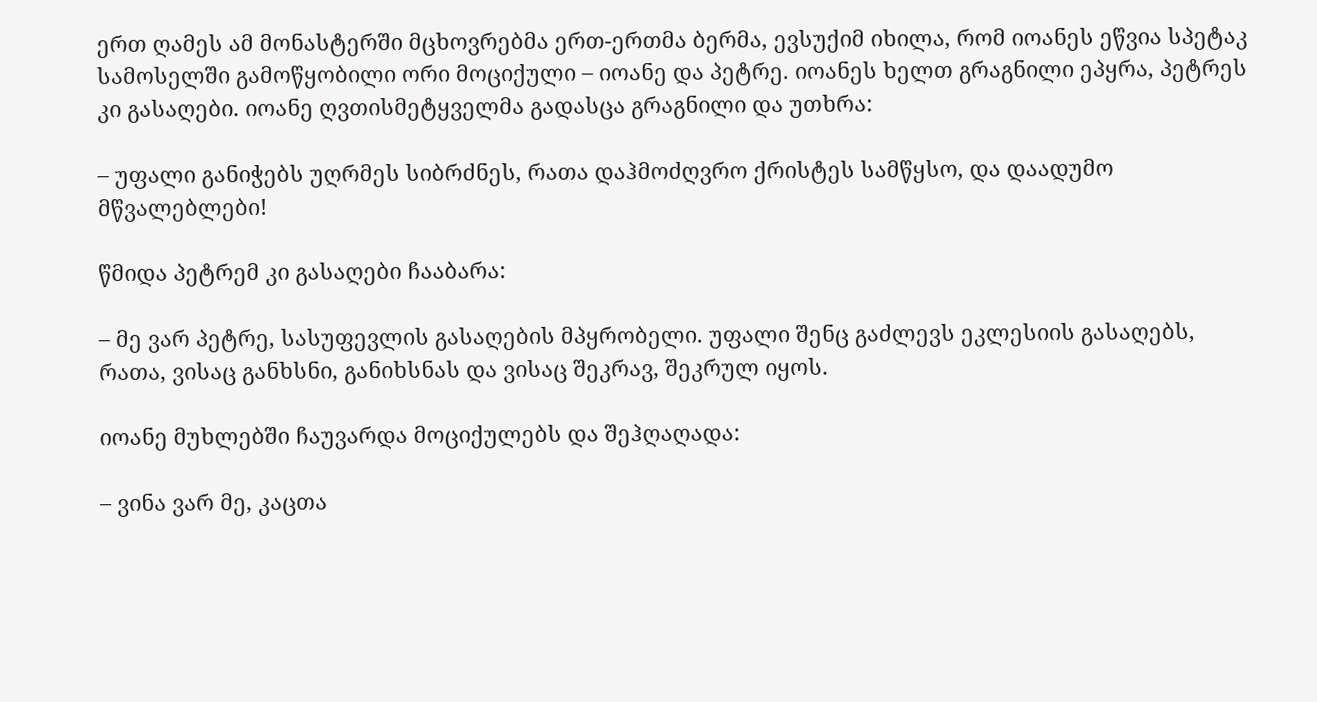ერთ ღამეს ამ მონასტერში მცხოვრებმა ერთ-ერთმა ბერმა, ევსუქიმ იხილა, რომ იოანეს ეწვია სპეტაკ სამოსელში გამოწყობილი ორი მოციქული – იოანე და პეტრე. იოანეს ხელთ გრაგნილი ეპყრა, პეტრეს კი გასაღები. იოანე ღვთისმეტყველმა გადასცა გრაგნილი და უთხრა:

– უფალი განიჭებს უღრმეს სიბრძნეს, რათა დაჰმოძღვრო ქრისტეს სამწყსო, და დაადუმო მწვალებლები!

წმიდა პეტრემ კი გასაღები ჩააბარა:

– მე ვარ პეტრე, სასუფევლის გასაღების მპყრობელი. უფალი შენც გაძლევს ეკლესიის გასაღებს, რათა, ვისაც განხსნი, განიხსნას და ვისაც შეკრავ, შეკრულ იყოს.

იოანე მუხლებში ჩაუვარდა მოციქულებს და შეჰღაღადა:

– ვინა ვარ მე, კაცთა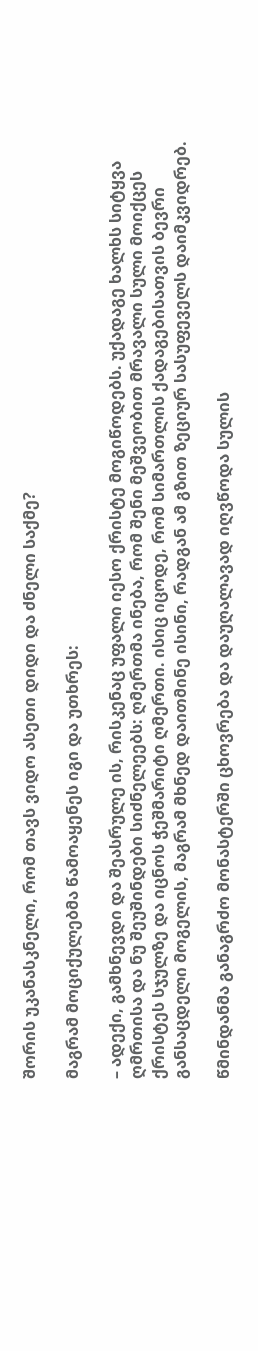შორის უკანასკნელი, რომ თავს ვიდო ასეთი დიდი და ძნელი საქმე?

მაგრამ მოციქულებმა წამოაყენეს იგი და უთხრეს:

– ადექი, გამხნევდი და შეასრულე ის, რისკენაც უფალი იესო ქრისტე მოგიწოდებს. უქადაგე ხალხს სიტყვა ღმრთისა და ნუ შეუშინდები სიძნელეებს: ღმერთმა ინება, რომ შენი მეშვეობით მრავალი სული მოიქცეს ქრისტეს სჯულზე და იცნოს ჭეშმარიტი ღმერთი. ისიც იცოდე, რომ სიმართლის ქადაგებისათვის ბევრი განსაცდელი მოგელის, მაგრამ მხნედ დაითმინე ისინი, რადგან ამ გზით ზეციურ სასუფეველს დაიმკვიდრებ.

წმინდანმა განაგრძო მონასტერში ცხოვრება და დაუღალავად იღვწოდა სულის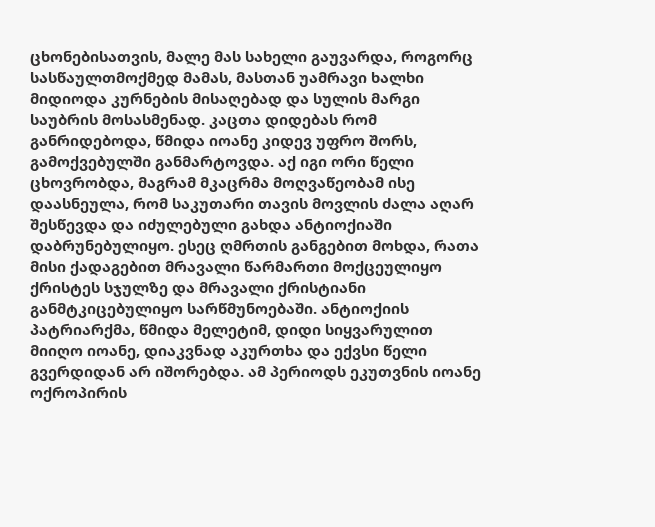ცხონებისათვის, მალე მას სახელი გაუვარდა, როგორც სასწაულთმოქმედ მამას, მასთან უამრავი ხალხი მიდიოდა კურნების მისაღებად და სულის მარგი საუბრის მოსასმენად. კაცთა დიდებას რომ განრიდებოდა, წმიდა იოანე კიდევ უფრო შორს, გამოქვებულში განმარტოვდა. აქ იგი ორი წელი ცხოვრობდა, მაგრამ მკაცრმა მოღვაწეობამ ისე დაასნეულა, რომ საკუთარი თავის მოვლის ძალა აღარ შესწევდა და იძულებული გახდა ანტიოქიაში დაბრუნებულიყო. ესეც ღმრთის განგებით მოხდა, რათა მისი ქადაგებით მრავალი წარმართი მოქცეულიყო ქრისტეს სჯულზე და მრავალი ქრისტიანი განმტკიცებულიყო სარწმუნოებაში. ანტიოქიის პატრიარქმა, წმიდა მელეტიმ, დიდი სიყვარულით მიიღო იოანე, დიაკვნად აკურთხა და ექვსი წელი გვერდიდან არ იშორებდა. ამ პერიოდს ეკუთვნის იოანე ოქროპირის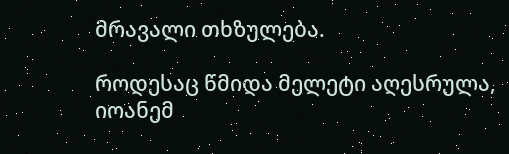მრავალი თხზულება.

როდესაც წმიდა მელეტი აღესრულა, იოანემ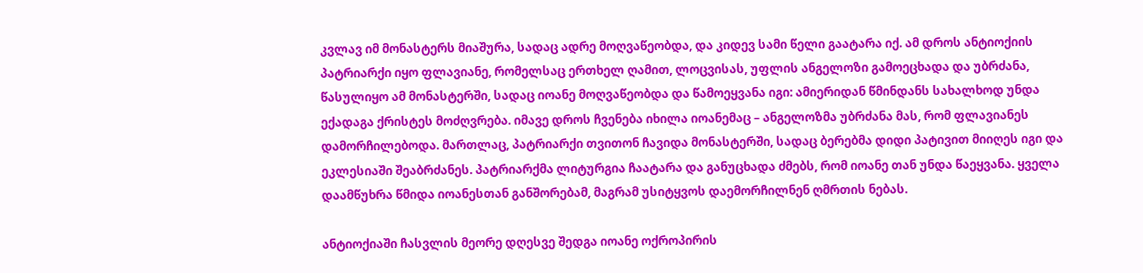კვლავ იმ მონასტერს მიაშურა, სადაც ადრე მოღვაწეობდა, და კიდევ სამი წელი გაატარა იქ. ამ დროს ანტიოქიის პატრიარქი იყო ფლავიანე, რომელსაც ერთხელ ღამით, ლოცვისას, უფლის ანგელოზი გამოეცხადა და უბრძანა, წასულიყო ამ მონასტერში, სადაც იოანე მოღვაწეობდა და წამოეყვანა იგი: ამიერიდან წმინდანს სახალხოდ უნდა ექადაგა ქრისტეს მოძღვრება. იმავე დროს ჩვენება იხილა იოანემაც – ანგელოზმა უბრძანა მას, რომ ფლავიანეს დამორჩილებოდა. მართლაც, პატრიარქი თვითონ ჩავიდა მონასტერში, სადაც ბერებმა დიდი პატივით მიიღეს იგი და ეკლესიაში შეაბრძანეს. პატრიარქმა ლიტურგია ჩაატარა და განუცხადა ძმებს, რომ იოანე თან უნდა წაეყვანა. ყველა დაამწუხრა წმიდა იოანესთან განშორებამ, მაგრამ უსიტყვოს დაემორჩილნენ ღმრთის ნებას.

ანტიოქიაში ჩასვლის მეორე დღესვე შედგა იოანე ოქროპირის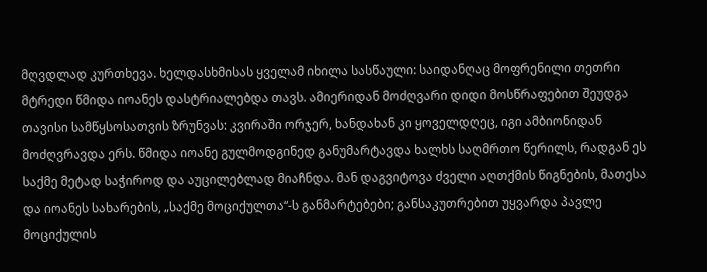მღვდლად კურთხევა. ხელდასხმისას ყველამ იხილა სასწაული: საიდანღაც მოფრენილი თეთრი მტრედი წმიდა იოანეს დასტრიალებდა თავს. ამიერიდან მოძღვარი დიდი მოსწრაფებით შეუდგა თავისი სამწყსოსათვის ზრუნვას: კვირაში ორჯერ, ხანდახან კი ყოველდღეც, იგი ამბიონიდან მოძღვრავდა ერს. წმიდა იოანე გულმოდგინედ განუმარტავდა ხალხს საღმრთო წერილს, რადგან ეს საქმე მეტად საჭიროდ და აუცილებლად მიაჩნდა. მან დაგვიტოვა ძველი აღთქმის წიგნების, მათესა და იოანეს სახარების, „საქმე მოციქულთა“-ს განმარტებები; განსაკუთრებით უყვარდა პავლე მოციქულის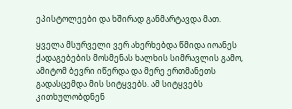ეპისტოლეები და ხშირად განმარტავდა მათ.

ყველა მსურველი ვერ ახერხებდა წმიდა იოანეს ქადაგებების მოსმენას ხალხის სიმრავლის გამო, ამიტომ ბევრი იწერდა და მერე ერთმანეთს გადასცემდა მის სიტყვებს. ამ სიტყვებს კითხულობდნენ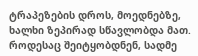ტრაპეზების დროს, მოედნებზე, ხალხი ზეპირად სწავლობდა მათ. როდესაც შეიტყობდნენ, სადმე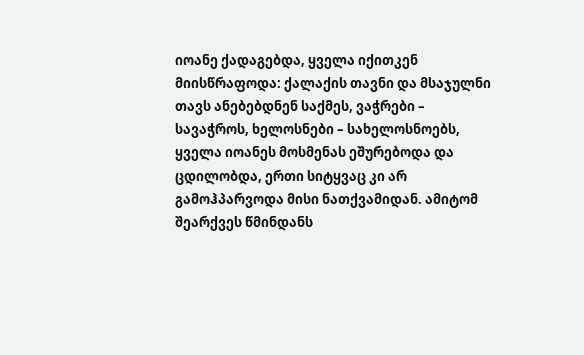იოანე ქადაგებდა, ყველა იქითკენ მიისწრაფოდა: ქალაქის თავნი და მსაჯულნი თავს ანებებდნენ საქმეს, ვაჭრები – სავაჭროს, ხელოსნები – სახელოსნოებს, ყველა იოანეს მოსმენას ეშურებოდა და ცდილობდა, ერთი სიტყვაც კი არ გამოჰპარვოდა მისი ნათქვამიდან. ამიტომ შეარქვეს წმინდანს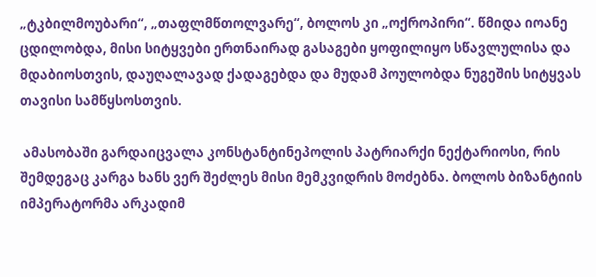„ტკბილმოუბარი“, „თაფლმწთოლვარე“, ბოლოს კი „ოქროპირი“. წმიდა იოანე ცდილობდა, მისი სიტყვები ერთნაირად გასაგები ყოფილიყო სწავლულისა და მდაბიოსთვის, დაუღალავად ქადაგებდა და მუდამ პოულობდა ნუგეშის სიტყვას თავისი სამწყსოსთვის.

 ამასობაში გარდაიცვალა კონსტანტინეპოლის პატრიარქი ნექტარიოსი, რის შემდეგაც კარგა ხანს ვერ შეძლეს მისი მემკვიდრის მოძებნა. ბოლოს ბიზანტიის იმპერატორმა არკადიმ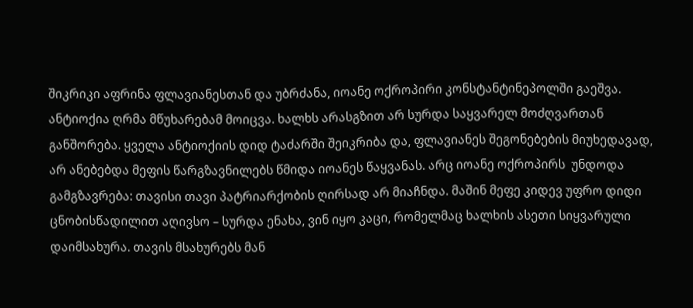შიკრიკი აფრინა ფლავიანესთან და უბრძანა, იოანე ოქროპირი კონსტანტინეპოლში გაეშვა. ანტიოქია ღრმა მწუხარებამ მოიცვა. ხალხს არასგზით არ სურდა საყვარელ მოძღვართან განშორება. ყველა ანტიოქიის დიდ ტაძარში შეიკრიბა და, ფლავიანეს შეგონებების მიუხედავად, არ ანებებდა მეფის წარგზავნილებს წმიდა იოანეს წაყვანას. არც იოანე ოქროპირს  უნდოდა გამგზავრება: თავისი თავი პატრიარქობის ღირსად არ მიაჩნდა. მაშინ მეფე კიდევ უფრო დიდი ცნობისწადილით აღივსო – სურდა ენახა, ვინ იყო კაცი, რომელმაც ხალხის ასეთი სიყვარული დაიმსახურა. თავის მსახურებს მან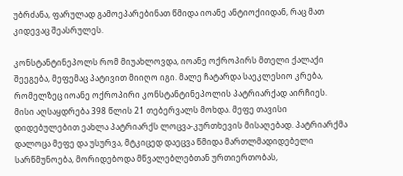უბრძანა, ფარულად გამოეპარებინათ წმიდა იოანე ანტიოქიიდან, რაც მათ კიდევაც შეასრულეს.

კონსტანტინეპოლს რომ მიუახლოვდა, იოანე ოქროპირს მთელი ქალაქი შეეგება, მეფემაც პატივით მიიღო იგი. მალე ჩატარდა საეკლესიო კრება, რომელზეც იოანე ოქროპირი კონსტანტინეპოლის პატრიარქად აირჩიეს. მისი აღსაყდრება 398 წლის 21 თებერვალს მოხდა. მეფე თავისი დიდებულებით ეახლა პატრიარქს ლოცვა-კურთხევის მისაღებად. პატრიარქმა დალოცა მეფე და უსურვა, მტკიცედ დაეცვა წმიდა მართლმადიდებელი სარწმუნოება, მორიდებოდა მწვალებლებთან ურთიერთობას,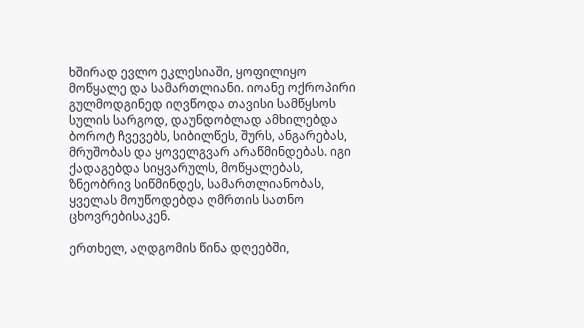ხშირად ევლო ეკლესიაში, ყოფილიყო მოწყალე და სამართლიანი. იოანე ოქროპირი გულმოდგინედ იღვწოდა თავისი სამწყსოს სულის სარგოდ, დაუნდობლად ამხილებდა ბოროტ ჩვევებს, სიბილწეს, შურს, ანგარებას, მრუშობას და ყოველგვარ არაწმინდებას. იგი ქადაგებდა სიყვარულს, მოწყალებას, ზნეობრივ სიწმინდეს, სამართლიანობას, ყველას მოუწოდებდა ღმრთის სათნო ცხოვრებისაკენ.

ერთხელ, აღდგომის წინა დღეებში,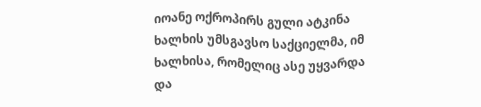იოანე ოქროპირს გული ატკინა ხალხის უმსგავსო საქციელმა, იმ ხალხისა, რომელიც ასე უყვარდა და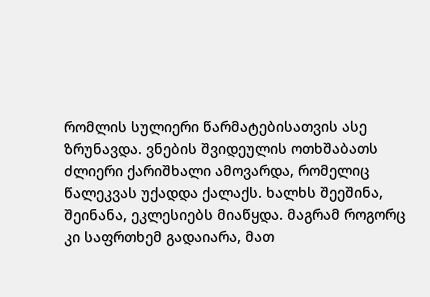რომლის სულიერი წარმატებისათვის ასე ზრუნავდა. ვნების შვიდეულის ოთხშაბათს ძლიერი ქარიშხალი ამოვარდა, რომელიც წალეკვას უქადდა ქალაქს. ხალხს შეეშინა, შეინანა, ეკლესიებს მიაწყდა. მაგრამ როგორც კი საფრთხემ გადაიარა, მათ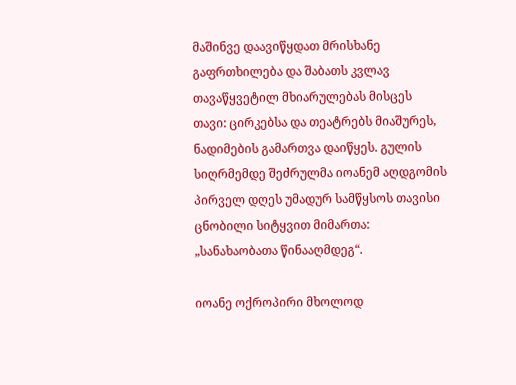მაშინვე დაავიწყდათ მრისხანე გაფრთხილება და შაბათს კვლავ თავაწყვეტილ მხიარულებას მისცეს თავი: ცირკებსა და თეატრებს მიაშურეს, ნადიმების გამართვა დაიწყეს. გულის სიღრმემდე შეძრულმა იოანემ აღდგომის პირველ დღეს უმადურ სამწყსოს თავისი ცნობილი სიტყვით მიმართა: „სანახაობათა წინააღმდეგ“.

იოანე ოქროპირი მხოლოდ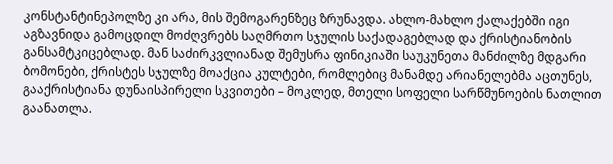კონსტანტინეპოლზე კი არა, მის შემოგარენზეც ზრუნავდა. ახლო-მახლო ქალაქებში იგი აგზავნიდა გამოცდილ მოძღვრებს საღმრთო სჯულის საქადაგებლად და ქრისტიანობის განსამტკიცებლად. მან საძირკვლიანად შემუსრა ფინიკიაში საუკუნეთა მანძილზე მდგარი ბომონები, ქრისტეს სჯულზე მოაქცია კულტები, რომლებიც მანამდე არიანელებმა აცთუნეს, გააქრისტიანა დუნაისპირელი სკვითები – მოკლედ, მთელი სოფელი სარწმუნოების ნათლით გაანათლა.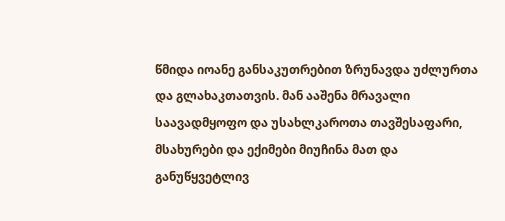წმიდა იოანე განსაკუთრებით ზრუნავდა უძლურთა და გლახაკთათვის. მან ააშენა მრავალი საავადმყოფო და უსახლკაროთა თავშესაფარი, მსახურები და ექიმები მიუჩინა მათ და განუწყვეტლივ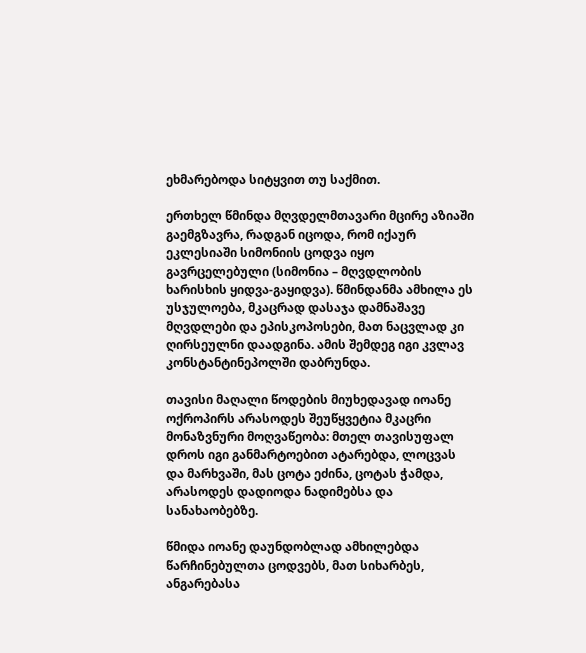ეხმარებოდა სიტყვით თუ საქმით.

ერთხელ წმინდა მღვდელმთავარი მცირე აზიაში გაემგზავრა, რადგან იცოდა, რომ იქაურ ეკლესიაში სიმონიის ცოდვა იყო გავრცელებული (სიმონია – მღვდლობის ხარისხის ყიდვა-გაყიდვა). წმინდანმა ამხილა ეს უსჯულოება, მკაცრად დასაჯა დამნაშავე მღვდლები და ეპისკოპოსები, მათ ნაცვლად კი ღირსეულნი დაადგინა. ამის შემდეგ იგი კვლავ კონსტანტინეპოლში დაბრუნდა.

თავისი მაღალი წოდების მიუხედავად იოანე ოქროპირს არასოდეს შეუწყვეტია მკაცრი მონაზვნური მოღვაწეობა: მთელ თავისუფალ დროს იგი განმარტოებით ატარებდა, ლოცვას და მარხვაში, მას ცოტა ეძინა, ცოტას ჭამდა, არასოდეს დადიოდა ნადიმებსა და სანახაობებზე.

წმიდა იოანე დაუნდობლად ამხილებდა წარჩინებულთა ცოდვებს, მათ სიხარბეს, ანგარებასა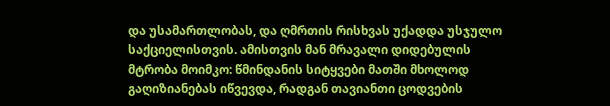და უსამართლობას, და ღმრთის რისხვას უქადდა უსჯულო საქციელისთვის. ამისთვის მან მრავალი დიდებულის მტრობა მოიმკო: წმინდანის სიტყვები მათში მხოლოდ გაღიზიანებას იწვევდა, რადგან თავიანთი ცოდვების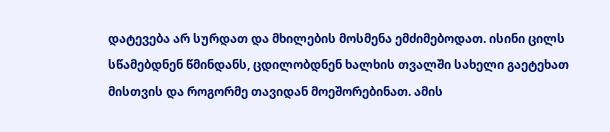დატევება არ სურდათ და მხილების მოსმენა ემძიმებოდათ. ისინი ცილს სწამებდნენ წმინდანს, ცდილობდნენ ხალხის თვალში სახელი გაეტეხათ მისთვის და როგორმე თავიდან მოეშორებინათ. ამის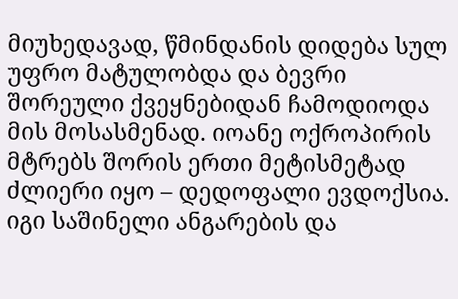მიუხედავად, წმინდანის დიდება სულ უფრო მატულობდა და ბევრი შორეული ქვეყნებიდან ჩამოდიოდა მის მოსასმენად. იოანე ოქროპირის მტრებს შორის ერთი მეტისმეტად ძლიერი იყო – დედოფალი ევდოქსია. იგი საშინელი ანგარების და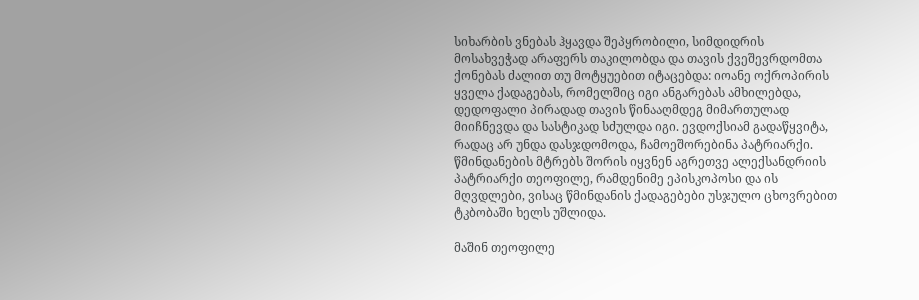სიხარბის ვნებას ჰყავდა შეპყრობილი, სიმდიდრის მოსახვეჭად არაფერს თაკილობდა და თავის ქვეშევრდომთა ქონებას ძალით თუ მოტყუებით იტაცებდა: იოანე ოქროპირის ყველა ქადაგებას, რომელშიც იგი ანგარებას ამხილებდა, დედოფალი პირადად თავის წინააღმდეგ მიმართულად მიიჩნევდა და სასტიკად სძულდა იგი. ევდოქსიამ გადაწყვიტა, რადაც არ უნდა დასჯდომოდა, ჩამოეშორებინა პატრიარქი. წმინდანების მტრებს შორის იყვნენ აგრეთვე ალექსანდრიის პატრიარქი თეოფილე, რამდენიმე ეპისკოპოსი და ის მღვდლები, ვისაც წმინდანის ქადაგებები უსჯულო ცხოვრებით ტკბობაში ხელს უშლიდა.

მაშინ თეოფილე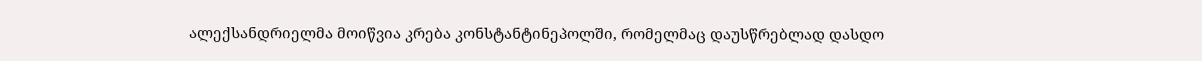ალექსანდრიელმა მოიწვია კრება კონსტანტინეპოლში, რომელმაც დაუსწრებლად დასდო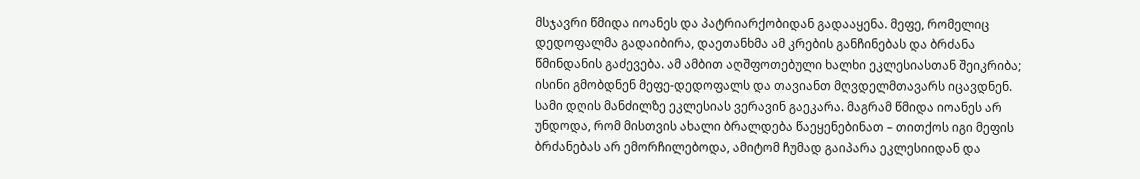მსჯავრი წმიდა იოანეს და პატრიარქობიდან გადააყენა. მეფე, რომელიც დედოფალმა გადაიბირა, დაეთანხმა ამ კრების განჩინებას და ბრძანა წმინდანის გაძევება. ამ ამბით აღშფოთებული ხალხი ეკლესიასთან შეიკრიბა; ისინი გმობდნენ მეფე-დედოფალს და თავიანთ მღვდელმთავარს იცავდნენ. სამი დღის მანძილზე ეკლესიას ვერავინ გაეკარა. მაგრამ წმიდა იოანეს არ უნდოდა, რომ მისთვის ახალი ბრალდება წაეყენებინათ – თითქოს იგი მეფის ბრძანებას არ ემორჩილებოდა, ამიტომ ჩუმად გაიპარა ეკლესიიდან და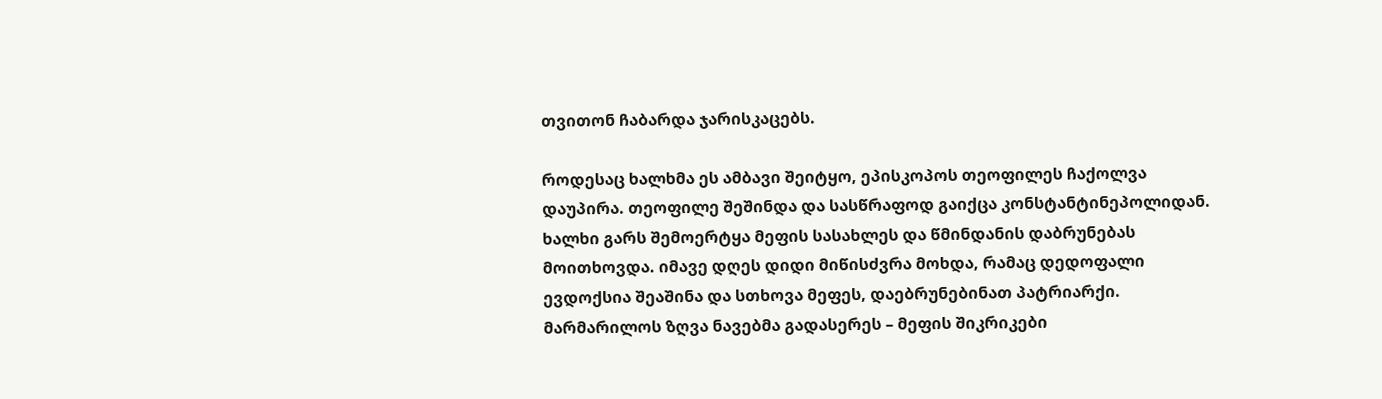თვითონ ჩაბარდა ჯარისკაცებს.

როდესაც ხალხმა ეს ამბავი შეიტყო, ეპისკოპოს თეოფილეს ჩაქოლვა დაუპირა. თეოფილე შეშინდა და სასწრაფოდ გაიქცა კონსტანტინეპოლიდან. ხალხი გარს შემოერტყა მეფის სასახლეს და წმინდანის დაბრუნებას მოითხოვდა. იმავე დღეს დიდი მიწისძვრა მოხდა, რამაც დედოფალი ევდოქსია შეაშინა და სთხოვა მეფეს, დაებრუნებინათ პატრიარქი. მარმარილოს ზღვა ნავებმა გადასერეს – მეფის შიკრიკები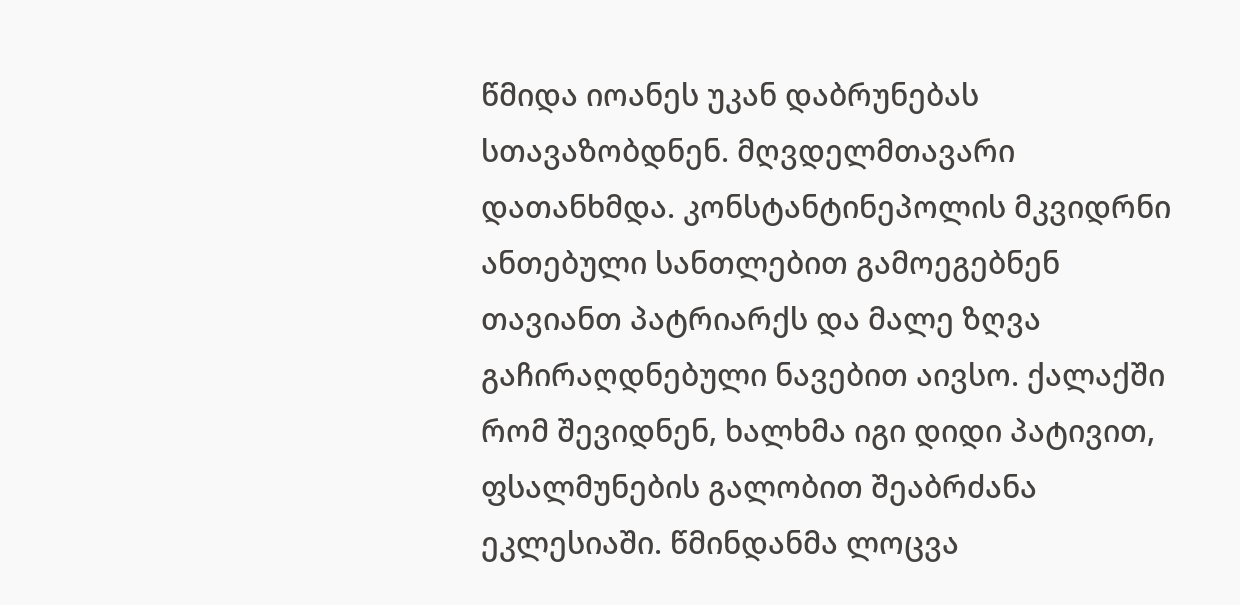წმიდა იოანეს უკან დაბრუნებას სთავაზობდნენ. მღვდელმთავარი დათანხმდა. კონსტანტინეპოლის მკვიდრნი ანთებული სანთლებით გამოეგებნენ თავიანთ პატრიარქს და მალე ზღვა გაჩირაღდნებული ნავებით აივსო. ქალაქში რომ შევიდნენ, ხალხმა იგი დიდი პატივით, ფსალმუნების გალობით შეაბრძანა ეკლესიაში. წმინდანმა ლოცვა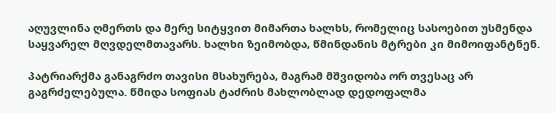აღუვლინა ღმერთს და მერე სიტყვით მიმართა ხალხს, რომელიც სასოებით უსმენდა საყვარელ მღვდელმთავარს. ხალხი ზეიმობდა, წმინდანის მტრები კი მიმოიფანტნენ.

პატრიარქმა განაგრძო თავისი მსახურება, მაგრამ მშვიდობა ორ თვესაც არ გაგრძელებულა. წმიდა სოფიას ტაძრის მახლობლად დედოფალმა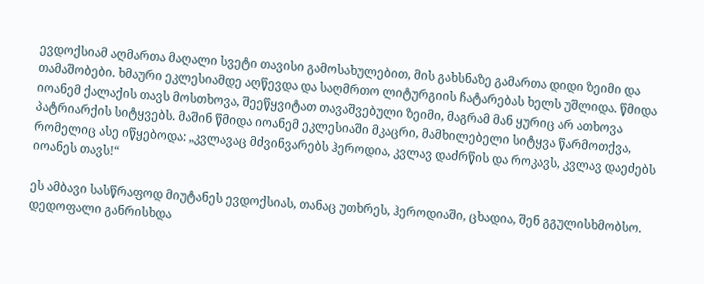ევდოქსიამ აღმართა მაღალი სვეტი თავისი გამოსახულებით, მის გახსნაზე გამართა დიდი ზეიმი და თამაშობები. ხმაური ეკლესიამდე აღწევდა და საღმრთო ლიტურგიის ჩატარებას ხელს უშლიდა. წმიდა იოანემ ქალაქის თავს მოსთხოვა, შეეწყვიტათ თავაშვებული ზეიმი, მაგრამ მან ყურიც არ ათხოვა პატრიარქის სიტყვებს. მაშინ წმიდა იოანემ ეკლესიაში მკაცრი, მამხილებელი სიტყვა წარმოთქვა, რომელიც ასე იწყებოდა: „კვლავაც მძვინვარებს ჰეროდია, კვლავ დაძრწის და როკავს, კვლავ დაეძებს იოანეს თავს!“

ეს ამბავი სასწრაფოდ მიუტანეს ევდოქსიას, თანაც უთხრეს, ჰეროდიაში, ცხადია, შენ გგულისხმობსო. დედოფალი განრისხდა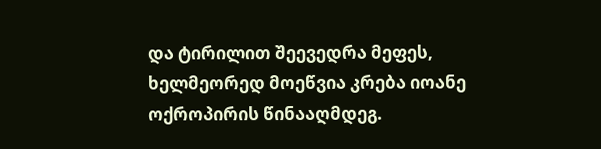და ტირილით შეევედრა მეფეს, ხელმეორედ მოეწვია კრება იოანე ოქროპირის წინააღმდეგ.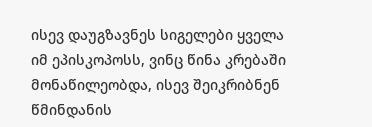ისევ დაუგზავნეს სიგელები ყველა იმ ეპისკოპოსს, ვინც წინა კრებაში მონაწილეობდა, ისევ შეიკრიბნენ წმინდანის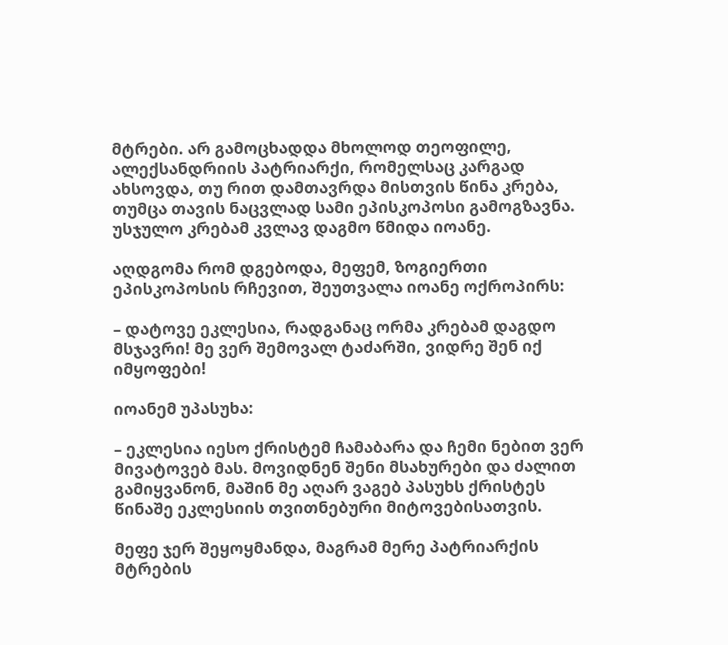მტრები. არ გამოცხადდა მხოლოდ თეოფილე, ალექსანდრიის პატრიარქი, რომელსაც კარგად ახსოვდა, თუ რით დამთავრდა მისთვის წინა კრება, თუმცა თავის ნაცვლად სამი ეპისკოპოსი გამოგზავნა. უსჯულო კრებამ კვლავ დაგმო წმიდა იოანე.

აღდგომა რომ დგებოდა, მეფემ, ზოგიერთი ეპისკოპოსის რჩევით, შეუთვალა იოანე ოქროპირს:

– დატოვე ეკლესია, რადგანაც ორმა კრებამ დაგდო მსჯავრი! მე ვერ შემოვალ ტაძარში, ვიდრე შენ იქ იმყოფები!

იოანემ უპასუხა:

– ეკლესია იესო ქრისტემ ჩამაბარა და ჩემი ნებით ვერ მივატოვებ მას. მოვიდნენ შენი მსახურები და ძალით გამიყვანონ, მაშინ მე აღარ ვაგებ პასუხს ქრისტეს წინაშე ეკლესიის თვითნებური მიტოვებისათვის.

მეფე ჯერ შეყოყმანდა, მაგრამ მერე პატრიარქის მტრების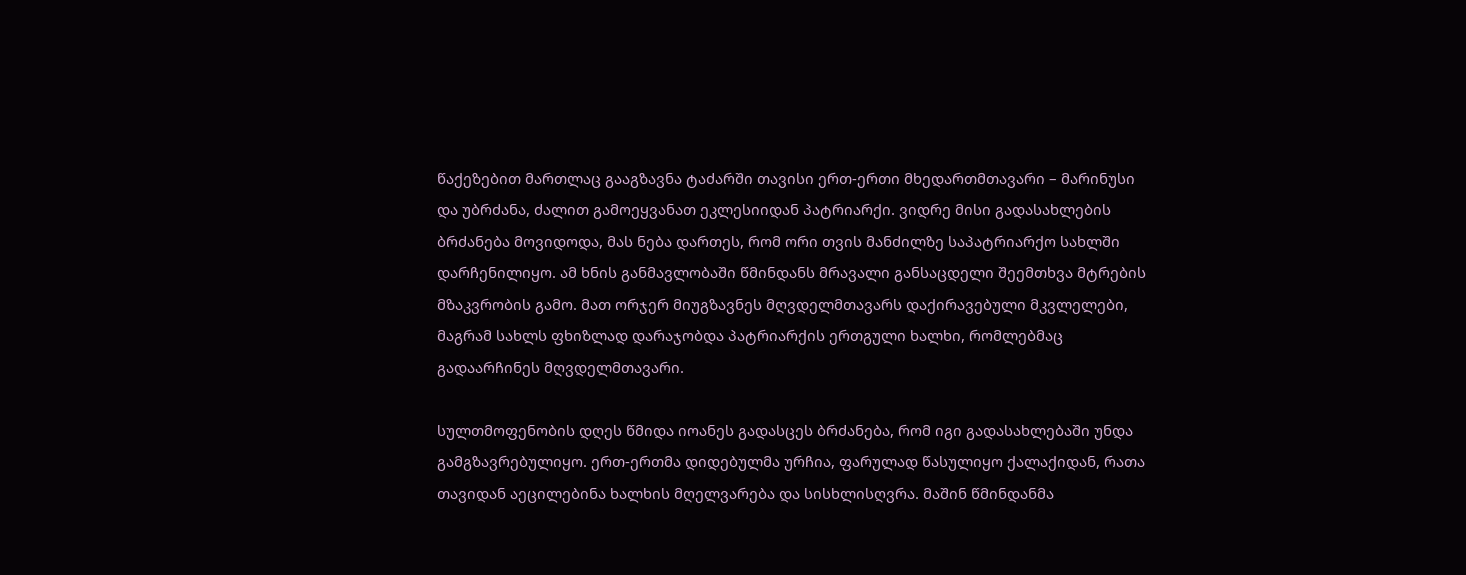წაქეზებით მართლაც გააგზავნა ტაძარში თავისი ერთ-ერთი მხედართმთავარი – მარინუსი და უბრძანა, ძალით გამოეყვანათ ეკლესიიდან პატრიარქი. ვიდრე მისი გადასახლების ბრძანება მოვიდოდა, მას ნება დართეს, რომ ორი თვის მანძილზე საპატრიარქო სახლში დარჩენილიყო. ამ ხნის განმავლობაში წმინდანს მრავალი განსაცდელი შეემთხვა მტრების მზაკვრობის გამო. მათ ორჯერ მიუგზავნეს მღვდელმთავარს დაქირავებული მკვლელები, მაგრამ სახლს ფხიზლად დარაჯობდა პატრიარქის ერთგული ხალხი, რომლებმაც გადაარჩინეს მღვდელმთავარი.

სულთმოფენობის დღეს წმიდა იოანეს გადასცეს ბრძანება, რომ იგი გადასახლებაში უნდა გამგზავრებულიყო. ერთ-ერთმა დიდებულმა ურჩია, ფარულად წასულიყო ქალაქიდან, რათა თავიდან აეცილებინა ხალხის მღელვარება და სისხლისღვრა. მაშინ წმინდანმა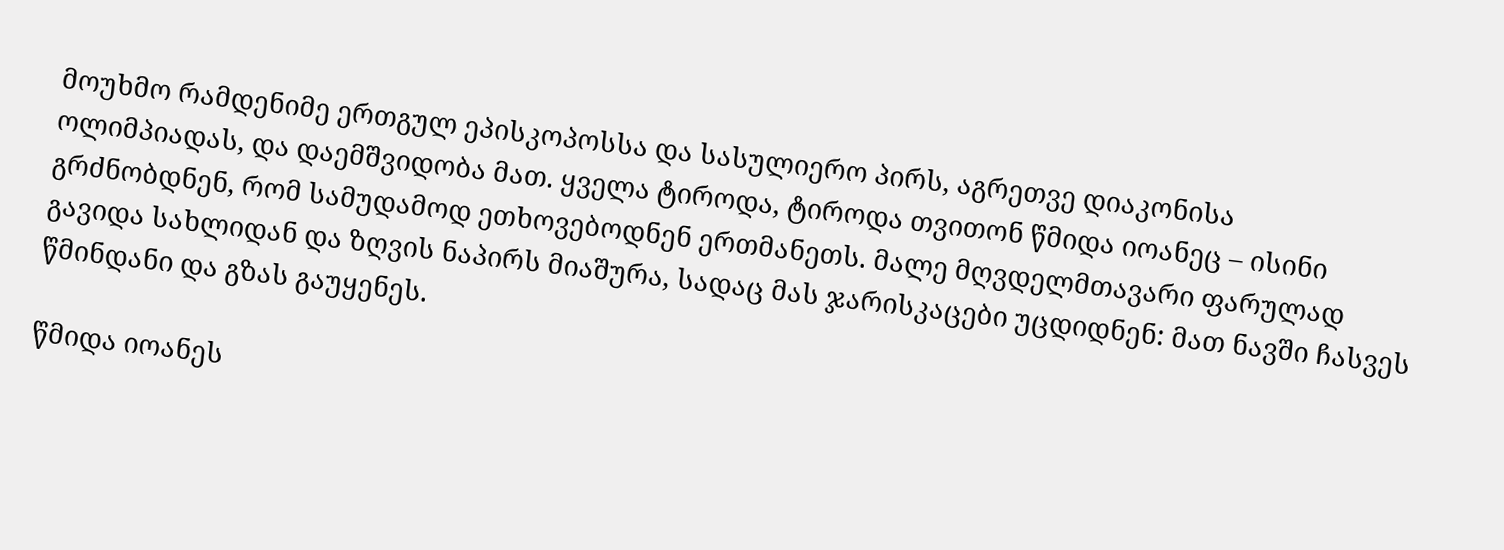მოუხმო რამდენიმე ერთგულ ეპისკოპოსსა და სასულიერო პირს, აგრეთვე დიაკონისა ოლიმპიადას, და დაემშვიდობა მათ. ყველა ტიროდა, ტიროდა თვითონ წმიდა იოანეც – ისინი გრძნობდნენ, რომ სამუდამოდ ეთხოვებოდნენ ერთმანეთს. მალე მღვდელმთავარი ფარულად გავიდა სახლიდან და ზღვის ნაპირს მიაშურა, სადაც მას ჯარისკაცები უცდიდნენ: მათ ნავში ჩასვეს წმინდანი და გზას გაუყენეს.

წმიდა იოანეს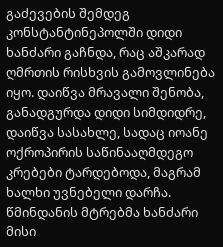გაძევების შემდეგ კონსტანტინეპოლში დიდი ხანძარი გაჩნდა, რაც აშკარად ღმრთის რისხვის გამოვლინება იყო. დაიწვა მრავალი შენობა, განადგურდა დიდი სიმდიდრე, დაიწვა სასახლე, სადაც იოანე ოქროპირის საწინააღმდეგო კრებები ტარდებოდა, მაგრამ ხალხი უვნებელი დარჩა. წმინდანის მტრებმა ხანძარი მისი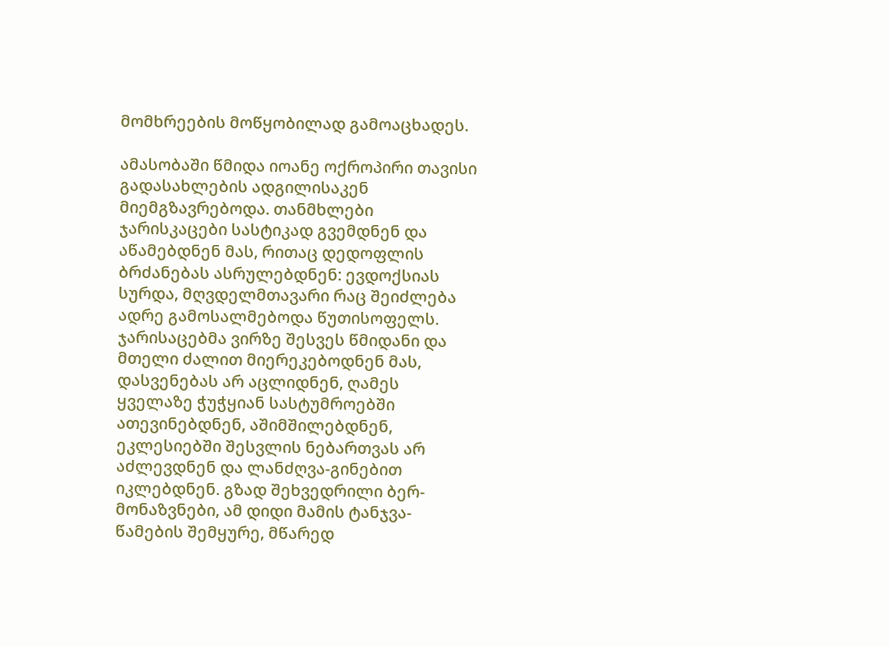მომხრეების მოწყობილად გამოაცხადეს.

ამასობაში წმიდა იოანე ოქროპირი თავისი გადასახლების ადგილისაკენ მიემგზავრებოდა. თანმხლები ჯარისკაცები სასტიკად გვემდნენ და აწამებდნენ მას, რითაც დედოფლის ბრძანებას ასრულებდნენ: ევდოქსიას სურდა, მღვდელმთავარი რაც შეიძლება ადრე გამოსალმებოდა წუთისოფელს. ჯარისაცებმა ვირზე შესვეს წმიდანი და მთელი ძალით მიერეკებოდნენ მას, დასვენებას არ აცლიდნენ, ღამეს ყველაზე ჭუჭყიან სასტუმროებში ათევინებდნენ, აშიმშილებდნენ, ეკლესიებში შესვლის ნებართვას არ აძლევდნენ და ლანძღვა-გინებით იკლებდნენ. გზად შეხვედრილი ბერ-მონაზვნები, ამ დიდი მამის ტანჯვა-წამების შემყურე, მწარედ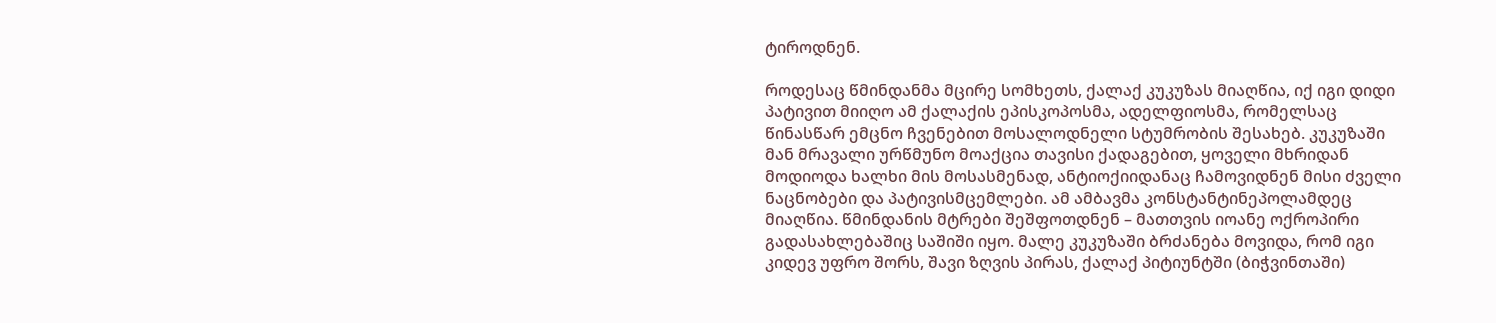ტიროდნენ.

როდესაც წმინდანმა მცირე სომხეთს, ქალაქ კუკუზას მიაღწია, იქ იგი დიდი პატივით მიიღო ამ ქალაქის ეპისკოპოსმა, ადელფიოსმა, რომელსაც წინასწარ ემცნო ჩვენებით მოსალოდნელი სტუმრობის შესახებ. კუკუზაში მან მრავალი ურწმუნო მოაქცია თავისი ქადაგებით, ყოველი მხრიდან მოდიოდა ხალხი მის მოსასმენად, ანტიოქიიდანაც ჩამოვიდნენ მისი ძველი ნაცნობები და პატივისმცემლები. ამ ამბავმა კონსტანტინეპოლამდეც მიაღწია. წმინდანის მტრები შეშფოთდნენ – მათთვის იოანე ოქროპირი გადასახლებაშიც საშიში იყო. მალე კუკუზაში ბრძანება მოვიდა, რომ იგი კიდევ უფრო შორს, შავი ზღვის პირას, ქალაქ პიტიუნტში (ბიჭვინთაში)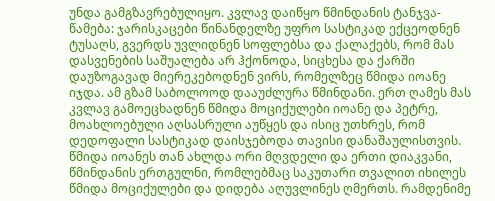უნდა გამგზავრებულიყო. კვლავ დაიწყო წმინდანის ტანჯვა-წამება: ჯარისკაცები წინანდელზე უფრო სასტიკად ექცეოდნენ ტუსაღს, გვერდს უვლიდნენ სოფლებსა და ქალაქებს, რომ მას დასვენების საშუალება არ ჰქონოდა, სიცხესა და ქარში დაუზოგავად მიერეკებოდნენ ვირს, რომელზეც წმიდა იოანე იჯდა. ამ გზამ საბოლოოდ დააუძლურა წმინდანი. ერთ ღამეს მას კვლავ გამოეცხადნენ წმიდა მოციქულები იოანე და პეტრე, მოახლოებული აღსასრული აუწყეს და ისიც უთხრეს, რომ დედოფალი სასტიკად დაისჯებოდა თავისი დანაშაულისთვის. წმიდა იოანეს თან ახლდა ორი მღვდელი და ერთი დიაკვანი, წმინდანის ერთგულნი, რომლებმაც საკუთარი თვალით იხილეს წმიდა მოციქულები და დიდება აღუვლინეს ღმერთს. რამდენიმე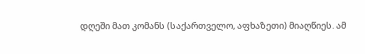დღეში მათ კომანს (საქართველო, აფხაზეთი) მიაღწიეს. ამ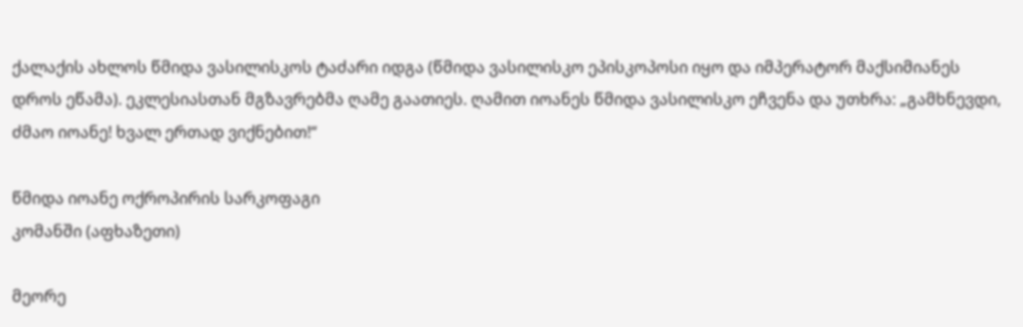ქალაქის ახლოს წმიდა ვასილისკოს ტაძარი იდგა (წმიდა ვასილისკო ეპისკოპოსი იყო და იმპერატორ მაქსიმიანეს დროს ეწამა). ეკლესიასთან მგზავრებმა ღამე გაათიეს. ღამით იოანეს წმიდა ვასილისკო ეჩვენა და უთხრა: „გამხნევდი, ძმაო იოანე! ხვალ ერთად ვიქნებით!“

წმიდა იოანე ოქროპირის სარკოფაგი
კომანში (აფხაზეთი)

მეორე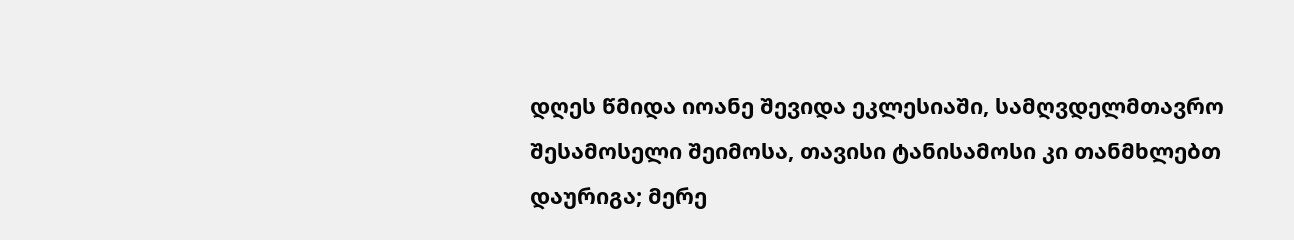დღეს წმიდა იოანე შევიდა ეკლესიაში, სამღვდელმთავრო შესამოსელი შეიმოსა, თავისი ტანისამოსი კი თანმხლებთ დაურიგა; მერე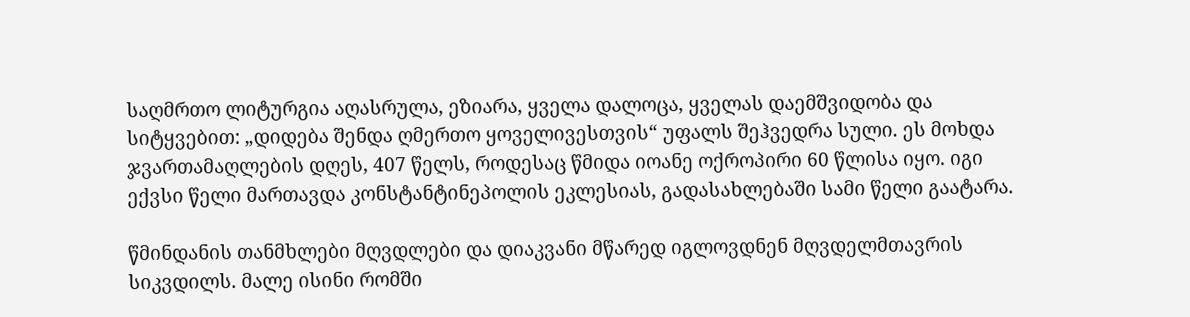საღმრთო ლიტურგია აღასრულა, ეზიარა, ყველა დალოცა, ყველას დაემშვიდობა და სიტყვებით: „დიდება შენდა ღმერთო ყოველივესთვის“ უფალს შეჰვედრა სული. ეს მოხდა ჯვართამაღლების დღეს, 407 წელს, როდესაც წმიდა იოანე ოქროპირი 60 წლისა იყო. იგი ექვსი წელი მართავდა კონსტანტინეპოლის ეკლესიას, გადასახლებაში სამი წელი გაატარა.

წმინდანის თანმხლები მღვდლები და დიაკვანი მწარედ იგლოვდნენ მღვდელმთავრის სიკვდილს. მალე ისინი რომში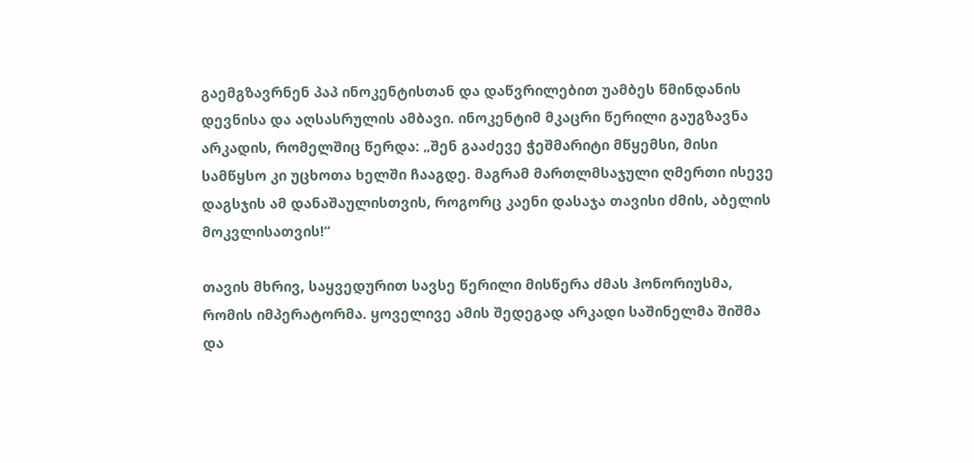გაემგზავრნენ პაპ ინოკენტისთან და დაწვრილებით უამბეს წმინდანის დევნისა და აღსასრულის ამბავი. ინოკენტიმ მკაცრი წერილი გაუგზავნა არკადის, რომელშიც წერდა: „შენ გააძევე ჭეშმარიტი მწყემსი, მისი სამწყსო კი უცხოთა ხელში ჩააგდე. მაგრამ მართლმსაჯული ღმერთი ისევე დაგსჯის ამ დანაშაულისთვის, როგორც კაენი დასაჯა თავისი ძმის, აბელის მოკვლისათვის!“

თავის მხრივ, საყვედურით სავსე წერილი მისწერა ძმას ჰონორიუსმა, რომის იმპერატორმა. ყოველივე ამის შედეგად არკადი საშინელმა შიშმა და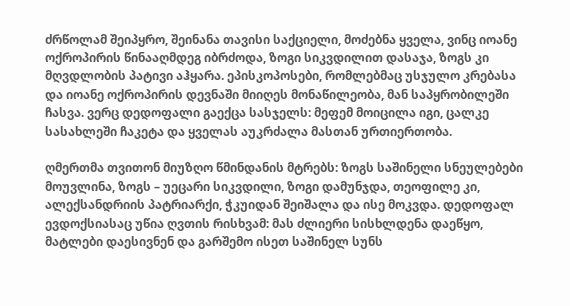ძრწოლამ შეიპყრო, შეინანა თავისი საქციელი, მოძებნა ყველა, ვინც იოანე ოქროპირის წინააღმდეგ იბრძოდა, ზოგი სიკვდილით დასაჯა, ზოგს კი მღვდლობის პატივი აჰყარა. ეპისკოპოსები, რომლებმაც უსჯულო კრებასა და იოანე ოქროპირის დევნაში მიიღეს მონაწილეობა, მან საპყრობილეში ჩასვა. ვერც დედოფალი გაექცა სასჯელს: მეფემ მოიცილა იგი, ცალკე სასახლეში ჩაკეტა და ყველას აუკრძალა მასთან ურთიერთობა.

ღმერთმა თვითონ მიუზღო წმინდანის მტრებს: ზოგს საშინელი სნეულებები მოუვლინა, ზოგს – უეცარი სიკვდილი, ზოგი დამუნჯდა, თეოფილე კი, ალექსანდრიის პატრიარქი, ჭკუიდან შეიშალა და ისე მოკვდა. დედოფალ ევდოქსიასაც უწია ღვთის რისხვამ: მას ძლიერი სისხლდენა დაეწყო, მატლები დაესივნენ და გარშემო ისეთ საშინელ სუნს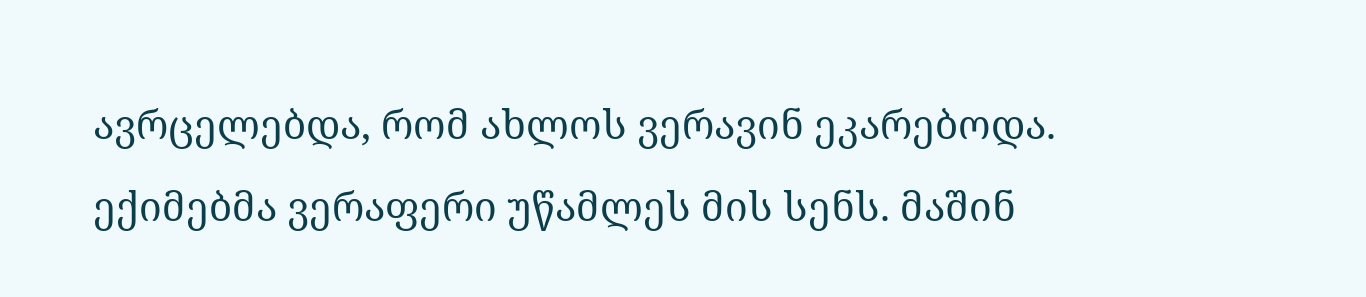ავრცელებდა, რომ ახლოს ვერავინ ეკარებოდა. ექიმებმა ვერაფერი უწამლეს მის სენს. მაშინ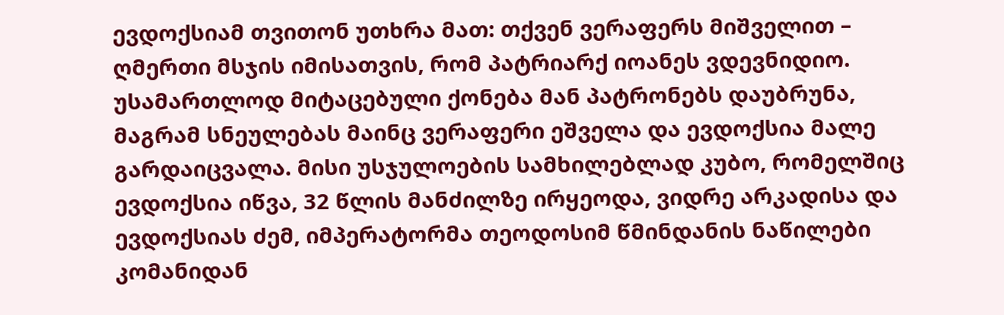ევდოქსიამ თვითონ უთხრა მათ: თქვენ ვერაფერს მიშველით – ღმერთი მსჯის იმისათვის, რომ პატრიარქ იოანეს ვდევნიდიო. უსამართლოდ მიტაცებული ქონება მან პატრონებს დაუბრუნა, მაგრამ სნეულებას მაინც ვერაფერი ეშველა და ევდოქსია მალე გარდაიცვალა. მისი უსჯულოების სამხილებლად კუბო, რომელშიც ევდოქსია იწვა, 32 წლის მანძილზე ირყეოდა, ვიდრე არკადისა და ევდოქსიას ძემ, იმპერატორმა თეოდოსიმ წმინდანის ნაწილები კომანიდან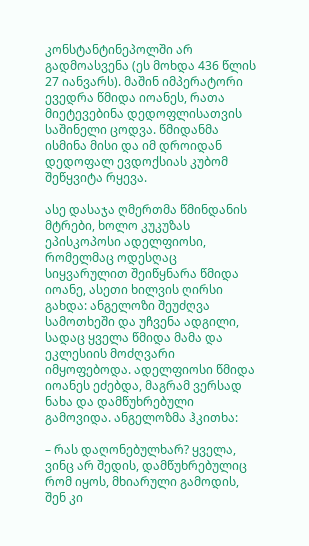კონსტანტინეპოლში არ გადმოასვენა (ეს მოხდა 436 წლის 27 იანვარს). მაშინ იმპერატორი ევედრა წმიდა იოანეს, რათა მიეტევებინა დედოფლისათვის საშინელი ცოდვა. წმიდანმა ისმინა მისი და იმ დროიდან დედოფალ ევდოქსიას კუბომ შეწყვიტა რყევა.

ასე დასაჯა ღმერთმა წმინდანის მტრები, ხოლო კუკუზას ეპისკოპოსი ადელფიოსი, რომელმაც ოდესღაც სიყვარულით შეიწყნარა წმიდა იოანე, ასეთი ხილვის ღირსი გახდა: ანგელოზი შეუძღვა სამოთხეში და უჩვენა ადგილი, სადაც ყველა წმიდა მამა და ეკლესიის მოძღვარი იმყოფებოდა. ადელფიოსი წმიდა იოანეს ეძებდა, მაგრამ ვერსად ნახა და დამწუხრებული გამოვიდა. ანგელოზმა ჰკითხა:

– რას დაღონებულხარ? ყველა, ვინც არ შედის, დამწუხრებულიც რომ იყოს, მხიარული გამოდის, შენ კი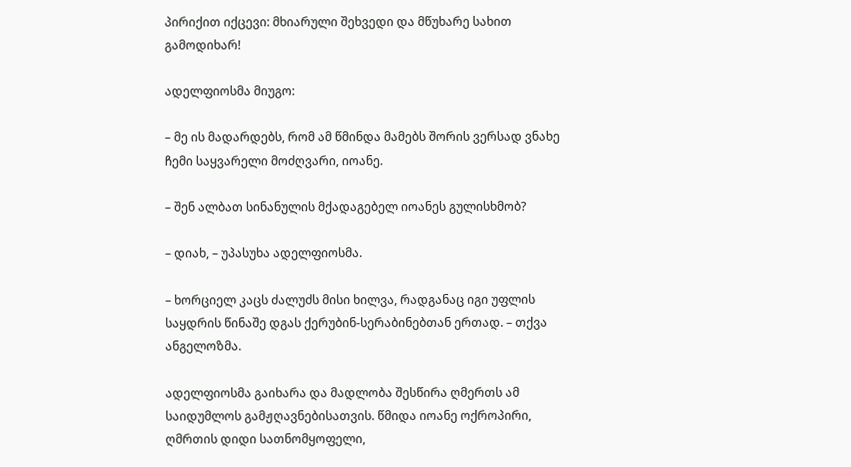პირიქით იქცევი: მხიარული შეხვედი და მწუხარე სახით გამოდიხარ!

ადელფიოსმა მიუგო:

– მე ის მადარდებს, რომ ამ წმინდა მამებს შორის ვერსად ვნახე ჩემი საყვარელი მოძღვარი, იოანე.

– შენ ალბათ სინანულის მქადაგებელ იოანეს გულისხმობ?

– დიახ, – უპასუხა ადელფიოსმა.

– ხორციელ კაცს ძალუძს მისი ხილვა, რადგანაც იგი უფლის საყდრის წინაშე დგას ქერუბინ-სერაბინებთან ერთად. – თქვა ანგელოზმა.

ადელფიოსმა გაიხარა და მადლობა შესწირა ღმერთს ამ საიდუმლოს გამჟღავნებისათვის. წმიდა იოანე ოქროპირი, ღმრთის დიდი სათნომყოფელი,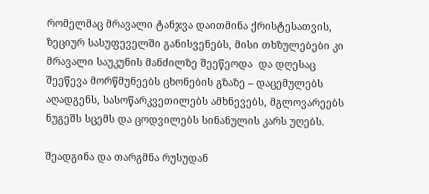რომელმაც მრავალი ტანჯვა დაითმინა ქრისტესათვის, ზეციურ სასუფეველში განისვენებს, მისი თხზულებები კი მრავალი საუკუნის მანძილზე შეეწეოდა  და დღესაც შეეწევა მორწმუნეებს ცხონების გზაზე – დაცემულებს აღადგენს, სასოწარკვეთილებს ამხნევებს, მგლოვარეებს ნუგეშს სცემს და ცოდვილებს სინანულის კარს უღებს.

შეადგინა და თარგმნა რუსუდან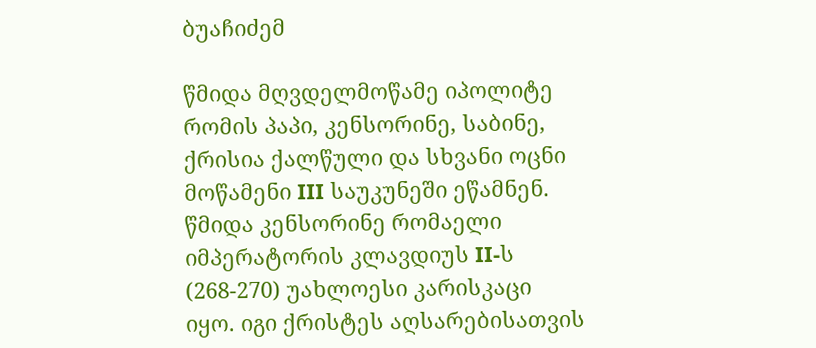ბუაჩიძემ

წმიდა მღვდელმოწამე იპოლიტე რომის პაპი, კენსორინე, საბინე, ქრისია ქალწული და სხვანი ოცნი მოწამენი III საუკუნეში ეწამნენ.
წმიდა კენსორინე რომაელი იმპერატორის კლავდიუს II-ს (268-270) უახლოესი კარისკაცი იყო. იგი ქრისტეს აღსარებისათვის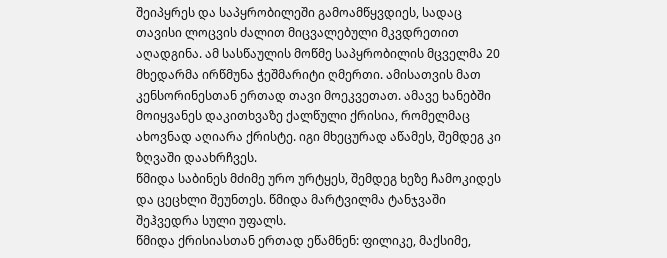შეიპყრეს და საპყრობილეში გამოამწყვდიეს, სადაც თავისი ლოცვის ძალით მიცვალებული მკვდრეთით აღადგინა. ამ სასწაულის მოწმე საპყრობილის მცველმა 20 მხედარმა ირწმუნა ჭეშმარიტი ღმერთი. ამისათვის მათ კენსორინესთან ერთად თავი მოეკვეთათ. ამავე ხანებში მოიყვანეს დაკითხვაზე ქალწული ქრისია, რომელმაც ახოვნად აღიარა ქრისტე. იგი მხეცურად აწამეს, შემდეგ კი ზღვაში დაახრჩვეს.
წმიდა საბინეს მძიმე ურო ურტყეს, შემდეგ ხეზე ჩამოკიდეს და ცეცხლი შეუნთეს. წმიდა მარტვილმა ტანჯვაში შეჰვედრა სული უფალს.
წმიდა ქრისიასთან ერთად ეწამნენ: ფილიკე, მაქსიმე,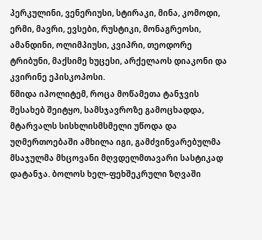პერკულინი, ვენერიუსი, სტირაკი, მინა, კომოდი, ერმი, მავრი, ევსები, რუსტიკი, მონაგრეოსი, ამანდინი, ოლიმპიუსი, კვიპრი, თეოდორე ტრიბუნი, მაქსიმე ხუცესი, არქელაოს დიაკონი და კვირინე ეპისკოპოსი.
წმიდა იპოლიტემ, როცა მოწამეთა ტანჯვის შესახებ შეიტყო, სამსჯავროზე გამოცხადდა, მტარვალს სისხლისმსმელი უწოდა და უღმერთოებაში ამხილა იგი, გამძვინვარებულმა მსაჯულმა მხცოვანი მღვდელმთავარი სასტიკად დატანჯა. ბოლოს ხელ-ფეხშეკრული ზღვაში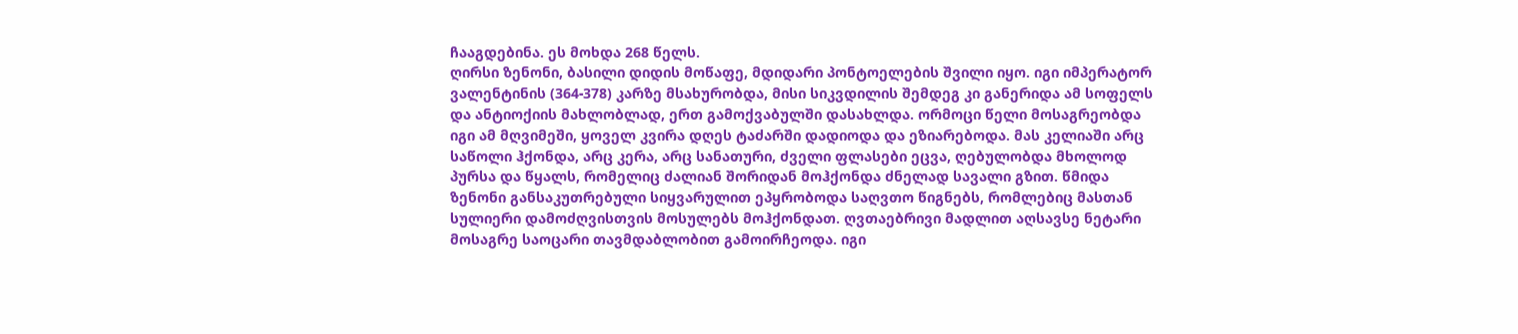ჩააგდებინა. ეს მოხდა 268 წელს.
ღირსი ზენონი, ბასილი დიდის მოწაფე, მდიდარი პონტოელების შვილი იყო. იგი იმპერატორ ვალენტინის (364-378) კარზე მსახურობდა, მისი სიკვდილის შემდეგ კი განერიდა ამ სოფელს და ანტიოქიის მახლობლად, ერთ გამოქვაბულში დასახლდა. ორმოცი წელი მოსაგრეობდა იგი ამ მღვიმეში, ყოველ კვირა დღეს ტაძარში დადიოდა და ეზიარებოდა. მას კელიაში არც საწოლი ჰქონდა, არც კერა, არც სანათური, ძველი ფლასები ეცვა, ღებულობდა მხოლოდ პურსა და წყალს, რომელიც ძალიან შორიდან მოჰქონდა ძნელად სავალი გზით. წმიდა ზენონი განსაკუთრებული სიყვარულით ეპყრობოდა საღვთო წიგნებს, რომლებიც მასთან სულიერი დამოძღვისთვის მოსულებს მოჰქონდათ. ღვთაებრივი მადლით აღსავსე ნეტარი მოსაგრე საოცარი თავმდაბლობით გამოირჩეოდა. იგი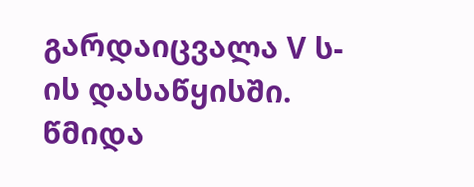გარდაიცვალა V ს-ის დასაწყისში.
წმიდა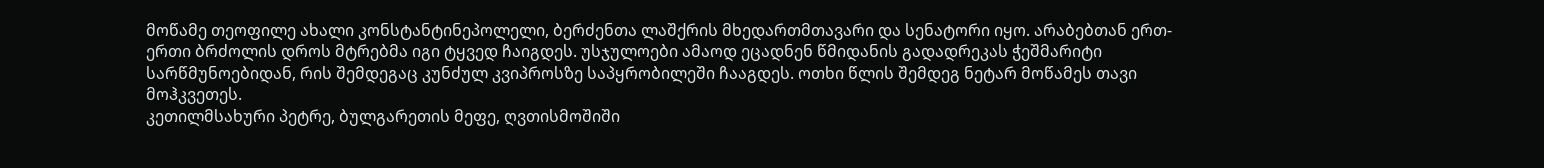მოწამე თეოფილე ახალი კონსტანტინეპოლელი, ბერძენთა ლაშქრის მხედართმთავარი და სენატორი იყო. არაბებთან ერთ-ერთი ბრძოლის დროს მტრებმა იგი ტყვედ ჩაიგდეს. უსჯულოები ამაოდ ეცადნენ წმიდანის გადადრეკას ჭეშმარიტი სარწმუნოებიდან, რის შემდეგაც კუნძულ კვიპროსზე საპყრობილეში ჩააგდეს. ოთხი წლის შემდეგ ნეტარ მოწამეს თავი მოჰკვეთეს.
კეთილმსახური პეტრე, ბულგარეთის მეფე, ღვთისმოშიში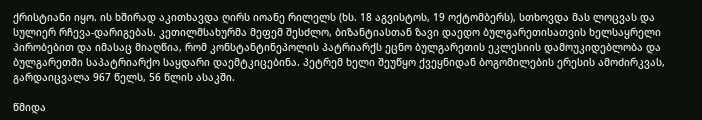ქრისტიანი იყო. ის ხშირად აკითხავდა ღირს იოანე რილელს (ხს. 18 აგვისტოს, 19 ოქტომბერს), სთხოვდა მას ლოცვას და სულიერ რჩევა-დარიგებას. კეთილმსახურმა მეფემ შესძლო, ბიზანტიასთან ზავი დაედო ბულგარეთისათვის ხელსაყრელი პირობებით და იმასაც მიაღწია, რომ კონსტანტინეპოლის პატრიარქს ეცნო ბულგარეთის ეკლესიის დამოუკიდებლობა და ბულგარეთში საპატრიარქო საყდარი დაემტკიცებინა. პეტრემ ხელი შეუწყო ქვეყნიდან ბოგომილების ერესის ამოძირკვას, გარდაიცვალა 967 წელს, 56 წლის ასაკში.

წმიდა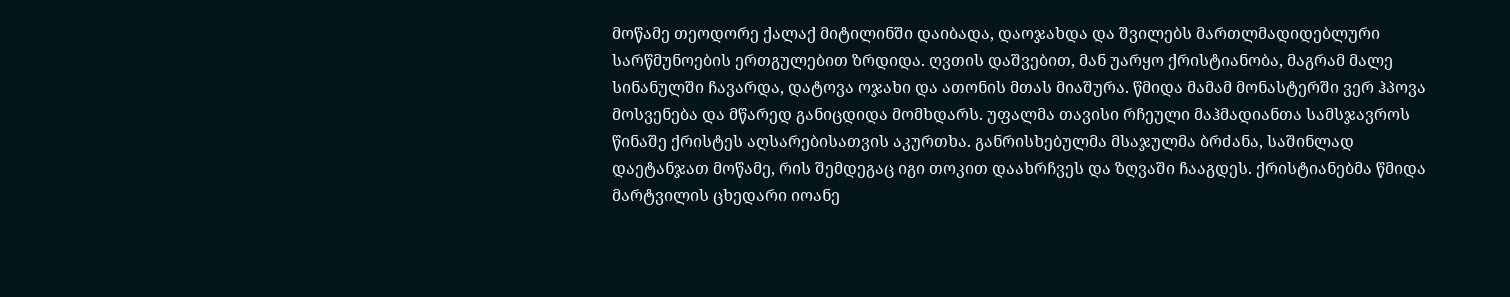მოწამე თეოდორე ქალაქ მიტილინში დაიბადა, დაოჯახდა და შვილებს მართლმადიდებლური სარწმუნოების ერთგულებით ზრდიდა. ღვთის დაშვებით, მან უარყო ქრისტიანობა, მაგრამ მალე სინანულში ჩავარდა, დატოვა ოჯახი და ათონის მთას მიაშურა. წმიდა მამამ მონასტერში ვერ ჰპოვა მოსვენება და მწარედ განიცდიდა მომხდარს. უფალმა თავისი რჩეული მაჰმადიანთა სამსჯავროს წინაშე ქრისტეს აღსარებისათვის აკურთხა. განრისხებულმა მსაჯულმა ბრძანა, საშინლად დაეტანჯათ მოწამე, რის შემდეგაც იგი თოკით დაახრჩვეს და ზღვაში ჩააგდეს. ქრისტიანებმა წმიდა მარტვილის ცხედარი იოანე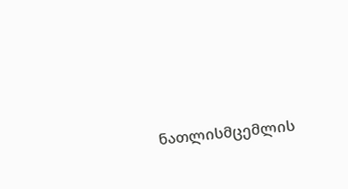ნათლისმცემლის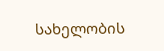სახელობის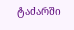ტაძარში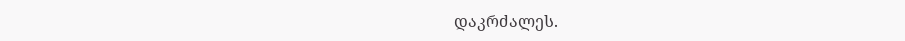დაკრძალეს.